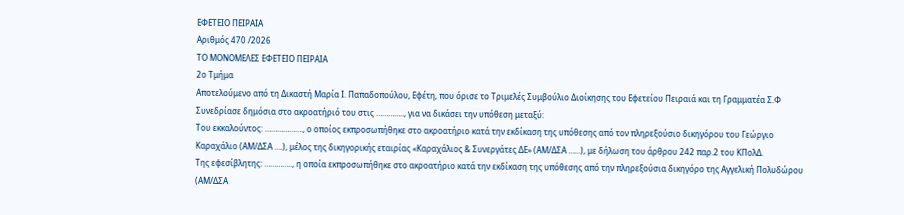ΕΦΕΤΕΙΟ ΠΕΙΡΑΙΑ
Αριθμός 470 /2026
ΤΟ ΜΟΝΟΜΕΛΕΣ ΕΦΕΤΕΙΟ ΠΕΙΡΑΙΑ
2ο Τμήμα
Αποτελούμενο από τη Δικαστή Μαρία Ι. Παπαδοπούλου, Εφέτη, που όρισε το Τριμελές Συμβούλιο Διοίκησης του Εφετείου Πειραιά και τη Γραμματέα Σ.Φ
Συνεδρίασε δημόσια στο ακροατήριό του στις ………….., για να δικάσει την υπόθεση μεταξύ:
Του εκκαλούντος: ………………., ο οποίος εκπροσωπήθηκε στο ακροατήριο κατά την εκδίκαση της υπόθεσης από τον πληρεξούσιο δικηγόρου του Γεώργιο Καραχάλιο (ΑΜ/ΔΣΑ ….), μέλος της δικηγορικής εταιρίας «Καραχάλιος & Συνεργάτες ΔΕ» (ΑΜ/ΔΣΑ ……), με δήλωση του άρθρου 242 παρ.2 του ΚΠολΔ.
Της εφεσίβλητης: ………….., η οποία εκπροσωπήθηκε στο ακροατήριο κατά την εκδίκαση της υπόθεσης από την πληρεξούσια δικηγόρο της Αγγελική Πολυδώρου (ΑΜ/ΔΣΑ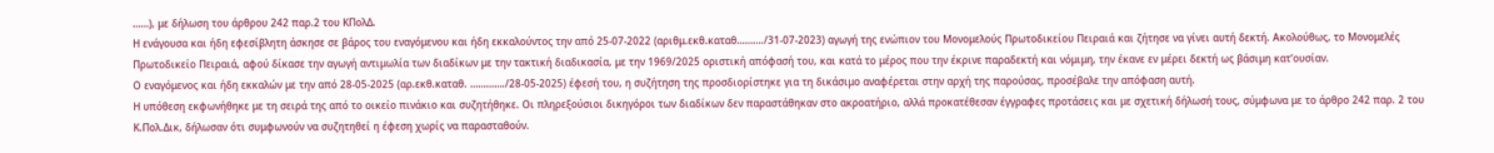……), με δήλωση του άρθρου 242 παρ.2 του ΚΠολΔ.
Η ενάγουσα και ήδη εφεσίβλητη άσκησε σε βάρος του εναγόμενου και ήδη εκκαλούντος την από 25-07-2022 (αριθμ.εκθ.καταθ………./31-07-2023) αγωγή της ενώπιον του Μονομελούς Πρωτοδικείου Πειραιά και ζήτησε να γίνει αυτή δεκτή. Ακολούθως, το Μονομελές Πρωτοδικείο Πειραιά, αφού δίκασε την αγωγή αντιμωλία των διαδίκων με την τακτική διαδικασία, με την 1969/2025 οριστική απόφασή του, και κατά το μέρος που την έκρινε παραδεκτή και νόμιμη, την έκανε εν μέρει δεκτή ως βάσιμη κατ’ουσίαν.
Ο εναγόμενος και ήδη εκκαλών με την από 28-05-2025 (αρ.εκθ.καταθ. …………./28-05-2025) έφεσή του, η συζήτηση της προσδιορίστηκε για τη δικάσιμο αναφέρεται στην αρχή της παρούσας, προσέβαλε την απόφαση αυτή.
Η υπόθεση εκφωνήθηκε με τη σειρά της από το οικείο πινάκιο και συζητήθηκε. Οι πληρεξούσιοι δικηγόροι των διαδίκων δεν παραστάθηκαν στο ακροατήριο, αλλά προκατέθεσαν έγγραφες προτάσεις και με σχετική δήλωσή τους, σύμφωνα με το άρθρο 242 παρ. 2 του Κ.Πολ.Δικ, δήλωσαν ότι συμφωνούν να συζητηθεί η έφεση χωρίς να παρασταθούν.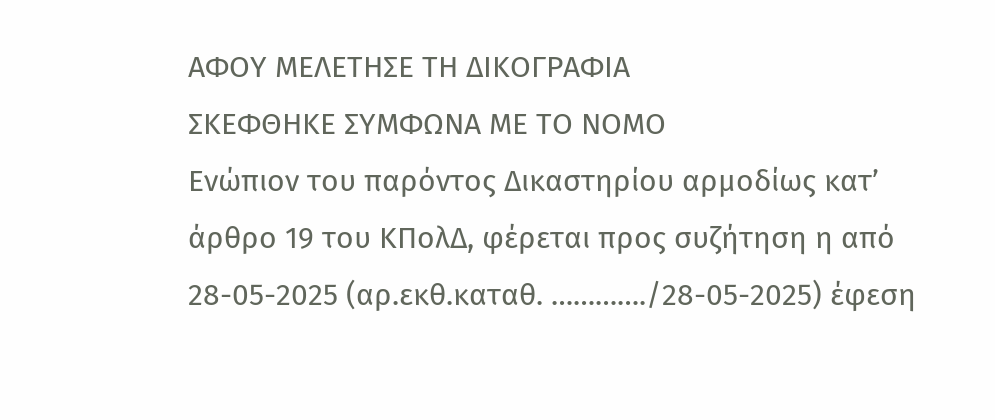ΑΦΟΥ ΜΕΛΕΤΗΣΕ ΤΗ ΔΙΚΟΓΡΑΦΙΑ
ΣΚΕΦΘΗΚΕ ΣΥΜΦΩΝΑ ΜΕ ΤΟ ΝΟΜΟ
Ενώπιον του παρόντος Δικαστηρίου αρμοδίως κατ’ άρθρο 19 του ΚΠολΔ, φέρεται προς συζήτηση η από 28-05-2025 (αρ.εκθ.καταθ. …………./28-05-2025) έφεση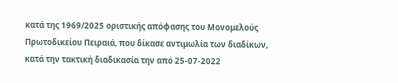κατά της 1969/2025 οριστικής απόφασης του Μονομελούς Πρωτοδικείου Πειραιά, που δίκασε αντιμωλία των διαδίκων, κατά την τακτική διαδικασία την από 25-07-2022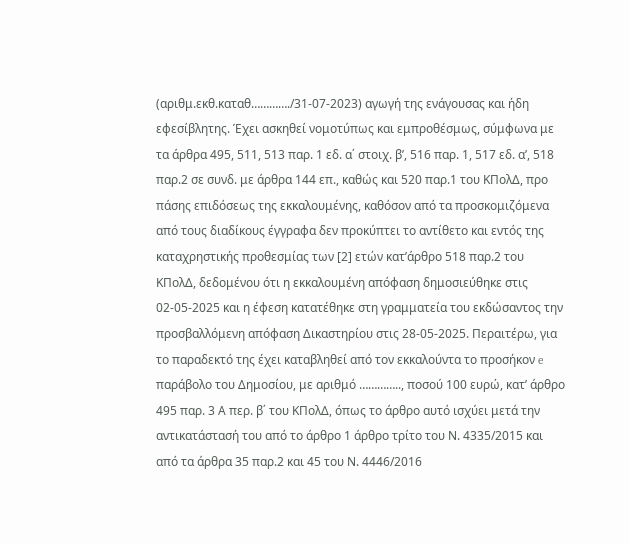(αριθμ.εκθ.καταθ…………./31-07-2023) αγωγή της ενάγουσας και ήδη εφεσίβλητης. Έχει ασκηθεί νομοτύπως και εμπροθέσμως, σύμφωνα με τα άρθρα 495, 511, 513 παρ. 1 εδ. α΄ στοιχ. β’, 516 παρ. 1, 517 εδ. α’, 518 παρ.2 σε συνδ. με άρθρα 144 επ., καθώς και 520 παρ.1 του ΚΠολΔ, προ πάσης επιδόσεως της εκκαλουμένης, καθόσον από τα προσκομιζόμενα από τους διαδίκους έγγραφα δεν προκύπτει το αντίθετο και εντός της καταχρηστικής προθεσμίας των [2] ετών κατ’άρθρο 518 παρ.2 του ΚΠολΔ, δεδομένου ότι η εκκαλουμένη απόφαση δημοσιεύθηκε στις 02-05-2025 και η έφεση κατατέθηκε στη γραμματεία του εκδώσαντος την προσβαλλόμενη απόφαση Δικαστηρίου στις 28-05-2025. Περαιτέρω, για το παραδεκτό της έχει καταβληθεί από τον εκκαλούντα το προσήκον e παράβολο του Δημοσίου, με αριθμό ………….., ποσού 100 ευρώ, κατ’ άρθρο 495 παρ. 3 Α περ. β΄ του ΚΠολΔ, όπως το άρθρο αυτό ισχύει μετά την αντικατάστασή του από το άρθρο 1 άρθρο τρίτο του Ν. 4335/2015 και από τα άρθρα 35 παρ.2 και 45 του Ν. 4446/2016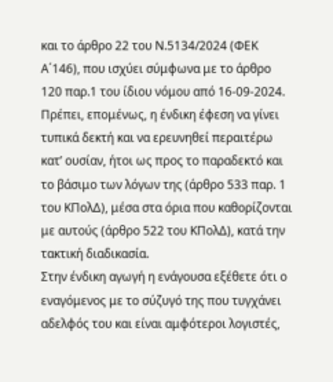και το άρθρο 22 του Ν.5134/2024 (ΦΕΚ Α΄146), που ισχύει σύμφωνα με το άρθρο 120 παρ.1 του ίδιου νόμου από 16-09-2024. Πρέπει, επομένως, η ένδικη έφεση να γίνει τυπικά δεκτή και να ερευνηθεί περαιτέρω κατ’ ουσίαν, ήτοι ως προς το παραδεκτό και το βάσιμο των λόγων της (άρθρο 533 παρ. 1 του ΚΠολΔ), μέσα στα όρια που καθορίζονται με αυτούς (άρθρο 522 του ΚΠολΔ), κατά την τακτική διαδικασία.
Στην ένδικη αγωγή η ενάγουσα εξέθετε ότι ο εναγόμενος με το σύζυγό της που τυγχάνει αδελφός του και είναι αμφότεροι λογιστές,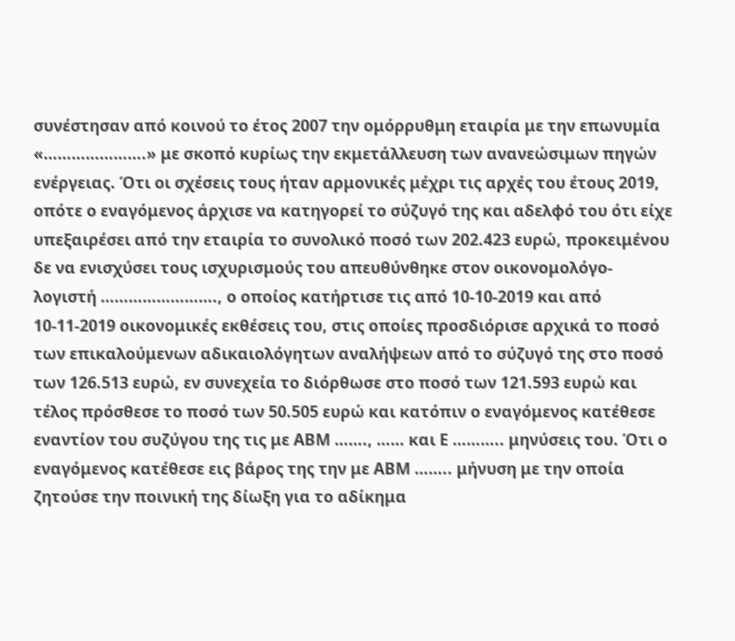συνέστησαν από κοινού το έτος 2007 την ομόρρυθμη εταιρία με την επωνυμία «………………….» με σκοπό κυρίως την εκμετάλλευση των ανανεώσιμων πηγών ενέργειας. Ότι οι σχέσεις τους ήταν αρμονικές μέχρι τις αρχές του έτους 2019, οπότε ο εναγόμενος άρχισε να κατηγορεί το σύζυγό της και αδελφό του ότι είχε υπεξαιρέσει από την εταιρία το συνολικό ποσό των 202.423 ευρώ, προκειμένου δε να ενισχύσει τους ισχυρισμούς του απευθύνθηκε στον οικονομολόγο-λογιστή ……………………., ο οποίος κατήρτισε τις από 10-10-2019 και από 10-11-2019 οικονομικές εκθέσεις του, στις οποίες προσδιόρισε αρχικά το ποσό των επικαλούμενων αδικαιολόγητων αναλήψεων από το σύζυγό της στο ποσό των 126.513 ευρώ, εν συνεχεία το διόρθωσε στο ποσό των 121.593 ευρώ και τέλος πρόσθεσε το ποσό των 50.505 ευρώ και κατόπιν ο εναγόμενος κατέθεσε εναντίον του συζύγου της τις με ΑΒΜ ……., …… και Ε ……….. μηνύσεις του. Ότι ο εναγόμενος κατέθεσε εις βάρος της την με ΑΒΜ …….. μήνυση με την οποία ζητούσε την ποινική της δίωξη για το αδίκημα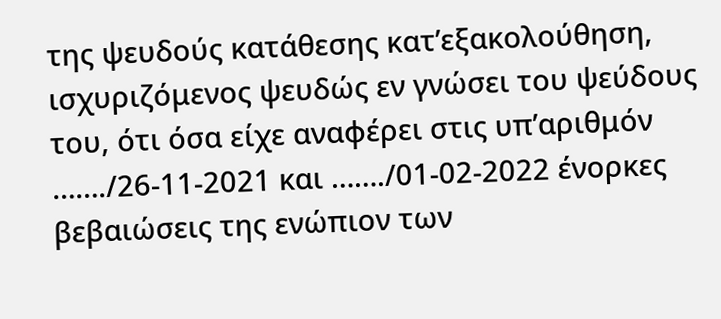της ψευδούς κατάθεσης κατ’εξακολούθηση, ισχυριζόμενος ψευδώς εν γνώσει του ψεύδους του, ότι όσα είχε αναφέρει στις υπ’αριθμόν ……./26-11-2021 και ……./01-02-2022 ένορκες βεβαιώσεις της ενώπιον των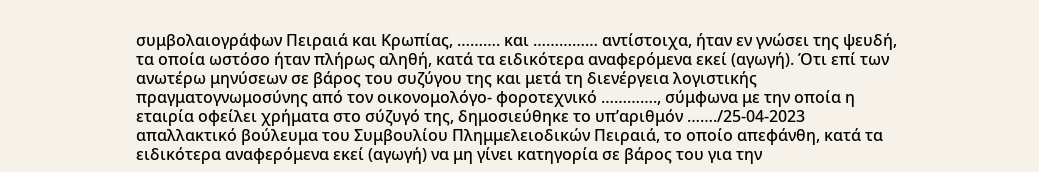συμβολαιογράφων Πειραιά και Κρωπίας, ………. και …………… αντίστοιχα, ήταν εν γνώσει της ψευδή, τα οποία ωστόσο ήταν πλήρως αληθή, κατά τα ειδικότερα αναφερόμενα εκεί (αγωγή). Ότι επί των ανωτέρω μηνύσεων σε βάρος του συζύγου της και μετά τη διενέργεια λογιστικής πραγματογνωμοσύνης από τον οικονομολόγο- φοροτεχνικό …………., σύμφωνα με την οποία η εταιρία οφείλει χρήματα στο σύζυγό της, δημοσιεύθηκε το υπ’αριθμόν ……./25-04-2023 απαλλακτικό βούλευμα του Συμβουλίου Πλημμελειοδικών Πειραιά, το οποίο απεφάνθη, κατά τα ειδικότερα αναφερόμενα εκεί (αγωγή) να μη γίνει κατηγορία σε βάρος του για την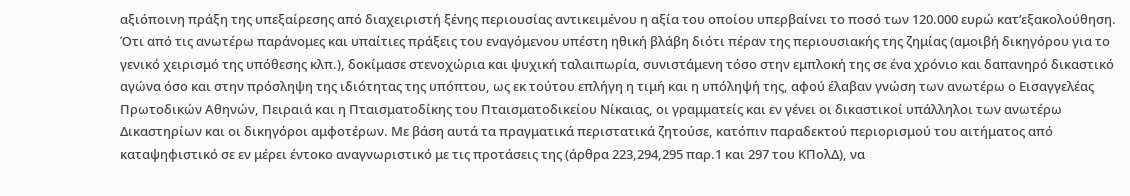αξιόποινη πράξη της υπεξαίρεσης από διαχειριστή ξένης περιουσίας αντικειμένου η αξία του οποίου υπερβαίνει το ποσό των 120.000 ευρώ κατ’εξακολούθηση. Ότι από τις ανωτέρω παράνομες και υπαίτιες πράξεις του εναγόμενου υπέστη ηθική βλάβη διότι πέραν της περιουσιακής της ζημίας (αμοιβή δικηγόρου για το γενικό χειρισμό της υπόθεσης κλπ.), δοκίμασε στενοχώρια και ψυχική ταλαιπωρία, συνιστάμενη τόσο στην εμπλοκή της σε ένα χρόνιο και δαπανηρό δικαστικό αγώνα όσο και στην πρόσληψη της ιδιότητας της υπόπτου, ως εκ τούτου επλήγη η τιμή και η υπόληψή της, αφού έλαβαν γνώση των ανωτέρω ο Εισαγγελέας Πρωτοδικών Αθηνών, Πειραιά και η Πταισματοδίκης του Πταισματοδικείου Νίκαιας, οι γραμματείς και εν γένει οι δικαστικοί υπάλληλοι των ανωτέρω Δικαστηρίων και οι δικηγόροι αμφοτέρων. Με βάση αυτά τα πραγματικά περιστατικά ζητούσε, κατόπιν παραδεκτού περιορισμού του αιτήματος από καταψηφιστικό σε εν μέρει έντοκο αναγνωριστικό με τις προτάσεις της (άρθρα 223,294,295 παρ.1 και 297 του ΚΠολΔ), να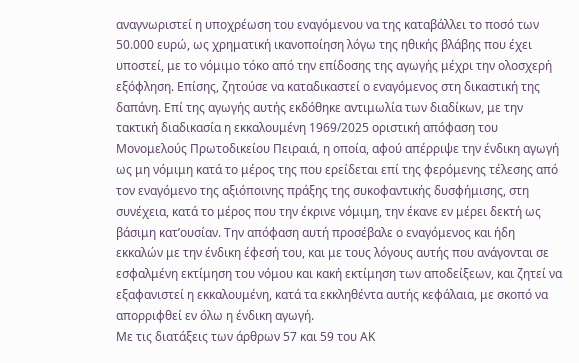αναγνωριστεί η υποχρέωση του εναγόμενου να της καταβάλλει το ποσό των 50.000 ευρώ, ως χρηματική ικανοποίηση λόγω της ηθικής βλάβης που έχει υποστεί, με το νόμιμο τόκο από την επίδοσης της αγωγής μέχρι την ολοσχερή εξόφληση. Επίσης, ζητούσε να καταδικαστεί ο εναγόμενος στη δικαστική της δαπάνη. Επί της αγωγής αυτής εκδόθηκε αντιμωλία των διαδίκων, με την τακτική διαδικασία η εκκαλουμένη 1969/2025 οριστική απόφαση του Μονομελούς Πρωτοδικείου Πειραιά, η οποία, αφού απέρριψε την ένδικη αγωγή ως μη νόμιμη κατά το μέρος της που ερείδεται επί της φερόμενης τέλεσης από τον εναγόμενο της αξιόποινης πράξης της συκοφαντικής δυσφήμισης, στη συνέχεια, κατά το μέρος που την έκρινε νόμιμη, την έκανε εν μέρει δεκτή ως βάσιμη κατ’ουσίαν. Την απόφαση αυτή προσέβαλε ο εναγόμενος και ήδη εκκαλών με την ένδικη έφεσή του, και με τους λόγους αυτής που ανάγονται σε εσφαλμένη εκτίμηση του νόμου και κακή εκτίμηση των αποδείξεων, και ζητεί να εξαφανιστεί η εκκαλουμένη, κατά τα εκκληθέντα αυτής κεφάλαια, με σκοπό να απορριφθεί εν όλω η ένδικη αγωγή.
Με τις διατάξεις των άρθρων 57 και 59 του ΑΚ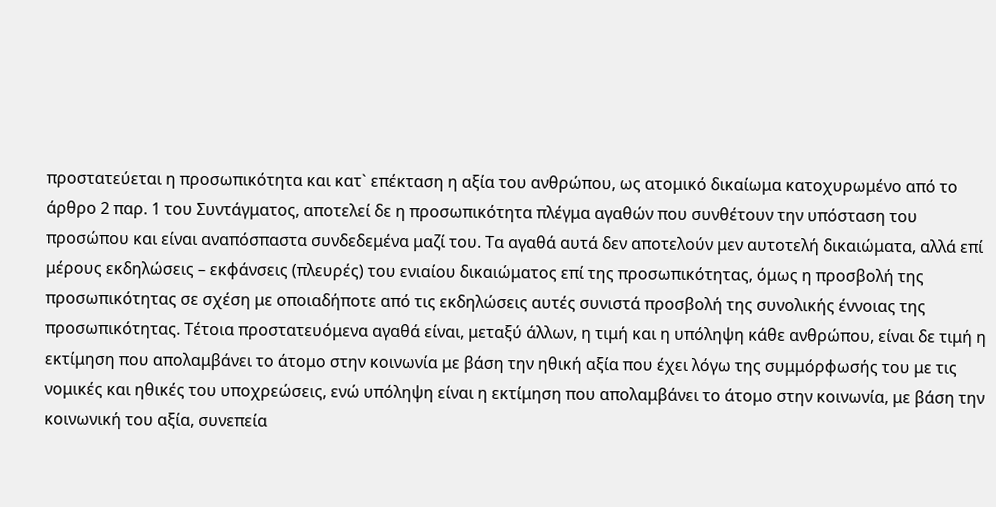προστατεύεται η προσωπικότητα και κατ` επέκταση η αξία του ανθρώπου, ως ατομικό δικαίωμα κατοχυρωμένο από το άρθρο 2 παρ. 1 του Συντάγματος, αποτελεί δε η προσωπικότητα πλέγμα αγαθών που συνθέτουν την υπόσταση του προσώπου και είναι αναπόσπαστα συνδεδεμένα μαζί του. Τα αγαθά αυτά δεν αποτελούν μεν αυτοτελή δικαιώματα, αλλά επί μέρους εκδηλώσεις – εκφάνσεις (πλευρές) του ενιαίου δικαιώματος επί της προσωπικότητας, όμως η προσβολή της προσωπικότητας σε σχέση με οποιαδήποτε από τις εκδηλώσεις αυτές συνιστά προσβολή της συνολικής έννοιας της προσωπικότητας. Τέτοια προστατευόμενα αγαθά είναι, μεταξύ άλλων, η τιμή και η υπόληψη κάθε ανθρώπου, είναι δε τιμή η εκτίμηση που απολαμβάνει το άτομο στην κοινωνία με βάση την ηθική αξία που έχει λόγω της συμμόρφωσής του με τις νομικές και ηθικές του υποχρεώσεις, ενώ υπόληψη είναι η εκτίμηση που απολαμβάνει το άτομο στην κοινωνία, με βάση την κοινωνική του αξία, συνεπεία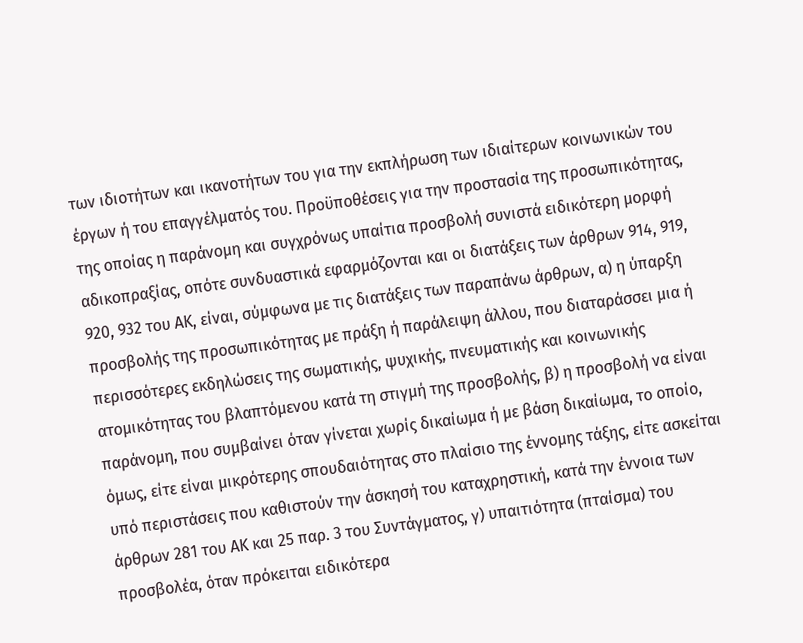των ιδιοτήτων και ικανοτήτων του για την εκπλήρωση των ιδιαίτερων κοινωνικών του έργων ή του επαγγέλματός του. Προϋποθέσεις για την προστασία της προσωπικότητας, της οποίας η παράνομη και συγχρόνως υπαίτια προσβολή συνιστά ειδικότερη μορφή αδικοπραξίας, οπότε συνδυαστικά εφαρμόζονται και οι διατάξεις των άρθρων 914, 919, 920, 932 του ΑΚ, είναι, σύμφωνα με τις διατάξεις των παραπάνω άρθρων, α) η ύπαρξη προσβολής της προσωπικότητας με πράξη ή παράλειψη άλλου, που διαταράσσει μια ή περισσότερες εκδηλώσεις της σωματικής, ψυχικής, πνευματικής και κοινωνικής ατομικότητας του βλαπτόμενου κατά τη στιγμή της προσβολής, β) η προσβολή να είναι παράνομη, που συμβαίνει όταν γίνεται χωρίς δικαίωμα ή με βάση δικαίωμα, το οποίο, όμως, είτε είναι μικρότερης σπουδαιότητας στο πλαίσιο της έννομης τάξης, είτε ασκείται υπό περιστάσεις που καθιστούν την άσκησή του καταχρηστική, κατά την έννοια των άρθρων 281 του ΑΚ και 25 παρ. 3 του Συντάγματος, γ) υπαιτιότητα (πταίσμα) του προσβολέα, όταν πρόκειται ειδικότερα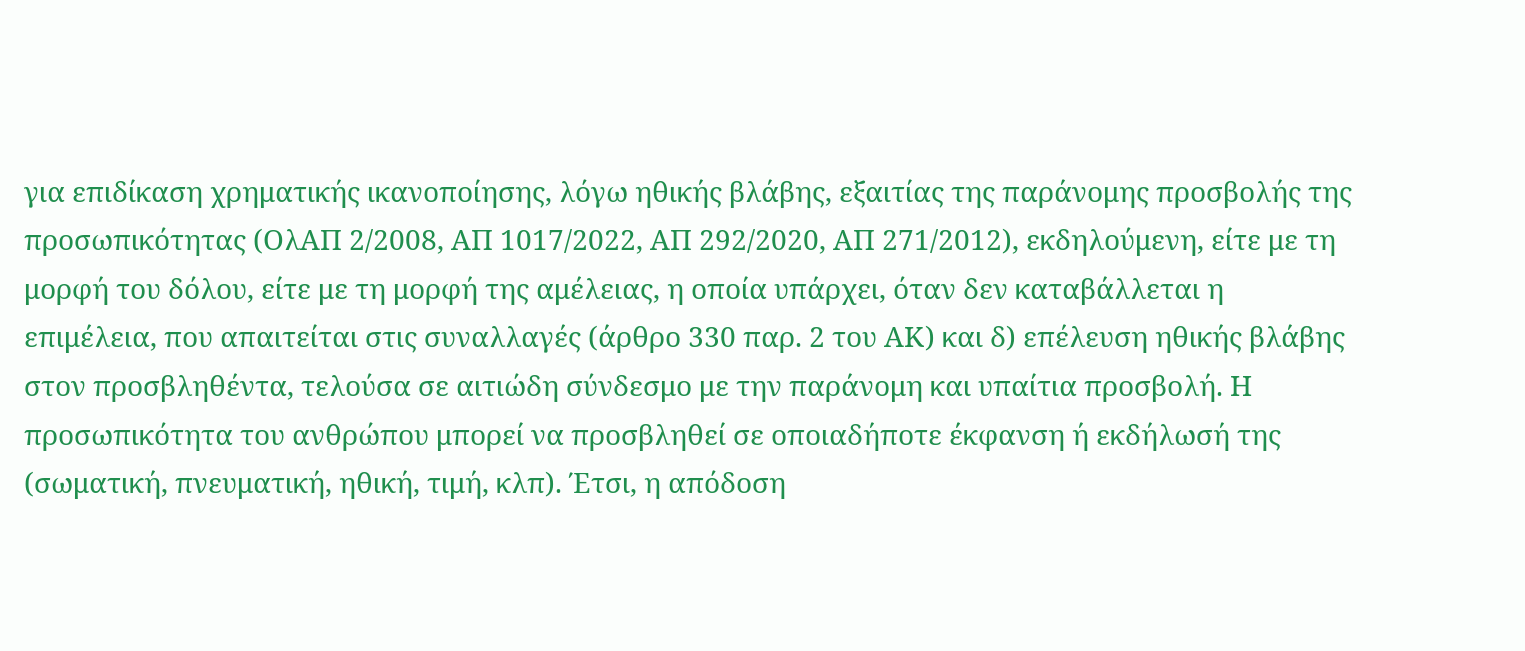για επιδίκαση χρηματικής ικανοποίησης, λόγω ηθικής βλάβης, εξαιτίας της παράνομης προσβολής της προσωπικότητας (ΟλΑΠ 2/2008, ΑΠ 1017/2022, ΑΠ 292/2020, ΑΠ 271/2012), εκδηλούμενη, είτε με τη μορφή του δόλου, είτε με τη μορφή της αμέλειας, η οποία υπάρχει, όταν δεν καταβάλλεται η επιμέλεια, που απαιτείται στις συναλλαγές (άρθρο 330 παρ. 2 του ΑΚ) και δ) επέλευση ηθικής βλάβης στον προσβληθέντα, τελούσα σε αιτιώδη σύνδεσμο με την παράνομη και υπαίτια προσβολή. Η προσωπικότητα του ανθρώπου μπορεί να προσβληθεί σε οποιαδήποτε έκφανση ή εκδήλωσή της (σωματική, πνευματική, ηθική, τιμή, κλπ). Έτσι, η απόδοση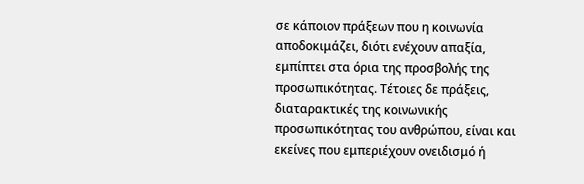σε κάποιον πράξεων που η κοινωνία αποδοκιμάζει, διότι ενέχουν απαξία, εμπίπτει στα όρια της προσβολής της προσωπικότητας. Τέτοιες δε πράξεις, διαταρακτικές της κοινωνικής προσωπικότητας του ανθρώπου, είναι και εκείνες που εμπεριέχουν ονειδισμό ή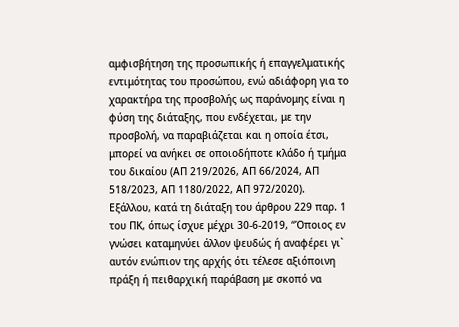αμφισβήτηση της προσωπικής ή επαγγελματικής εντιμότητας του προσώπου, ενώ αδιάφορη για το χαρακτήρα της προσβολής ως παράνομης είναι η φύση της διάταξης, που ενδέχεται, με την προσβολή, να παραβιάζεται και η οποία έτσι, μπορεί να ανήκει σε οποιοδήποτε κλάδο ή τμήμα του δικαίου (ΑΠ 219/2026, ΑΠ 66/2024, ΑΠ 518/2023, ΑΠ 1180/2022, ΑΠ 972/2020). Εξάλλου, κατά τη διάταξη του άρθρου 229 παρ. 1 του ΠΚ, όπως ίσχυε μέχρι 30-6-2019, “Όποιος εν γνώσει καταμηνύει άλλον ψευδώς ή αναφέρει γι` αυτόν ενώπιον της αρχής ότι τέλεσε αξιόποινη πράξη ή πειθαρχική παράβαση με σκοπό να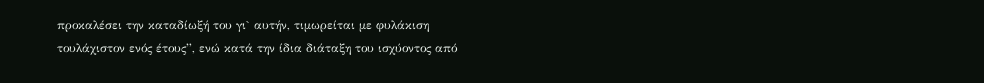προκαλέσει την καταδίωξή του γι` αυτήν, τιμωρείται με φυλάκιση τουλάχιστον ενός έτους”, ενώ κατά την ίδια διάταξη του ισχύοντος από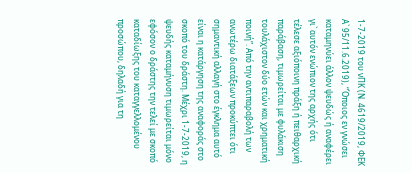1-7-2019 του νΠΚ (Ν. 4619/2019, ΦΕΚ Α` 95/11.6.2019), “Όποιος εν γνώσει καταμηνύει άλλον ψευδώς ή αναφέρει γι` αυτόν ενώπιον της αρχής ότι τέλεσε αξιόποινη πράξη ή πειθαρχική παράβαση, τιμωρείται με φυλάκιση τουλάχιστον δύο ετών και χρηματική ποινή”. Από την αντιπαραβολή των ανωτέρω διατάξεων προκύπτει ότι σημαντική αλλαγή στο έγκλημα αυτό είναι η κατάργηση της αναφοράς στο σκοπό του δράστη. Μέχρι 1-7-2019, η ψευδής καταμήνυση τιμωρείται μόνο εφόσον ο δράστης την τελεί με σκοπό καταδίωξης του καταγγελλομένου προσώπου, δηλαδή για τη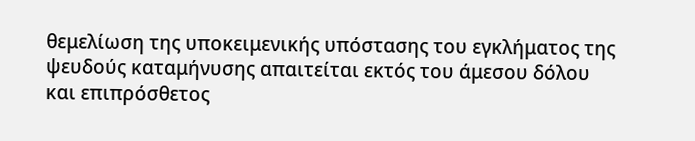θεμελίωση της υποκειμενικής υπόστασης του εγκλήματος της ψευδούς καταμήνυσης απαιτείται εκτός του άμεσου δόλου και επιπρόσθετος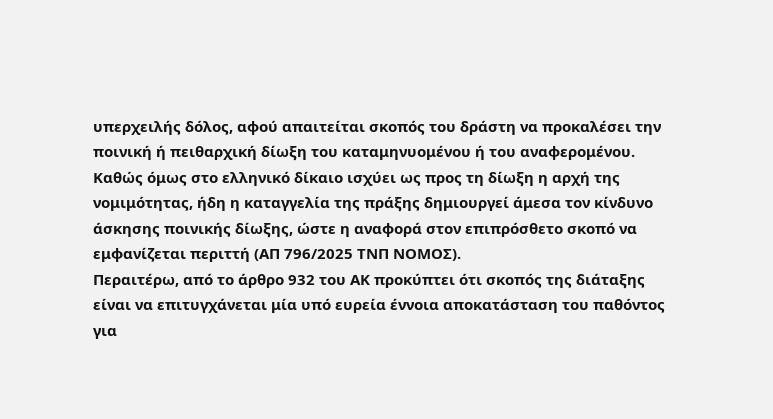υπερχειλής δόλος, αφού απαιτείται σκοπός του δράστη να προκαλέσει την ποινική ή πειθαρχική δίωξη του καταμηνυομένου ή του αναφερομένου. Καθώς όμως στο ελληνικό δίκαιο ισχύει ως προς τη δίωξη η αρχή της νομιμότητας, ήδη η καταγγελία της πράξης δημιουργεί άμεσα τον κίνδυνο άσκησης ποινικής δίωξης, ώστε η αναφορά στον επιπρόσθετο σκοπό να εμφανίζεται περιττή (ΑΠ 796/2025 ΤΝΠ ΝΟΜΟΣ).
Περαιτέρω, από το άρθρο 932 του ΑΚ προκύπτει ότι σκοπός της διάταξης είναι να επιτυγχάνεται μία υπό ευρεία έννοια αποκατάσταση του παθόντος για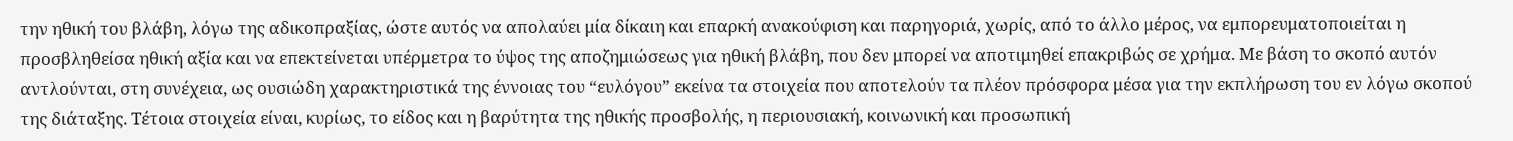την ηθική του βλάβη, λόγω της αδικοπραξίας, ώστε αυτός να απολαύει μία δίκαιη και επαρκή ανακούφιση και παρηγοριά, χωρίς, από το άλλο μέρος, να εμπορευματοποιείται η προσβληθείσα ηθική αξία και να επεκτείνεται υπέρμετρα το ύψος της αποζημιώσεως για ηθική βλάβη, που δεν μπορεί να αποτιμηθεί επακριβώς σε χρήμα. Με βάση το σκοπό αυτόν αντλούνται, στη συνέχεια, ως ουσιώδη χαρακτηριστικά της έννοιας του “ευλόγου” εκείνα τα στοιχεία που αποτελούν τα πλέον πρόσφορα μέσα για την εκπλήρωση του εν λόγω σκοπού της διάταξης. Τέτοια στοιχεία είναι, κυρίως, το είδος και η βαρύτητα της ηθικής προσβολής, η περιουσιακή, κοινωνική και προσωπική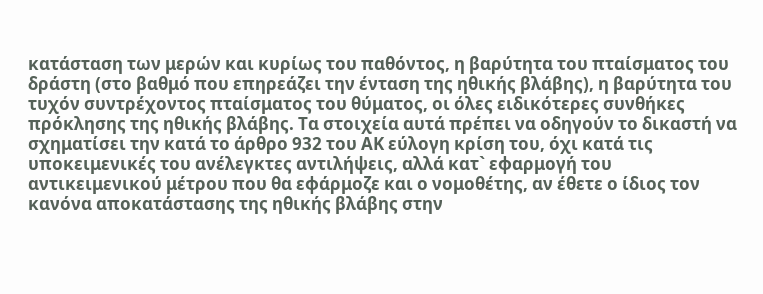κατάσταση των μερών και κυρίως του παθόντος, η βαρύτητα του πταίσματος του δράστη (στο βαθμό που επηρεάζει την ένταση της ηθικής βλάβης), η βαρύτητα του τυχόν συντρέχοντος πταίσματος του θύματος, οι όλες ειδικότερες συνθήκες πρόκλησης της ηθικής βλάβης. Τα στοιχεία αυτά πρέπει να οδηγούν το δικαστή να σχηματίσει την κατά το άρθρο 932 του ΑΚ εύλογη κρίση του, όχι κατά τις υποκειμενικές του ανέλεγκτες αντιλήψεις, αλλά κατ` εφαρμογή του αντικειμενικού μέτρου που θα εφάρμοζε και ο νομοθέτης, αν έθετε ο ίδιος τον κανόνα αποκατάστασης της ηθικής βλάβης στην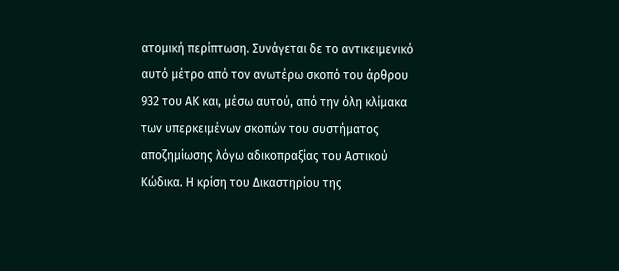ατομική περίπτωση. Συνάγεται δε το αντικειμενικό αυτό μέτρο από τον ανωτέρω σκοπό του άρθρου 932 του ΑΚ και, μέσω αυτού, από την όλη κλίμακα των υπερκειμένων σκοπών του συστήματος αποζημίωσης λόγω αδικοπραξίας του Αστικού Κώδικα. Η κρίση του Δικαστηρίου της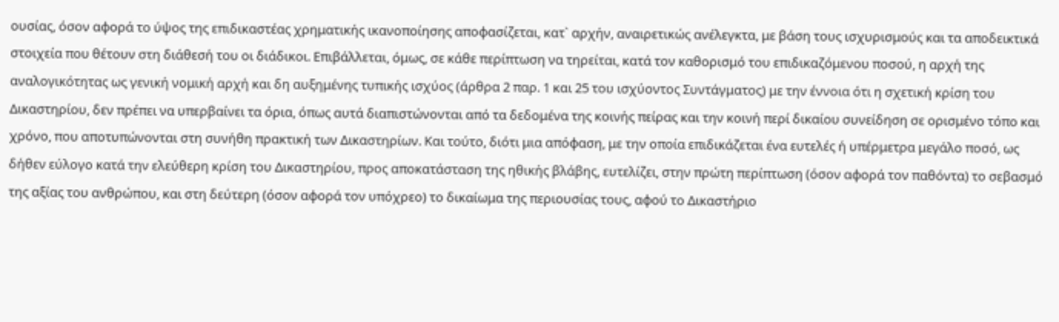ουσίας, όσον αφορά το ύψος της επιδικαστέας χρηματικής ικανοποίησης αποφασίζεται, κατ` αρχήν, αναιρετικώς ανέλεγκτα, με βάση τους ισχυρισμούς και τα αποδεικτικά στοιχεία που θέτουν στη διάθεσή του οι διάδικοι. Επιβάλλεται, όμως, σε κάθε περίπτωση να τηρείται, κατά τον καθορισμό του επιδικαζόμενου ποσού, η αρχή της αναλογικότητας ως γενική νομική αρχή και δη αυξημένης τυπικής ισχύος (άρθρα 2 παρ. 1 και 25 του ισχύοντος Συντάγματος) με την έννοια ότι η σχετική κρίση του Δικαστηρίου, δεν πρέπει να υπερβαίνει τα όρια, όπως αυτά διαπιστώνονται από τα δεδομένα της κοινής πείρας και την κοινή περί δικαίου συνείδηση σε ορισμένο τόπο και χρόνο, που αποτυπώνονται στη συνήθη πρακτική των Δικαστηρίων. Και τούτο, διότι μια απόφαση, με την οποία επιδικάζεται ένα ευτελές ή υπέρμετρα μεγάλο ποσό, ως δήθεν εύλογο κατά την ελεύθερη κρίση του Δικαστηρίου, προς αποκατάσταση της ηθικής βλάβης, ευτελίζει, στην πρώτη περίπτωση (όσον αφορά τον παθόντα) το σεβασμό της αξίας του ανθρώπου, και στη δεύτερη (όσον αφορά τον υπόχρεο) το δικαίωμα της περιουσίας τους, αφού το Δικαστήριο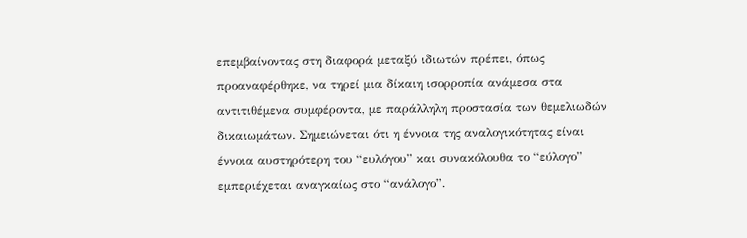επεμβαίνοντας στη διαφορά μεταξύ ιδιωτών πρέπει, όπως προαναφέρθηκε, να τηρεί μια δίκαιη ισορροπία ανάμεσα στα αντιτιθέμενα συμφέροντα, με παράλληλη προστασία των θεμελιωδών δικαιωμάτων. Σημειώνεται ότι η έννοια της αναλογικότητας είναι έννοια αυστηρότερη του “ευλόγου” και συνακόλουθα το “εύλογο” εμπεριέχεται αναγκαίως στο “ανάλογο”.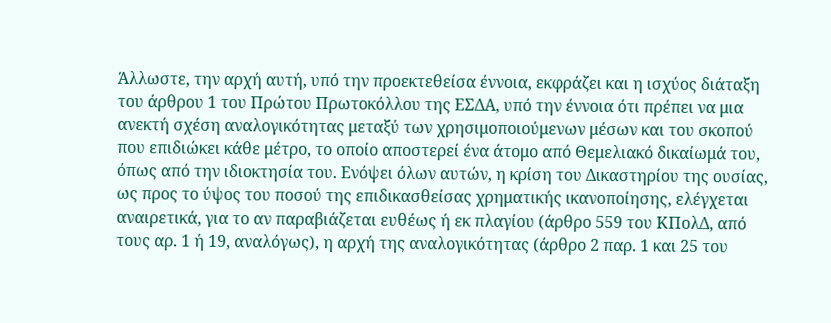Άλλωστε, την αρχή αυτή, υπό την προεκτεθείσα έννοια, εκφράζει και η ισχύος διάταξη του άρθρου 1 του Πρώτου Πρωτοκόλλου της ΕΣΔΑ, υπό την έννοια ότι πρέπει να μια ανεκτή σχέση αναλογικότητας μεταξύ των χρησιμοποιούμενων μέσων και του σκοπού που επιδιώκει κάθε μέτρο, το οποίο αποστερεί ένα άτομο από Θεμελιακό δικαίωμά του, όπως από την ιδιοκτησία του. Ενόψει όλων αυτών, η κρίση του Δικαστηρίου της ουσίας, ως προς το ύψος του ποσού της επιδικασθείσας χρηματικής ικανοποίησης, ελέγχεται αναιρετικά, για το αν παραβιάζεται ευθέως ή εκ πλαγίου (άρθρο 559 του ΚΠολΔ, από τους αρ. 1 ή 19, αναλόγως), η αρχή της αναλογικότητας (άρθρο 2 παρ. 1 και 25 του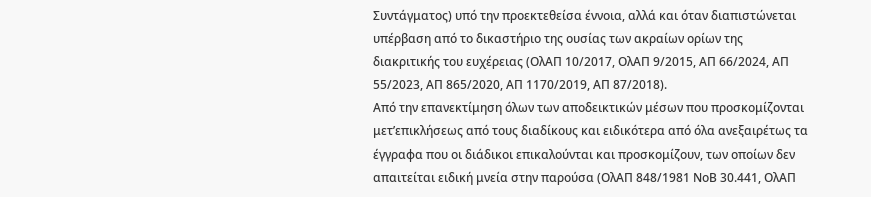Συντάγματος) υπό την προεκτεθείσα έννοια, αλλά και όταν διαπιστώνεται υπέρβαση από το δικαστήριο της ουσίας των ακραίων ορίων της διακριτικής του ευχέρειας (ΟλΑΠ 10/2017, ΟλΑΠ 9/2015, ΑΠ 66/2024, ΑΠ 55/2023, ΑΠ 865/2020, ΑΠ 1170/2019, ΑΠ 87/2018).
Από την επανεκτίμηση όλων των αποδεικτικών μέσων που προσκομίζονται μετ’επικλήσεως από τους διαδίκους και ειδικότερα από όλα ανεξαιρέτως τα έγγραφα που οι διάδικοι επικαλούνται και προσκομίζουν, των οποίων δεν απαιτείται ειδική μνεία στην παρούσα (ΟλΑΠ 848/1981 ΝοΒ 30.441, ΟλΑΠ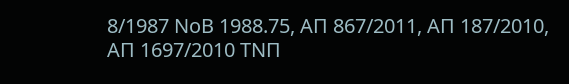8/1987 ΝοΒ 1988.75, ΑΠ 867/2011, ΑΠ 187/2010, ΑΠ 1697/2010 ΤΝΠ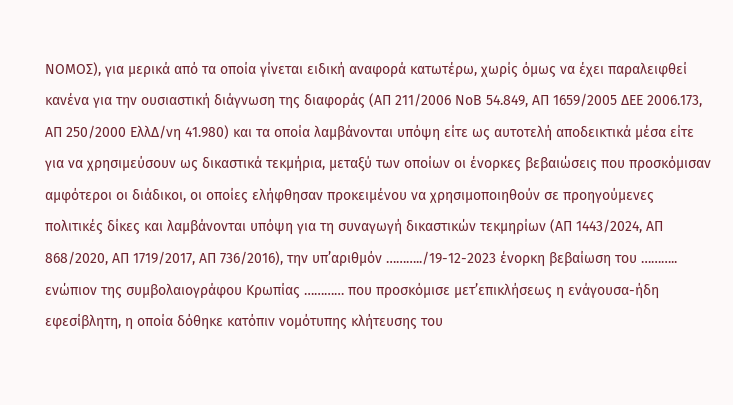ΝΟΜΟΣ), για μερικά από τα οποία γίνεται ειδική αναφορά κατωτέρω, χωρίς όμως να έχει παραλειφθεί κανένα για την ουσιαστική διάγνωση της διαφοράς (ΑΠ 211/2006 ΝοΒ 54.849, ΑΠ 1659/2005 ΔΕΕ 2006.173, ΑΠ 250/2000 ΕλλΔ/νη 41.980) και τα οποία λαμβάνονται υπόψη είτε ως αυτοτελή αποδεικτικά μέσα είτε για να χρησιμεύσουν ως δικαστικά τεκμήρια, μεταξύ των οποίων οι ένορκες βεβαιώσεις που προσκόμισαν αμφότεροι οι διάδικοι, οι οποίες ελήφθησαν προκειμένου να χρησιμοποιηθούν σε προηγούμενες πολιτικές δίκες και λαμβάνονται υπόψη για τη συναγωγή δικαστικών τεκμηρίων (ΑΠ 1443/2024, ΑΠ 868/2020, ΑΠ 1719/2017, ΑΠ 736/2016), την υπ’αριθμόν ………../19-12-2023 ένορκη βεβαίωση του ……….. ενώπιον της συμβολαιογράφου Κρωπίας ………… που προσκόμισε μετ’επικλήσεως η ενάγουσα-ήδη εφεσίβλητη, η οποία δόθηκε κατόπιν νομότυπης κλήτευσης του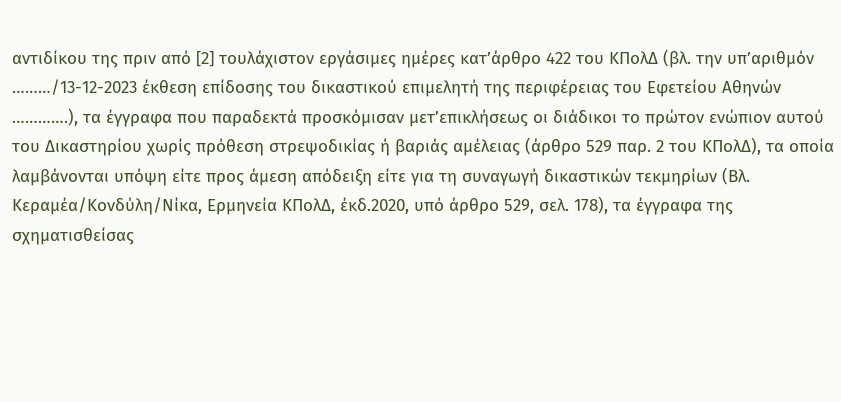αντιδίκου της πριν από [2] τουλάχιστον εργάσιμες ημέρες κατ’άρθρο 422 του ΚΠολΔ (βλ. την υπ’αριθμόν ………/13-12-2023 έκθεση επίδοσης του δικαστικού επιμελητή της περιφέρειας του Εφετείου Αθηνών ………….), τα έγγραφα που παραδεκτά προσκόμισαν μετ’επικλήσεως οι διάδικοι το πρώτον ενώπιον αυτού του Δικαστηρίου χωρίς πρόθεση στρεψοδικίας ή βαριάς αμέλειας (άρθρο 529 παρ. 2 του ΚΠολΔ), τα οποία λαμβάνονται υπόψη είτε προς άμεση απόδειξη είτε για τη συναγωγή δικαστικών τεκμηρίων (Βλ. Κεραμέα/Κονδύλη/Νίκα, Ερμηνεία ΚΠολΔ, έκδ.2020, υπό άρθρο 529, σελ. 178), τα έγγραφα της σχηματισθείσας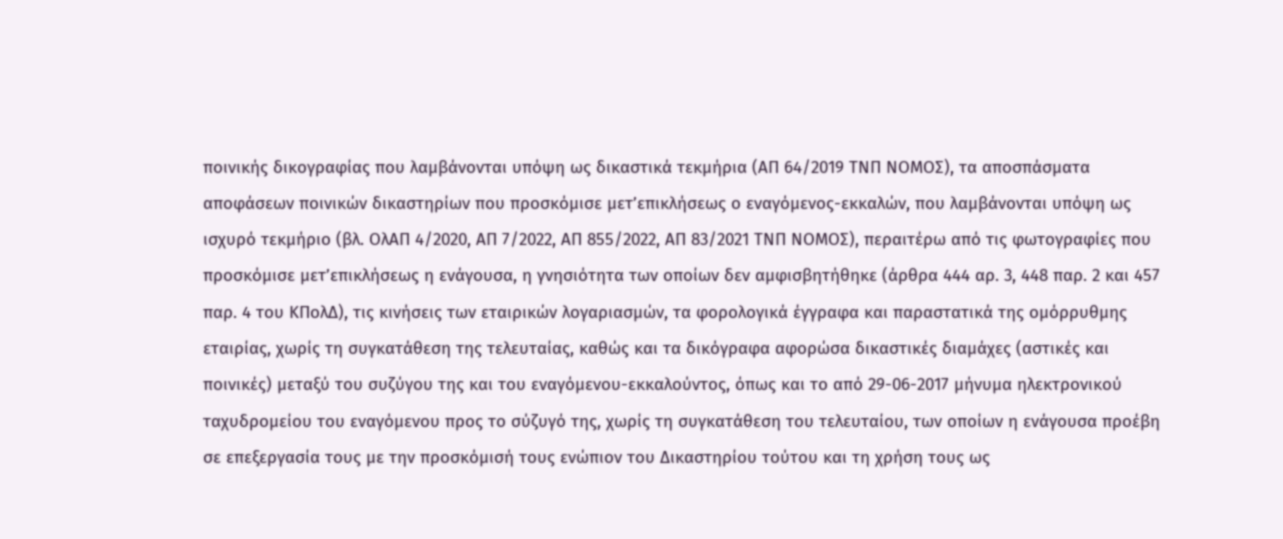ποινικής δικογραφίας που λαμβάνονται υπόψη ως δικαστικά τεκμήρια (ΑΠ 64/2019 ΤΝΠ ΝΟΜΟΣ), τα αποσπάσματα αποφάσεων ποινικών δικαστηρίων που προσκόμισε μετ’επικλήσεως ο εναγόμενος-εκκαλών, που λαμβάνονται υπόψη ως ισχυρό τεκμήριο (βλ. ΟλΑΠ 4/2020, ΑΠ 7/2022, ΑΠ 855/2022, ΑΠ 83/2021 ΤΝΠ ΝΟΜΟΣ), περαιτέρω από τις φωτογραφίες που προσκόμισε μετ’επικλήσεως η ενάγουσα, η γνησιότητα των οποίων δεν αμφισβητήθηκε (άρθρα 444 αρ. 3, 448 παρ. 2 και 457 παρ. 4 του ΚΠολΔ), τις κινήσεις των εταιρικών λογαριασμών, τα φορολογικά έγγραφα και παραστατικά της ομόρρυθμης εταιρίας, χωρίς τη συγκατάθεση της τελευταίας, καθώς και τα δικόγραφα αφορώσα δικαστικές διαμάχες (αστικές και ποινικές) μεταξύ του συζύγου της και του εναγόμενου-εκκαλούντος, όπως και το από 29-06-2017 μήνυμα ηλεκτρονικού ταχυδρομείου του εναγόμενου προς το σύζυγό της, χωρίς τη συγκατάθεση του τελευταίου, των οποίων η ενάγουσα προέβη σε επεξεργασία τους με την προσκόμισή τους ενώπιον του Δικαστηρίου τούτου και τη χρήση τους ως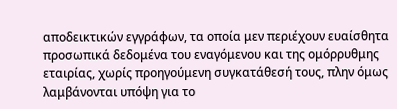αποδεικτικών εγγράφων, τα οποία μεν περιέχουν ευαίσθητα προσωπικά δεδομένα του εναγόμενου και της ομόρρυθμης εταιρίας, χωρίς προηγούμενη συγκατάθεσή τους, πλην όμως λαμβάνονται υπόψη για το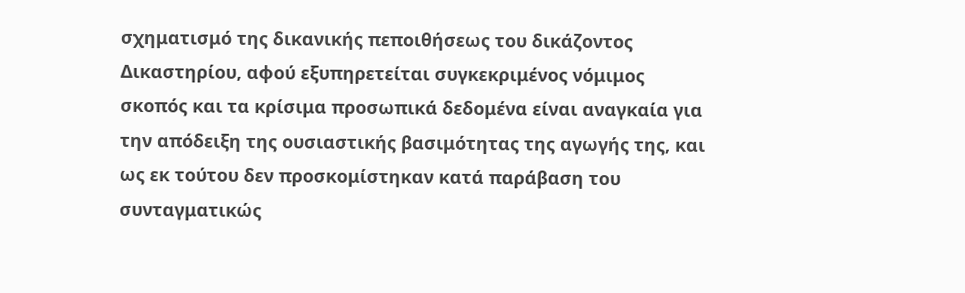σχηματισμό της δικανικής πεποιθήσεως του δικάζοντος Δικαστηρίου, αφού εξυπηρετείται συγκεκριμένος νόμιμος σκοπός και τα κρίσιμα προσωπικά δεδομένα είναι αναγκαία για την απόδειξη της ουσιαστικής βασιμότητας της αγωγής της, και ως εκ τούτου δεν προσκομίστηκαν κατά παράβαση του συνταγματικώς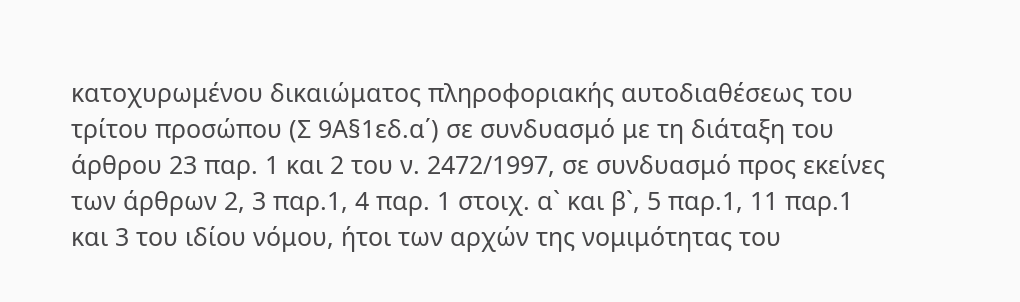κατοχυρωμένου δικαιώματος πληροφοριακής αυτοδιαθέσεως του τρίτου προσώπου (Σ 9Α§1εδ.α΄) σε συνδυασμό με τη διάταξη του άρθρου 23 παρ. 1 και 2 του ν. 2472/1997, σε συνδυασμό προς εκείνες των άρθρων 2, 3 παρ.1, 4 παρ. 1 στοιχ. α` και β`, 5 παρ.1, 11 παρ.1 και 3 του ιδίου νόμου, ήτοι των αρχών της νομιμότητας του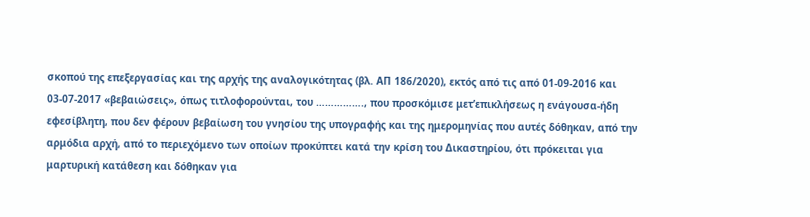σκοπού της επεξεργασίας και της αρχής της αναλογικότητας (βλ. ΑΠ 186/2020), εκτός από τις από 01-09-2016 και 03-07-2017 «βεβαιώσεις», όπως τιτλοφορούνται, του ……………., που προσκόμισε μετ’επικλήσεως η ενάγουσα-ήδη εφεσίβλητη, που δεν φέρουν βεβαίωση του γνησίου της υπογραφής και της ημερομηνίας που αυτές δόθηκαν, από την αρμόδια αρχή, από το περιεχόμενο των οποίων προκύπτει κατά την κρίση του Δικαστηρίου, ότι πρόκειται για μαρτυρική κατάθεση και δόθηκαν για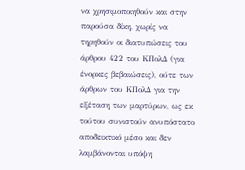να χρησιμοποιηθούν και στην παρούσα δίκη, χωρίς να τηρηθούν οι διατυπώσεις του άρθρου 422 του ΚΠολΔ (για ένορκες βεβαιώσεις), ούτε των άρθρων του ΚΠολΔ για την εξέταση των μαρτύρων, ως εκ τούτου συνιστούν ανυπόστατο αποδεικτικό μέσο και δεν λαμβάνονται υπόψη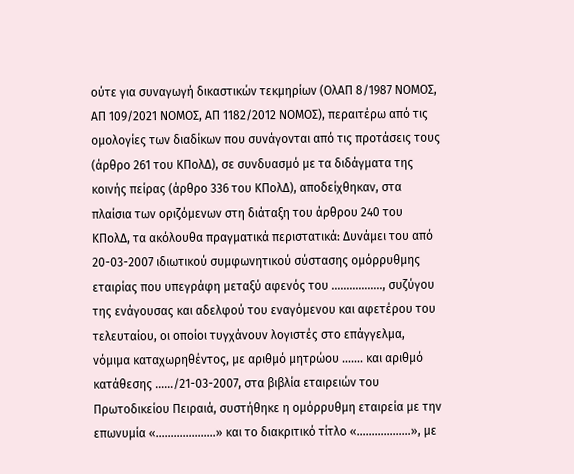ούτε για συναγωγή δικαστικών τεκμηρίων (ΟλΑΠ 8/1987 ΝΟΜΟΣ, ΑΠ 109/2021 ΝΟΜΟΣ, ΑΠ 1182/2012 ΝΟΜΟΣ), περαιτέρω από τις ομολογίες των διαδίκων που συνάγονται από τις προτάσεις τους (άρθρο 261 του ΚΠολΔ), σε συνδυασμό με τα διδάγματα της κοινής πείρας (άρθρο 336 του ΚΠολΔ), αποδείχθηκαν, στα πλαίσια των οριζόμενων στη διάταξη του άρθρου 240 του ΚΠολΔ, τα ακόλουθα πραγματικά περιστατικά: Δυνάμει του από 20-03-2007 ιδιωτικού συμφωνητικού σύστασης ομόρρυθμης εταιρίας που υπεγράφη μεταξύ αφενός του …………….., συζύγου της ενάγουσας και αδελφού του εναγόμενου και αφετέρου του τελευταίου, οι οποίοι τυγχάνουν λογιστές στο επάγγελμα, νόμιμα καταχωρηθέντος, με αριθμό μητρώου ……. και αριθμό κατάθεσης ……/21-03-2007, στα βιβλία εταιρειών του Πρωτοδικείου Πειραιά, συστήθηκε η ομόρρυθμη εταιρεία με την επωνυμία «………………..» και το διακριτικό τίτλο «………………», με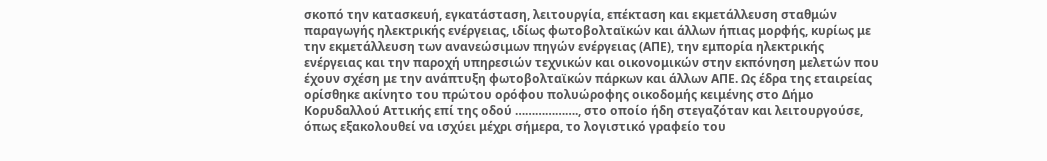σκοπό την κατασκευή, εγκατάσταση, λειτουργία, επέκταση και εκμετάλλευση σταθμών παραγωγής ηλεκτρικής ενέργειας, ιδίως φωτοβολταϊκών και άλλων ήπιας μορφής, κυρίως με την εκμετάλλευση των ανανεώσιμων πηγών ενέργειας (ΑΠΕ), την εμπορία ηλεκτρικής ενέργειας και την παροχή υπηρεσιών τεχνικών και οικονομικών στην εκπόνηση μελετών που έχουν σχέση με την ανάπτυξη φωτοβολταϊκών πάρκων και άλλων ΑΠΕ. Ως έδρα της εταιρείας ορίσθηκε ακίνητο του πρώτου ορόφου πολυώροφης οικοδομής κειμένης στο Δήμο Κορυδαλλού Αττικής επί της οδού ………………., στο οποίο ήδη στεγαζόταν και λειτουργούσε, όπως εξακολουθεί να ισχύει μέχρι σήμερα, το λογιστικό γραφείο του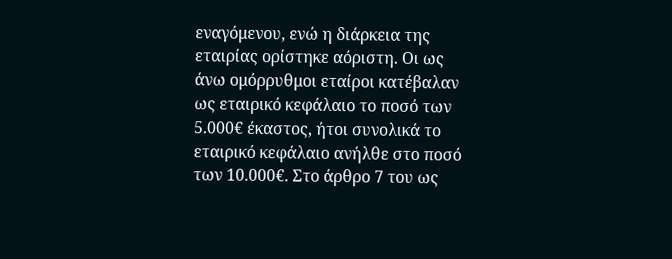εναγόμενου, ενώ η διάρκεια της εταιρίας ορίστηκε αόριστη. Οι ως άνω ομόρρυθμοι εταίροι κατέβαλαν ως εταιρικό κεφάλαιο το ποσό των 5.000€ έκαστος, ήτοι συνολικά το εταιρικό κεφάλαιο ανήλθε στο ποσό των 10.000€. Στο άρθρο 7 του ως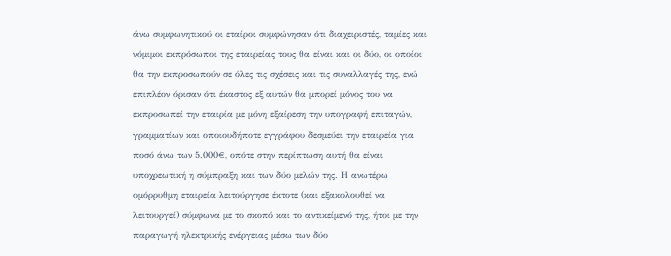άνω συμφωνητικού οι εταίροι συμφώνησαν ότι διαχειριστές, ταμίες και νόμιμοι εκπρόσωποι της εταιρείας τους θα είναι και οι δύο, οι οποίοι θα την εκπροσωπούν σε όλες τις σχέσεις και τις συναλλαγές της, ενώ επιπλέον όρισαν ότι έκαστος εξ αυτών θα μπορεί μόνος του να εκπροσωπεί την εταιρία με μόνη εξαίρεση την υπογραφή επιταγών, γραμματίων και οποιουδήποτε εγγράφου δεσμεύει την εταιρεία για ποσό άνω των 5.000€, οπότε στην περίπτωση αυτή θα είναι υποχρεωτική η σύμπραξη και των δύο μελών της. Η ανωτέρω ομόρρυθμη εταιρεία λειτούργησε έκτοτε (και εξακολουθεί να λειτουργεί) σύμφωνα με το σκοπό και το αντικείμενό της, ήτοι με την παραγωγή ηλεκτρικής ενέργειας μέσω των δύο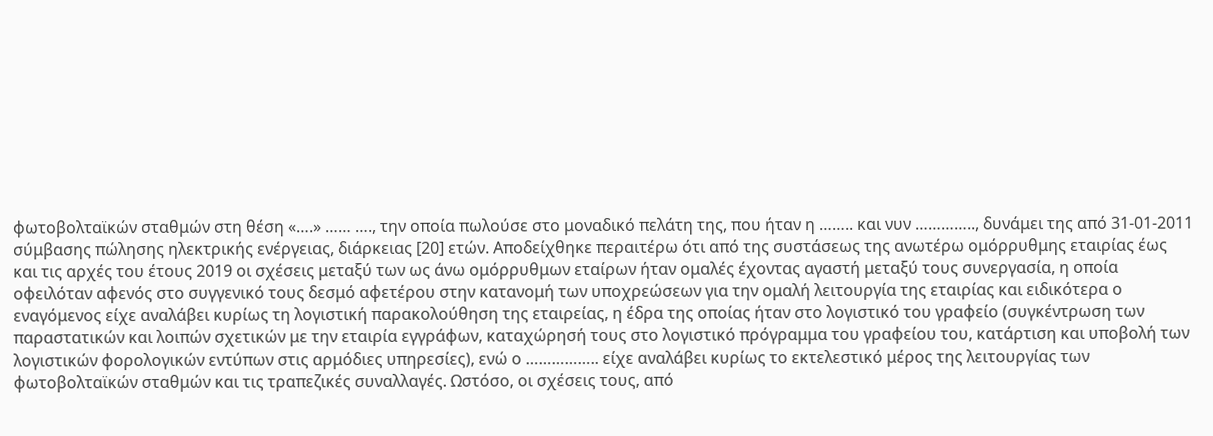φωτοβολταϊκών σταθμών στη θέση «….» …… …., την οποία πωλούσε στο μοναδικό πελάτη της, που ήταν η …….. και νυν ………….., δυνάμει της από 31-01-2011 σύμβασης πώλησης ηλεκτρικής ενέργειας, διάρκειας [20] ετών. Αποδείχθηκε περαιτέρω ότι από της συστάσεως της ανωτέρω ομόρρυθμης εταιρίας έως και τις αρχές του έτους 2019 οι σχέσεις μεταξύ των ως άνω ομόρρυθμων εταίρων ήταν ομαλές έχοντας αγαστή μεταξύ τους συνεργασία, η οποία οφειλόταν αφενός στο συγγενικό τους δεσμό αφετέρου στην κατανομή των υποχρεώσεων για την ομαλή λειτουργία της εταιρίας και ειδικότερα ο εναγόμενος είχε αναλάβει κυρίως τη λογιστική παρακολούθηση της εταιρείας, η έδρα της οποίας ήταν στο λογιστικό του γραφείο (συγκέντρωση των παραστατικών και λοιπών σχετικών με την εταιρία εγγράφων, καταχώρησή τους στο λογιστικό πρόγραμμα του γραφείου του, κατάρτιση και υποβολή των λογιστικών φορολογικών εντύπων στις αρμόδιες υπηρεσίες), ενώ ο …………….. είχε αναλάβει κυρίως το εκτελεστικό μέρος της λειτουργίας των φωτοβολταϊκών σταθμών και τις τραπεζικές συναλλαγές. Ωστόσο, οι σχέσεις τους, από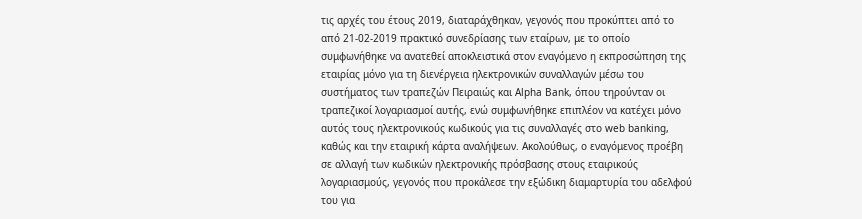τις αρχές του έτους 2019, διαταράχθηκαν, γεγονός που προκύπτει από το από 21-02-2019 πρακτικό συνεδρίασης των εταίρων, με το οποίο συμφωνήθηκε να ανατεθεί αποκλειστικά στον εναγόμενο η εκπροσώπηση της εταιρίας μόνο για τη διενέργεια ηλεκτρονικών συναλλαγών μέσω του συστήματος των τραπεζών Πειραιώς και Alpha Bank, όπου τηρούνταν οι τραπεζικοί λογαριασμοί αυτής, ενώ συμφωνήθηκε επιπλέον να κατέχει μόνο αυτός τους ηλεκτρονικούς κωδικούς για τις συναλλαγές στο web banking, καθώς και την εταιρική κάρτα αναλήψεων. Ακολούθως, ο εναγόμενος προέβη σε αλλαγή των κωδικών ηλεκτρονικής πρόσβασης στους εταιρικούς λογαριασμούς, γεγονός που προκάλεσε την εξώδικη διαμαρτυρία του αδελφού του για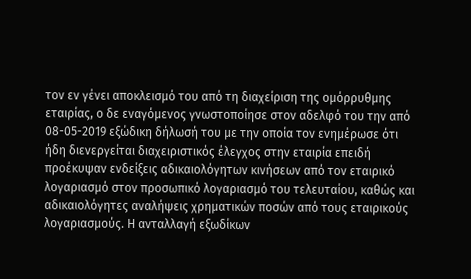τον εν γένει αποκλεισμό του από τη διαχείριση της ομόρρυθμης εταιρίας, ο δε εναγόμενος γνωστοποίησε στον αδελφό του την από 08-05-2019 εξώδικη δήλωσή του με την οποία τον ενημέρωσε ότι ήδη διενεργείται διαχειριστικός έλεγχος στην εταιρία επειδή προέκυψαν ενδείξεις αδικαιολόγητων κινήσεων από τον εταιρικό λογαριασμό στον προσωπικό λογαριασμό του τελευταίου, καθώς και αδικαιολόγητες αναλήψεις χρηματικών ποσών από τους εταιρικούς λογαριασμούς. Η ανταλλαγή εξωδίκων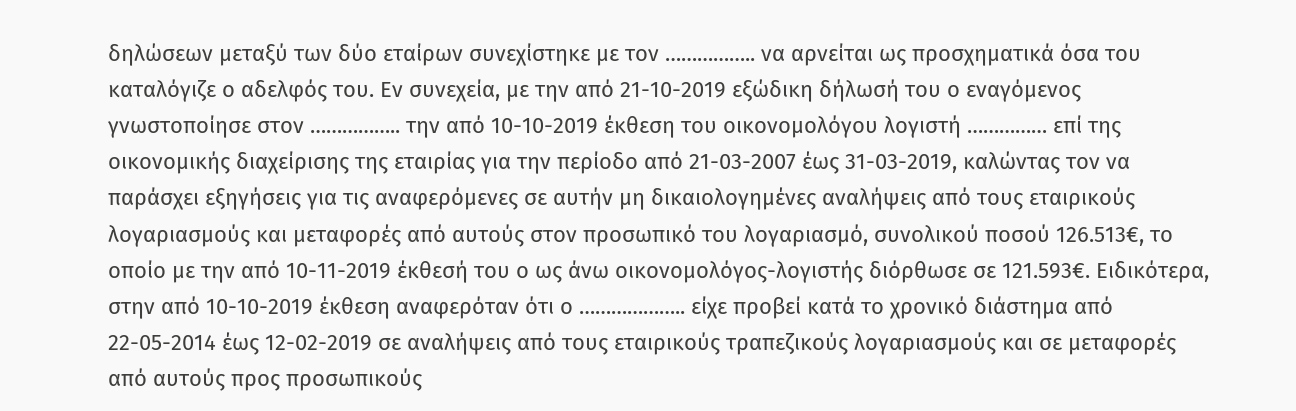δηλώσεων μεταξύ των δύο εταίρων συνεχίστηκε με τον …………….. να αρνείται ως προσχηματικά όσα του καταλόγιζε ο αδελφός του. Εν συνεχεία, με την από 21-10-2019 εξώδικη δήλωσή του ο εναγόμενος γνωστοποίησε στον …………….. την από 10-10-2019 έκθεση του οικονομολόγου λογιστή …………… επί της οικονομικής διαχείρισης της εταιρίας για την περίοδο από 21-03-2007 έως 31-03-2019, καλώντας τον να παράσχει εξηγήσεις για τις αναφερόμενες σε αυτήν μη δικαιολογημένες αναλήψεις από τους εταιρικούς λογαριασμούς και μεταφορές από αυτούς στον προσωπικό του λογαριασμό, συνολικού ποσού 126.513€, το οποίο με την από 10-11-2019 έκθεσή του ο ως άνω οικονομολόγος-λογιστής διόρθωσε σε 121.593€. Ειδικότερα, στην από 10-10-2019 έκθεση αναφερόταν ότι ο ……………….. είχε προβεί κατά το χρονικό διάστημα από 22-05-2014 έως 12-02-2019 σε αναλήψεις από τους εταιρικούς τραπεζικούς λογαριασμούς και σε μεταφορές από αυτούς προς προσωπικούς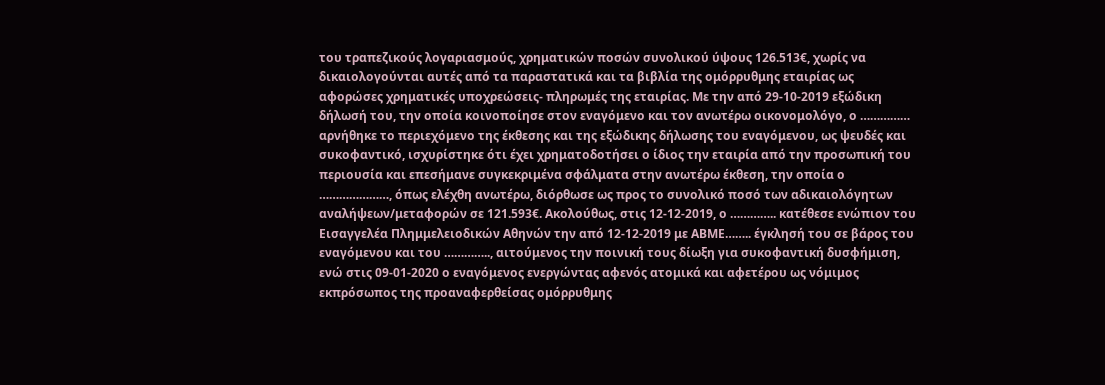του τραπεζικούς λογαριασμούς, χρηματικών ποσών συνολικού ύψους 126.513€, χωρίς να δικαιολογούνται αυτές από τα παραστατικά και τα βιβλία της ομόρρυθμης εταιρίας ως αφορώσες χρηματικές υποχρεώσεις- πληρωμές της εταιρίας. Με την από 29-10-2019 εξώδικη δήλωσή του, την οποία κοινοποίησε στον εναγόμενο και τον ανωτέρω οικονομολόγο, ο …………… αρνήθηκε το περιεχόμενο της έκθεσης και της εξώδικης δήλωσης του εναγόμενου, ως ψευδές και συκοφαντικό, ισχυρίστηκε ότι έχει χρηματοδοτήσει ο ίδιος την εταιρία από την προσωπική του περιουσία και επεσήμανε συγκεκριμένα σφάλματα στην ανωτέρω έκθεση, την οποία ο …………………, όπως ελέχθη ανωτέρω, διόρθωσε ως προς το συνολικό ποσό των αδικαιολόγητων αναλήψεων/μεταφορών σε 121.593€. Ακολούθως, στις 12-12-2019, ο ………….. κατέθεσε ενώπιον του Εισαγγελέα Πλημμελειοδικών Αθηνών την από 12-12-2019 με ΑΒΜΕ…….. έγκλησή του σε βάρος του εναγόμενου και του ………….., αιτούμενος την ποινική τους δίωξη για συκοφαντική δυσφήμιση, ενώ στις 09-01-2020 ο εναγόμενος ενεργώντας αφενός ατομικά και αφετέρου ως νόμιμος εκπρόσωπος της προαναφερθείσας ομόρρυθμης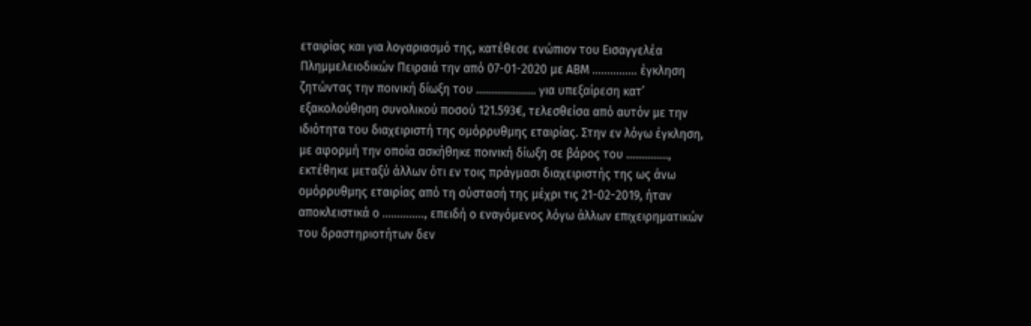εταιρίας και για λογαριασμό της, κατέθεσε ενώπιον του Εισαγγελέα Πλημμελειοδικών Πειραιά την από 07-01-2020 με ΑΒΜ …………… έγκληση ζητώντας την ποινική δίωξη του ……………….. για υπεξαίρεση κατ’ εξακολούθηση συνολικού ποσού 121.593€, τελεσθείσα από αυτόν με την ιδιότητα του διαχειριστή της ομόρρυθμης εταιρίας. Στην εν λόγω έγκληση, με αφορμή την οποία ασκήθηκε ποινική δίωξη σε βάρος του ………….., εκτέθηκε μεταξύ άλλων ότι εν τοις πράγμασι διαχειριστής της ως άνω ομόρρυθμης εταιρίας από τη σύστασή της μέχρι τις 21-02-2019, ήταν αποκλειστικά ο ………….., επειδή ο εναγόμενος λόγω άλλων επιχειρηματικών του δραστηριοτήτων δεν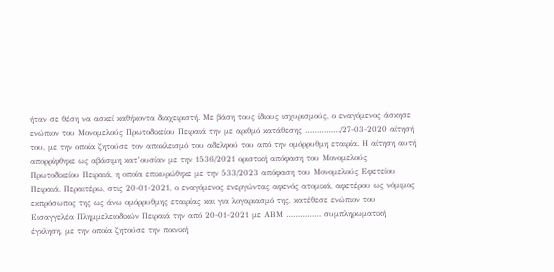ήταν σε θέση να ασκεί καθήκοντα διαχειριστή. Με βάση τους ίδιους ισχυρισμούς, ο εναγόμενος άσκησε ενώπιον του Μονομελούς Πρωτοδικείου Πειραιά την με αριθμό κατάθεσης ……………/27-03-2020 αίτησή του, με την οποία ζητούσε τον αποκλεισμό του αδελφού του από την ομόρρυθμη εταιρία. Η αίτηση αυτή απορρίφθηκε ως αβάσιμη κατ’ουσίαν με την 1536/2021 οριστική απόφαση του Μονομελούς Πρωτοδικείου Πειραιά, η οποία επικυρώθηκε με την 533/2023 απόφαση του Μονομελούς Εφετείου Πειραιά. Περαιτέρω, στις 20-01-2021, ο εναγόμενος ενεργώντας αφενός ατομικά, αφετέρου ως νόμιμος εκπρόσωπος της ως άνω ομόρρυθμης εταιρίας και για λογαριασμό της, κατέθεσε ενώπιον του Εισαγγελέα Πλημμελειοδικών Πειραιά την από 20-01-2021 με ΑΒΜ …………… συμπληρωματική έγκληση, με την οποία ζητούσε την ποινική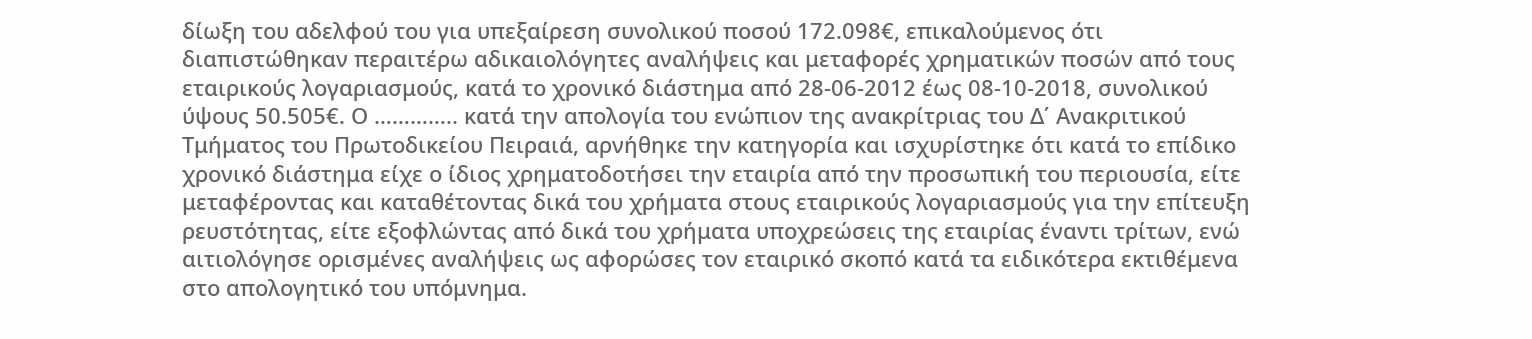δίωξη του αδελφού του για υπεξαίρεση συνολικού ποσού 172.098€, επικαλούμενος ότι διαπιστώθηκαν περαιτέρω αδικαιολόγητες αναλήψεις και μεταφορές χρηματικών ποσών από τους εταιρικούς λογαριασμούς, κατά το χρονικό διάστημα από 28-06-2012 έως 08-10-2018, συνολικού ύψους 50.505€. Ο ………….. κατά την απολογία του ενώπιον της ανακρίτριας του Δ΄ Ανακριτικού Τμήματος του Πρωτοδικείου Πειραιά, αρνήθηκε την κατηγορία και ισχυρίστηκε ότι κατά το επίδικο χρονικό διάστημα είχε ο ίδιος χρηματοδοτήσει την εταιρία από την προσωπική του περιουσία, είτε μεταφέροντας και καταθέτοντας δικά του χρήματα στους εταιρικούς λογαριασμούς για την επίτευξη ρευστότητας, είτε εξοφλώντας από δικά του χρήματα υποχρεώσεις της εταιρίας έναντι τρίτων, ενώ αιτιολόγησε ορισμένες αναλήψεις ως αφορώσες τον εταιρικό σκοπό κατά τα ειδικότερα εκτιθέμενα στο απολογητικό του υπόμνημα.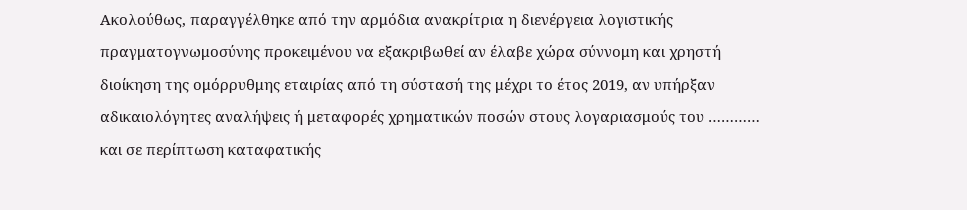Ακολούθως, παραγγέλθηκε από την αρμόδια ανακρίτρια η διενέργεια λογιστικής πραγματογνωμοσύνης προκειμένου να εξακριβωθεί αν έλαβε χώρα σύννομη και χρηστή διοίκηση της ομόρρυθμης εταιρίας από τη σύστασή της μέχρι το έτος 2019, αν υπήρξαν αδικαιολόγητες αναλήψεις ή μεταφορές χρηματικών ποσών στους λογαριασμούς του ………… και σε περίπτωση καταφατικής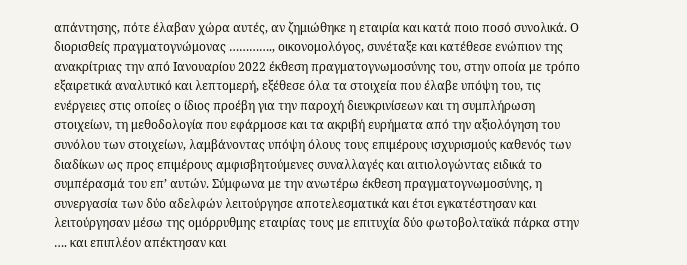απάντησης, πότε έλαβαν χώρα αυτές, αν ζημιώθηκε η εταιρία και κατά ποιο ποσό συνολικά. Ο διορισθείς πραγματογνώμονας …………., οικονομολόγος, συνέταξε και κατέθεσε ενώπιον της ανακρίτριας την από Ιανουαρίου 2022 έκθεση πραγματογνωμοσύνης του, στην οποία με τρόπο εξαιρετικά αναλυτικό και λεπτομερή, εξέθεσε όλα τα στοιχεία που έλαβε υπόψη του, τις ενέργειες στις οποίες ο ίδιος προέβη για την παροχή διευκρινίσεων και τη συμπλήρωση στοιχείων, τη μεθοδολογία που εφάρμοσε και τα ακριβή ευρήματα από την αξιολόγηση του συνόλου των στοιχείων, λαμβάνοντας υπόψη όλους τους επιμέρους ισχυρισμούς καθενός των διαδίκων ως προς επιμέρους αμφισβητούμενες συναλλαγές και αιτιολογώντας ειδικά το συμπέρασμά του επ’ αυτών. Σύμφωνα με την ανωτέρω έκθεση πραγματογνωμοσύνης, η συνεργασία των δύο αδελφών λειτούργησε αποτελεσματικά και έτσι εγκατέστησαν και λειτούργησαν μέσω της ομόρρυθμης εταιρίας τους με επιτυχία δύο φωτοβολταϊκά πάρκα στην …. και επιπλέον απέκτησαν και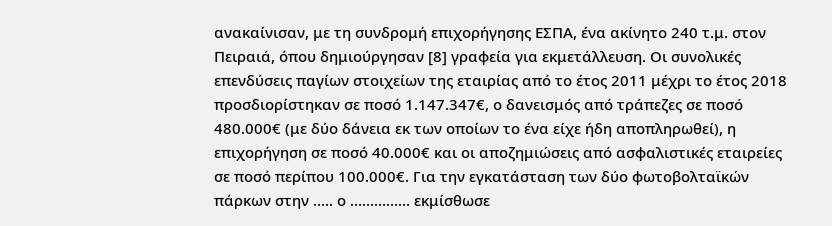ανακαίνισαν, με τη συνδρομή επιχορήγησης ΕΣΠΑ, ένα ακίνητο 240 τ.μ. στον Πειραιά, όπου δημιούργησαν [8] γραφεία για εκμετάλλευση. Οι συνολικές επενδύσεις παγίων στοιχείων της εταιρίας από το έτος 2011 μέχρι το έτος 2018 προσδιορίστηκαν σε ποσό 1.147.347€, ο δανεισμός από τράπεζες σε ποσό 480.000€ (με δύο δάνεια εκ των οποίων το ένα είχε ήδη αποπληρωθεί), η επιχορήγηση σε ποσό 40.000€ και οι αποζημιώσεις από ασφαλιστικές εταιρείες σε ποσό περίπου 100.000€. Για την εγκατάσταση των δύο φωτοβολταϊκών πάρκων στην ….. ο …………… εκμίσθωσε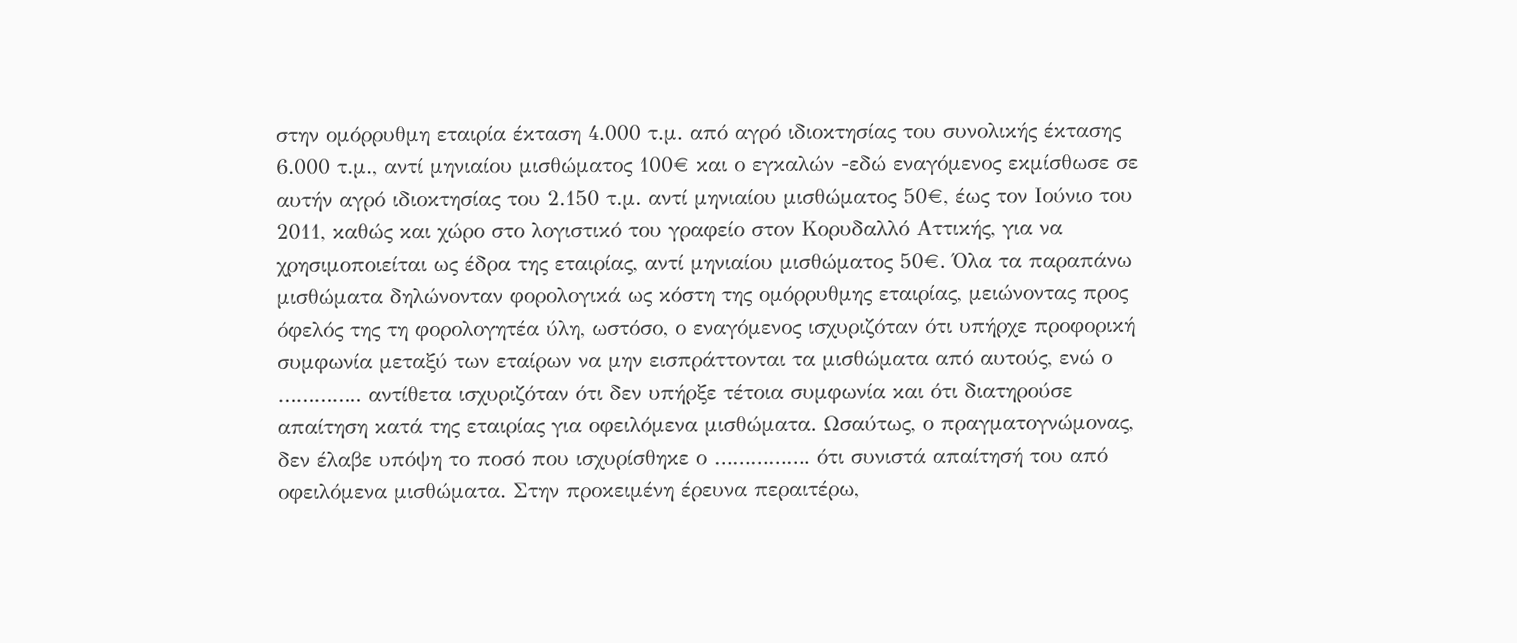στην ομόρρυθμη εταιρία έκταση 4.000 τ.μ. από αγρό ιδιοκτησίας του συνολικής έκτασης 6.000 τ.μ., αντί μηνιαίου μισθώματος 100€ και ο εγκαλών -εδώ εναγόμενος εκμίσθωσε σε αυτήν αγρό ιδιοκτησίας του 2.150 τ.μ. αντί μηνιαίου μισθώματος 50€, έως τον Ιούνιο του 2011, καθώς και χώρο στο λογιστικό του γραφείο στον Κορυδαλλό Αττικής, για να χρησιμοποιείται ως έδρα της εταιρίας, αντί μηνιαίου μισθώματος 50€. Όλα τα παραπάνω μισθώματα δηλώνονταν φορολογικά ως κόστη της ομόρρυθμης εταιρίας, μειώνοντας προς όφελός της τη φορολογητέα ύλη, ωστόσο, ο εναγόμενος ισχυριζόταν ότι υπήρχε προφορική συμφωνία μεταξύ των εταίρων να μην εισπράττονται τα μισθώματα από αυτούς, ενώ ο ………….. αντίθετα ισχυριζόταν ότι δεν υπήρξε τέτοια συμφωνία και ότι διατηρούσε απαίτηση κατά της εταιρίας για οφειλόμενα μισθώματα. Ωσαύτως, ο πραγματογνώμονας, δεν έλαβε υπόψη το ποσό που ισχυρίσθηκε ο ……………. ότι συνιστά απαίτησή του από οφειλόμενα μισθώματα. Στην προκειμένη έρευνα περαιτέρω,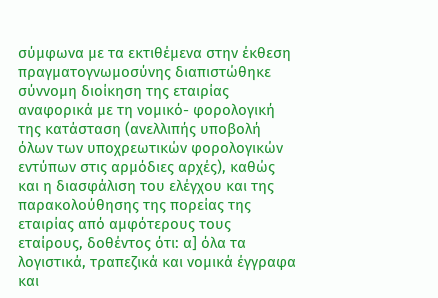σύμφωνα με τα εκτιθέμενα στην έκθεση πραγματογνωμοσύνης διαπιστώθηκε σύννομη διοίκηση της εταιρίας αναφορικά με τη νομικό- φορολογική της κατάσταση (ανελλιπής υποβολή όλων των υποχρεωτικών φορολογικών εντύπων στις αρμόδιες αρχές), καθώς και η διασφάλιση του ελέγχου και της παρακολούθησης της πορείας της εταιρίας από αμφότερους τους εταίρους, δοθέντος ότι: α] όλα τα λογιστικά, τραπεζικά και νομικά έγγραφα και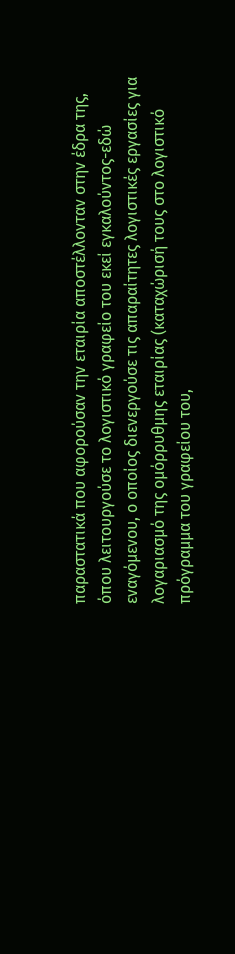παραστατικά που αφορούσαν την εταιρία αποστέλλονταν στην έδρα της, όπου λειτουργούσε το λογιστικό γραφείο του εκεί εγκαλούντος-εδώ εναγόμενου, ο οποίος διενεργούσε τις απαραίτητες λογιστικές εργασίες για λογαριασμό της ομόρρυθμης εταιρίας (καταχώρισή τους στο λογιστικό πρόγραμμα του γραφείου του,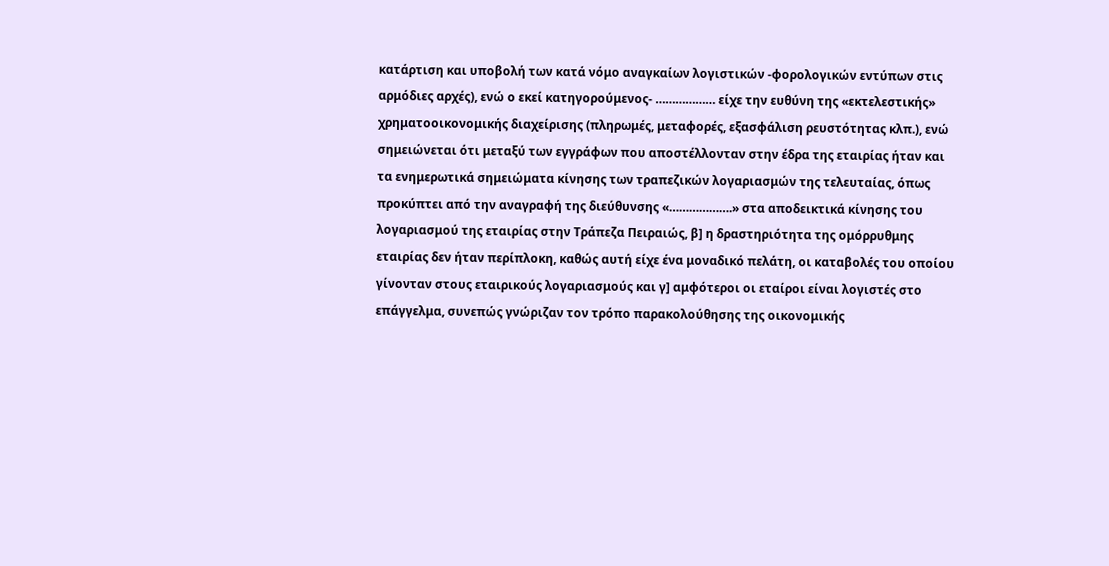κατάρτιση και υποβολή των κατά νόμο αναγκαίων λογιστικών -φορολογικών εντύπων στις αρμόδιες αρχές), ενώ ο εκεί κατηγορούμενος- ……………… είχε την ευθύνη της «εκτελεστικής» χρηματοοικονομικής διαχείρισης (πληρωμές, μεταφορές, εξασφάλιση ρευστότητας κλπ.), ενώ σημειώνεται ότι μεταξύ των εγγράφων που αποστέλλονταν στην έδρα της εταιρίας ήταν και τα ενημερωτικά σημειώματα κίνησης των τραπεζικών λογαριασμών της τελευταίας, όπως προκύπτει από την αναγραφή της διεύθυνσης «……………….» στα αποδεικτικά κίνησης του λογαριασμού της εταιρίας στην Τράπεζα Πειραιώς, β] η δραστηριότητα της ομόρρυθμης εταιρίας δεν ήταν περίπλοκη, καθώς αυτή είχε ένα μοναδικό πελάτη, οι καταβολές του οποίου γίνονταν στους εταιρικούς λογαριασμούς και γ] αμφότεροι οι εταίροι είναι λογιστές στο επάγγελμα, συνεπώς γνώριζαν τον τρόπο παρακολούθησης της οικονομικής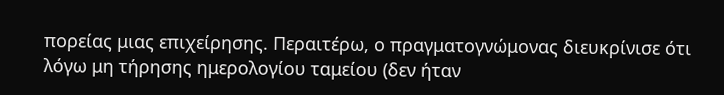πορείας μιας επιχείρησης. Περαιτέρω, ο πραγματογνώμονας διευκρίνισε ότι λόγω μη τήρησης ημερολογίου ταμείου (δεν ήταν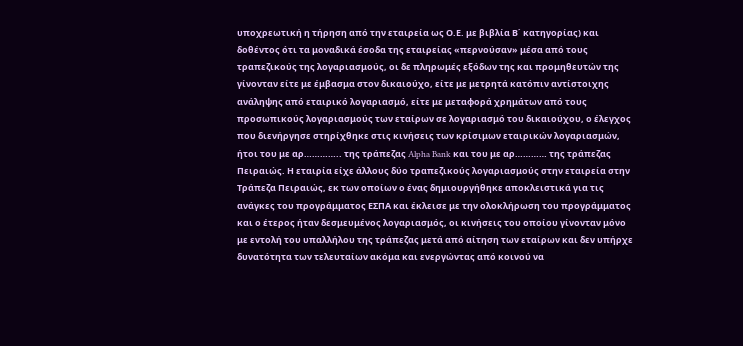υποχρεωτική η τήρηση από την εταιρεία ως Ο.Ε. με βιβλία Β΄ κατηγορίας) και δοθέντος ότι τα μοναδικά έσοδα της εταιρείας «περνούσαν» μέσα από τους τραπεζικούς της λογαριασμούς, οι δε πληρωμές εξόδων της και προμηθευτών της γίνονταν είτε με έμβασμα στον δικαιούχο, είτε με μετρητά κατόπιν αντίστοιχης ανάληψης από εταιρικό λογαριασμό, είτε με μεταφορά χρημάτων από τους προσωπικούς λογαριασμούς των εταίρων σε λογαριασμό του δικαιούχου, ο έλεγχος που διενήργησε στηρίχθηκε στις κινήσεις των κρίσιμων εταιρικών λογαριασμών, ήτοι του με αρ………….. της τράπεζας Alpha Bank και του με αρ………… της τράπεζας Πειραιώς. Η εταιρία είχε άλλους δύο τραπεζικούς λογαριασμούς στην εταιρεία στην Τράπεζα Πειραιώς, εκ των οποίων ο ένας δημιουργήθηκε αποκλειστικά για τις ανάγκες του προγράμματος ΕΣΠΑ και έκλεισε με την ολοκλήρωση του προγράμματος και ο έτερος ήταν δεσμευμένος λογαριασμός, οι κινήσεις του οποίου γίνονταν μόνο με εντολή του υπαλλήλου της τράπεζας μετά από αίτηση των εταίρων και δεν υπήρχε δυνατότητα των τελευταίων ακόμα και ενεργώντας από κοινού να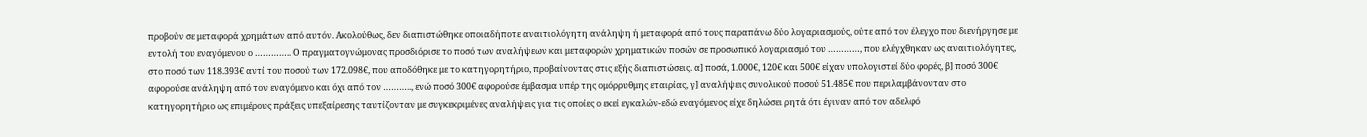προβούν σε μεταφορά χρημάτων από αυτόν. Ακολούθως, δεν διαπιστώθηκε οποιαδήποτε αναιτιολόγητη ανάληψη ή μεταφορά από τους παραπάνω δύο λογαριασμούς, ούτε από τον έλεγχο που διενήργησε με εντολή του εναγόμενου ο ………….. Ο πραγματογνώμονας προσδιόρισε το ποσό των αναλήψεων και μεταφορών χρηματικών ποσών σε προσωπικό λογαριασμό του …………, που ελέγχθηκαν ως αναιτιολόγητες, στο ποσό των 118.393€ αντί του ποσού των 172.098€, που αποδόθηκε με το κατηγορητήριο, προβαίνοντας στις εξής διαπιστώσεις. α] ποσά, 1.000€, 120€ και 500€ είχαν υπολογιστεί δύο φορές, β] ποσό 300€ αφορούσε ανάληψη από τον εναγόμενο και όχι από τον ……….., ενώ ποσό 300€ αφορούσε έμβασμα υπέρ της ομόρρυθμης εταιρίας, γ] αναλήψεις συνολικού ποσού 51.485€ που περιλαμβάνονταν στο κατηγορητήριο ως επιμέρους πράξεις υπεξαίρεσης ταυτίζονταν με συγκεκριμένες αναλήψεις για τις οποίες ο εκεί εγκαλών-εδώ εναγόμενος είχε δηλώσει ρητά ότι έγιναν από τον αδελφό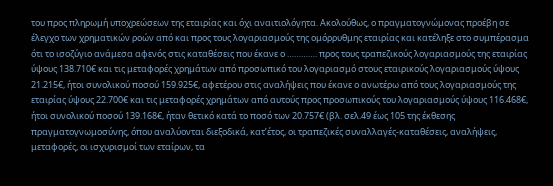του προς πληρωμή υποχρεώσεων της εταιρίας και όχι αναιτιολόγητα. Ακολούθως, ο πραγματογνώμονας προέβη σε έλεγχο των χρηματικών ροών από και προς τους λογαριασμούς της ομόρρυθμης εταιρίας και κατέληξε στο συμπέρασμα ότι το ισοζύγιο ανάμεσα αφενός στις καταθέσεις που έκανε ο …………. προς τους τραπεζικούς λογαριασμούς της εταιρίας ύψους 138.710€ και τις μεταφορές χρημάτων από προσωπικό του λογαριασμό στους εταιρικούς λογαριασμούς ύψους 21.215€, ήτοι συνολικού ποσού 159.925€, αφετέρου στις αναλήψεις που έκανε ο ανωτέρω από τους λογαριασμούς της εταιρίας ύψους 22.700€ και τις μεταφορές χρημάτων από αυτούς προς προσωπικούς του λογαριασμούς ύψους 116.468€, ήτοι συνολικού ποσού 139.168€, ήταν θετικό κατά το ποσό των 20.757€ (βλ. σελ.49 έως 105 της έκθεσης πραγματογνωμοσύνης, όπου αναλύονται διεξοδικά, κατ’έτος, οι τραπεζικές συναλλαγές-καταθέσεις, αναλήψεις, μεταφορές, οι ισχυρισμοί των εταίρων, τα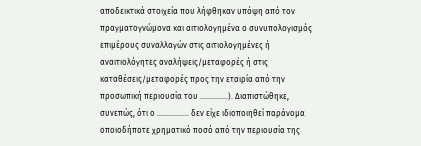αποδεικτικά στοιχεία που λήφθηκαν υπόψη από τον πραγματογνώμονα και αιτιολογημένα ο συνυπολογισμός επιμέρους συναλλαγών στις αιτιολογημένες ή αναιτιολόγητες αναλήψεις/μεταφορές ή στις καταθέσεις/μεταφορές προς την εταιρία από την προσωπική περιουσία του …………..). Διαπιστώθηκε, συνεπώς, ότι ο ……………. δεν είχε ιδιοποιηθεί παράνομα οποιοδήποτε χρηματικό ποσό από την περιουσία της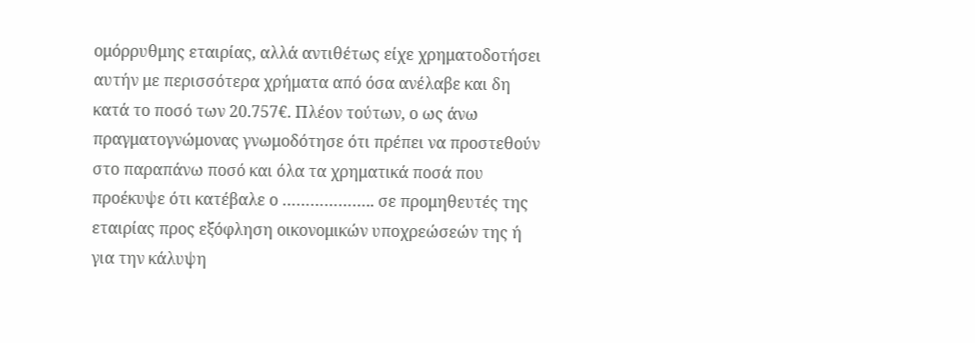ομόρρυθμης εταιρίας, αλλά αντιθέτως είχε χρηματοδοτήσει αυτήν με περισσότερα χρήματα από όσα ανέλαβε και δη κατά το ποσό των 20.757€. Πλέον τούτων, ο ως άνω πραγματογνώμονας γνωμοδότησε ότι πρέπει να προστεθούν στο παραπάνω ποσό και όλα τα χρηματικά ποσά που προέκυψε ότι κατέβαλε ο ……………….. σε προμηθευτές της εταιρίας προς εξόφληση οικονομικών υποχρεώσεών της ή για την κάλυψη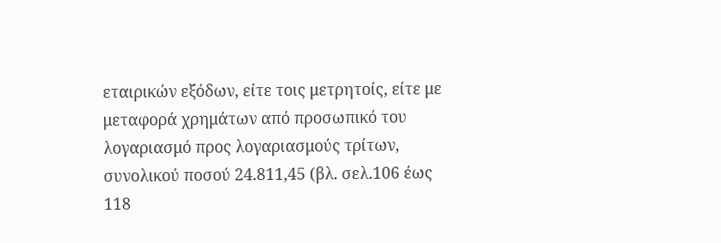εταιρικών εξόδων, είτε τοις μετρητοίς, είτε με μεταφορά χρημάτων από προσωπικό του λογαριασμό προς λογαριασμούς τρίτων, συνολικού ποσού 24.811,45 (βλ. σελ.106 έως 118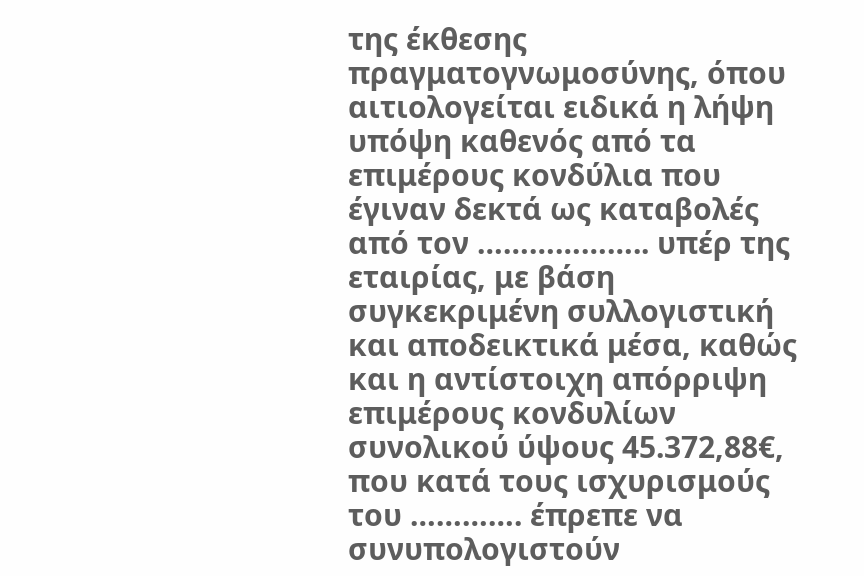της έκθεσης πραγματογνωμοσύνης, όπου αιτιολογείται ειδικά η λήψη υπόψη καθενός από τα επιμέρους κονδύλια που έγιναν δεκτά ως καταβολές από τον ……………….. υπέρ της εταιρίας, με βάση συγκεκριμένη συλλογιστική και αποδεικτικά μέσα, καθώς και η αντίστοιχη απόρριψη επιμέρους κονδυλίων συνολικού ύψους 45.372,88€, που κατά τους ισχυρισμούς του …………. έπρεπε να συνυπολογιστούν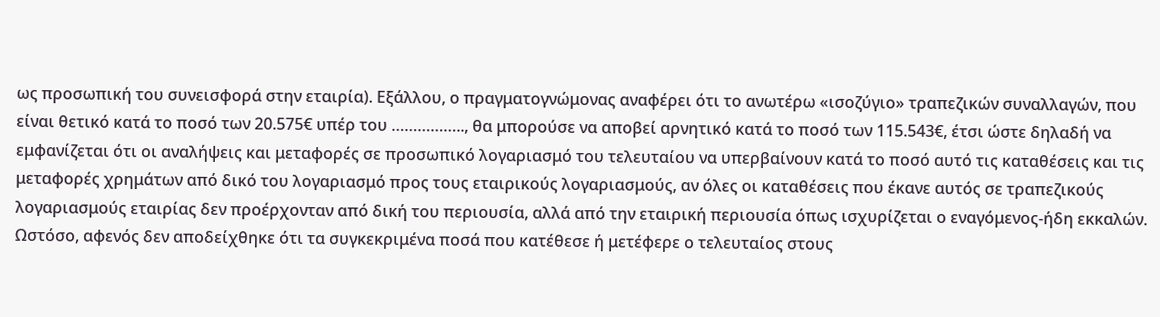ως προσωπική του συνεισφορά στην εταιρία). Εξάλλου, ο πραγματογνώμονας αναφέρει ότι το ανωτέρω «ισοζύγιο» τραπεζικών συναλλαγών, που είναι θετικό κατά το ποσό των 20.575€ υπέρ του …………….., θα μπορούσε να αποβεί αρνητικό κατά το ποσό των 115.543€, έτσι ώστε δηλαδή να εμφανίζεται ότι οι αναλήψεις και μεταφορές σε προσωπικό λογαριασμό του τελευταίου να υπερβαίνουν κατά το ποσό αυτό τις καταθέσεις και τις μεταφορές χρημάτων από δικό του λογαριασμό προς τους εταιρικούς λογαριασμούς, αν όλες οι καταθέσεις που έκανε αυτός σε τραπεζικούς λογαριασμούς εταιρίας δεν προέρχονταν από δική του περιουσία, αλλά από την εταιρική περιουσία όπως ισχυρίζεται ο εναγόμενος-ήδη εκκαλών. Ωστόσο, αφενός δεν αποδείχθηκε ότι τα συγκεκριμένα ποσά που κατέθεσε ή μετέφερε ο τελευταίος στους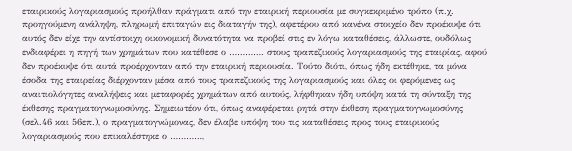εταιρικούς λογαριασμούς προήλθαν πράγματι από την εταιρική περιουσία με συγκεκριμένο τρόπο (π.χ. προηγούμενη ανάληψη, πληρωμή επιταγών εις διαταγήν της), αφετέρου από κανένα στοιχείο δεν προέκυψε ότι αυτός δεν είχε την αντίστοιχη οικονομική δυνατότητα να προβεί στις εν λόγω καταθέσεις, άλλωστε, ουδόλως ενδιαφέρει η πηγή των χρημάτων που κατέθεσε ο …………. στους τραπεζικούς λογαριασμούς της εταιρίας, αφού δεν προέκυψε ότι αυτά προέρχονταν από την εταιρική περιουσία. Τούτο διότι, όπως ήδη εκτέθηκε, τα μόνα έσοδα της εταιρείας διέρχονταν μέσα από τους τραπεζικούς της λογαριασμούς και όλες οι φερόμενες ως αναιτιολόγητες αναλήψεις και μεταφορές χρημάτων από αυτούς, λήφθηκαν ήδη υπόψη κατά τη σύνταξη της έκθεσης πραγματογνωμοσύνης. Σημειωτέον ότι, όπως αναφέρεται ρητά στην έκθεση πραγματογνωμοσύνης (σελ.46 και 56επ.), ο πραγματογνώμονας, δεν έλαβε υπόψη του τις καταθέσεις προς τους εταιρικούς λογαριασμούς που επικαλέστηκε ο …………,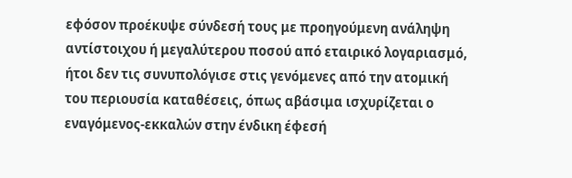εφόσον προέκυψε σύνδεσή τους με προηγούμενη ανάληψη αντίστοιχου ή μεγαλύτερου ποσού από εταιρικό λογαριασμό, ήτοι δεν τις συνυπολόγισε στις γενόμενες από την ατομική του περιουσία καταθέσεις, όπως αβάσιμα ισχυρίζεται ο εναγόμενος-εκκαλών στην ένδικη έφεσή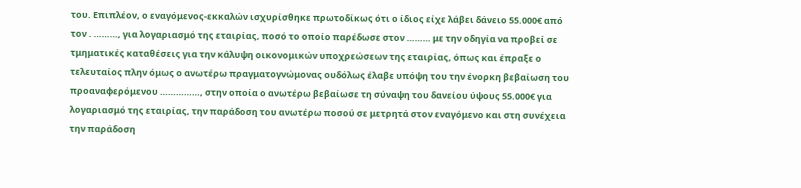του. Επιπλέον, ο εναγόμενος-εκκαλών ισχυρίσθηκε πρωτοδίκως ότι ο ίδιος είχε λάβει δάνειο 55.000€ από τον . ………, για λογαριασμό της εταιρίας, ποσό το οποίο παρέδωσε στον ……… με την οδηγία να προβεί σε τμηματικές καταθέσεις για την κάλυψη οικονομικών υποχρεώσεων της εταιρίας, όπως και έπραξε ο τελευταίος πλην όμως ο ανωτέρω πραγματογνώμονας ουδόλως έλαβε υπόψη του την ένορκη βεβαίωση του προαναφερόμενου ……………, στην οποία ο ανωτέρω βεβαίωσε τη σύναψη του δανείου ύψους 55.000€ για λογαριασμό της εταιρίας, την παράδοση του ανωτέρω ποσού σε μετρητά στον εναγόμενο και στη συνέχεια την παράδοση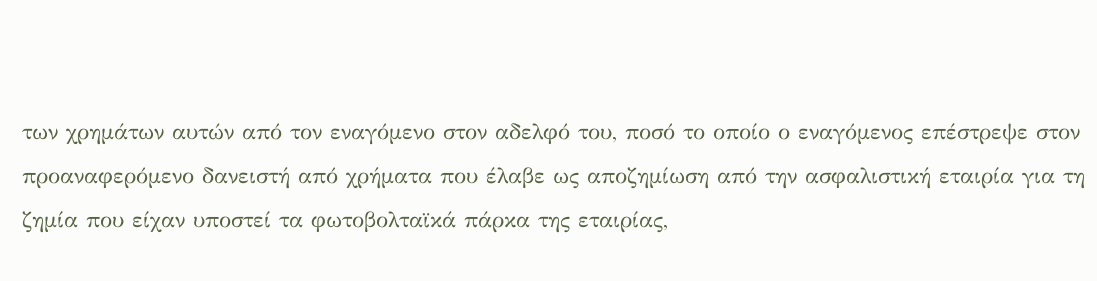των χρημάτων αυτών από τον εναγόμενο στον αδελφό του, ποσό το οποίο ο εναγόμενος επέστρεψε στον προαναφερόμενο δανειστή από χρήματα που έλαβε ως αποζημίωση από την ασφαλιστική εταιρία για τη ζημία που είχαν υποστεί τα φωτοβολταϊκά πάρκα της εταιρίας,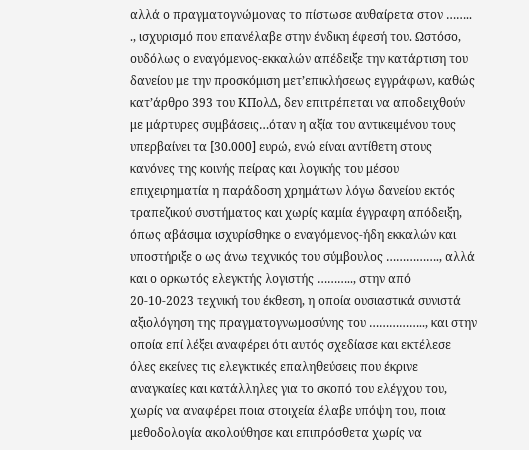αλλά ο πραγματογνώμονας το πίστωσε αυθαίρετα στον …….. ., ισχυρισμό που επανέλαβε στην ένδικη έφεσή του. Ωστόσο, ουδόλως ο εναγόμενος-εκκαλών απέδειξε την κατάρτιση του δανείου με την προσκόμιση μετ’επικλήσεως εγγράφων, καθώς κατ’άρθρο 393 του ΚΠολΔ, δεν επιτρέπεται να αποδειχθούν με μάρτυρες συμβάσεις…όταν η αξία του αντικειμένου τους υπερβαίνει τα [30.000] ευρώ, ενώ είναι αντίθετη στους κανόνες της κοινής πείρας και λογικής του μέσου επιχειρηματία η παράδοση χρημάτων λόγω δανείου εκτός τραπεζικού συστήματος και χωρίς καμία έγγραφη απόδειξη, όπως αβάσιμα ισχυρίσθηκε ο εναγόμενος-ήδη εκκαλών και υποστήριξε ο ως άνω τεχνικός του σύμβουλος ……………., αλλά και ο ορκωτός ελεγκτής λογιστής ……….., στην από 20-10-2023 τεχνική του έκθεση, η οποία ουσιαστικά συνιστά αξιολόγηση της πραγματογνωμοσύνης του …………….., και στην οποία επί λέξει αναφέρει ότι αυτός σχεδίασε και εκτέλεσε όλες εκείνες τις ελεγκτικές επαληθεύσεις που έκρινε αναγκαίες και κατάλληλες για το σκοπό του ελέγχου του, χωρίς να αναφέρει ποια στοιχεία έλαβε υπόψη του, ποια μεθοδολογία ακολούθησε και επιπρόσθετα χωρίς να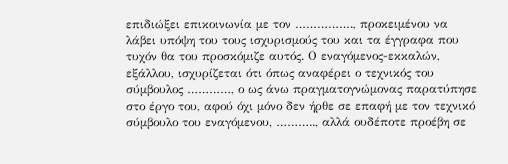επιδιώξει επικοινωνία με τον ……………., προκειμένου να λάβει υπόψη του τους ισχυρισμούς του και τα έγγραφα που τυχόν θα του προσκόμιζε αυτός. Ο εναγόμενος-εκκαλών, εξάλλου, ισχυρίζεται ότι όπως αναφέρει ο τεχνικός του σύμβουλος …………, ο ως άνω πραγματογνώμονας παρατύπησε στο έργο του, αφού όχι μόνο δεν ήρθε σε επαφή με τον τεχνικό σύμβουλο του εναγόμενου, ……….., αλλά ουδέποτε προέβη σε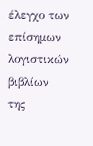έλεγχο των επίσημων λογιστικών βιβλίων της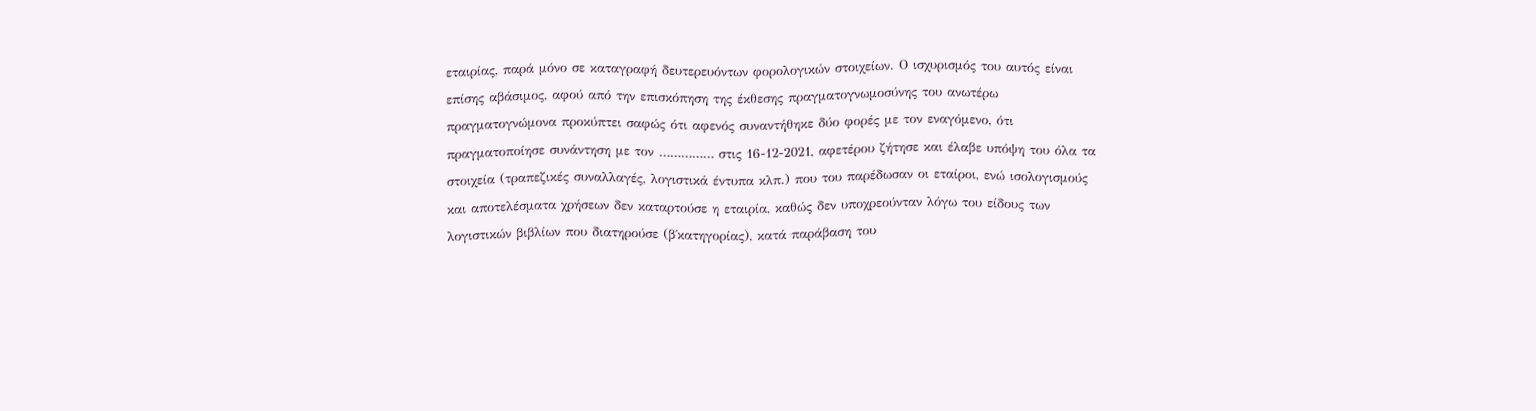εταιρίας, παρά μόνο σε καταγραφή δευτερευόντων φορολογικών στοιχείων. Ο ισχυρισμός του αυτός είναι επίσης αβάσιμος, αφού από την επισκόπηση της έκθεσης πραγματογνωμοσύνης του ανωτέρω πραγματογνώμονα προκύπτει σαφώς ότι αφενός συναντήθηκε δύο φορές με τον εναγόμενο, ότι πραγματοποίησε συνάντηση με τον …………… στις 16-12-2021, αφετέρου ζήτησε και έλαβε υπόψη του όλα τα στοιχεία (τραπεζικές συναλλαγές, λογιστικά έντυπα κλπ.) που του παρέδωσαν οι εταίροι, ενώ ισολογισμούς και αποτελέσματα χρήσεων δεν καταρτούσε η εταιρία, καθώς δεν υποχρεούνταν λόγω του είδους των λογιστικών βιβλίων που διατηρούσε (β΄κατηγορίας), κατά παράβαση του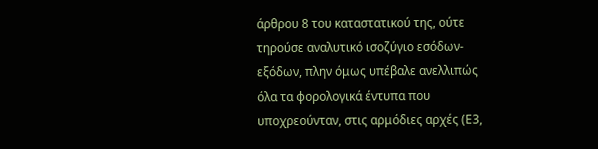άρθρου 8 του καταστατικού της, ούτε τηρούσε αναλυτικό ισοζύγιο εσόδων-εξόδων, πλην όμως υπέβαλε ανελλιπώς όλα τα φορολογικά έντυπα που υποχρεούνταν, στις αρμόδιες αρχές (Ε3,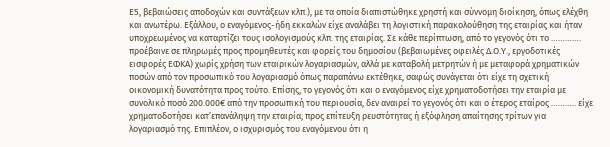Ε5, βεβαιώσεις αποδοχών και συντάξεων κλπ.), με τα οποία διαπιστώθηκε χρηστή και σύννομη διοίκηση, όπως ελέχθη και ανωτέρω. Εξάλλου, ο εναγόμενος-ήδη εκκαλών είχε αναλάβει τη λογιστική παρακολούθηση της εταιρίας και ήταν υποχρεωμένος να καταρτίζει τους ισολογισμούς κλπ. της εταιρίας. Σε κάθε περίπτωση, από το γεγονός ότι το …………. προέβαινε σε πληρωμές προς προμηθευτές και φορείς του δημοσίου (βεβαιωμένες οφειλές Δ.Ο.Υ., εργοδοτικές εισφορές ΕΦΚΑ) χωρίς χρήση των εταιρικών λογαριασμών, αλλά με καταβολή μετρητών ή με μεταφορά χρηματικών ποσών από τον προσωπικό του λογαριασμό όπως παραπάνω εκτέθηκε, σαφώς συνάγεται ότι είχε τη σχετική οικονομική δυνατότητα προς τούτο. Επίσης, το γεγονός ότι και ο εναγόμενος είχε χρηματοδοτήσει την εταιρία με συνολικό ποσό 200.000€ από την προσωπική του περιουσία, δεν αναιρεί το γεγονός ότι και ο έτερος εταίρος ……….. είχε χρηματοδοτήσει κατ’επανάληψη την εταιρία, προς επίτευξη ρευστότητας ή εξόφληση απαίτησης τρίτων για λογαριασμό της. Επιπλέον, ο ισχυρισμός του εναγόμενου ότι η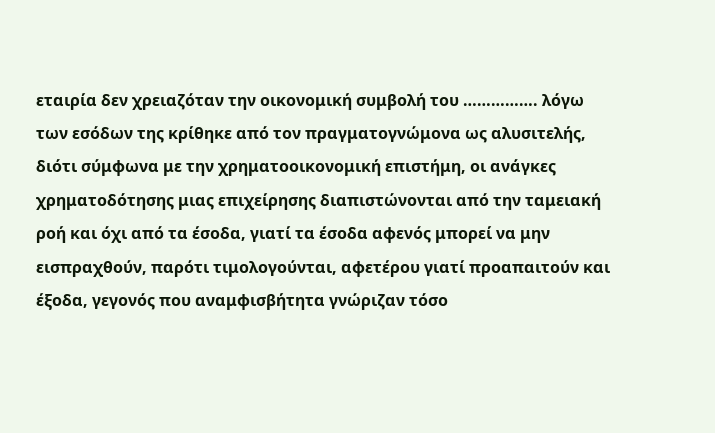εταιρία δεν χρειαζόταν την οικονομική συμβολή του ……………. λόγω των εσόδων της κρίθηκε από τον πραγματογνώμονα ως αλυσιτελής, διότι σύμφωνα με την χρηματοοικονομική επιστήμη, οι ανάγκες χρηματοδότησης μιας επιχείρησης διαπιστώνονται από την ταμειακή ροή και όχι από τα έσοδα, γιατί τα έσοδα αφενός μπορεί να μην εισπραχθούν, παρότι τιμολογούνται, αφετέρου γιατί προαπαιτούν και έξοδα, γεγονός που αναμφισβήτητα γνώριζαν τόσο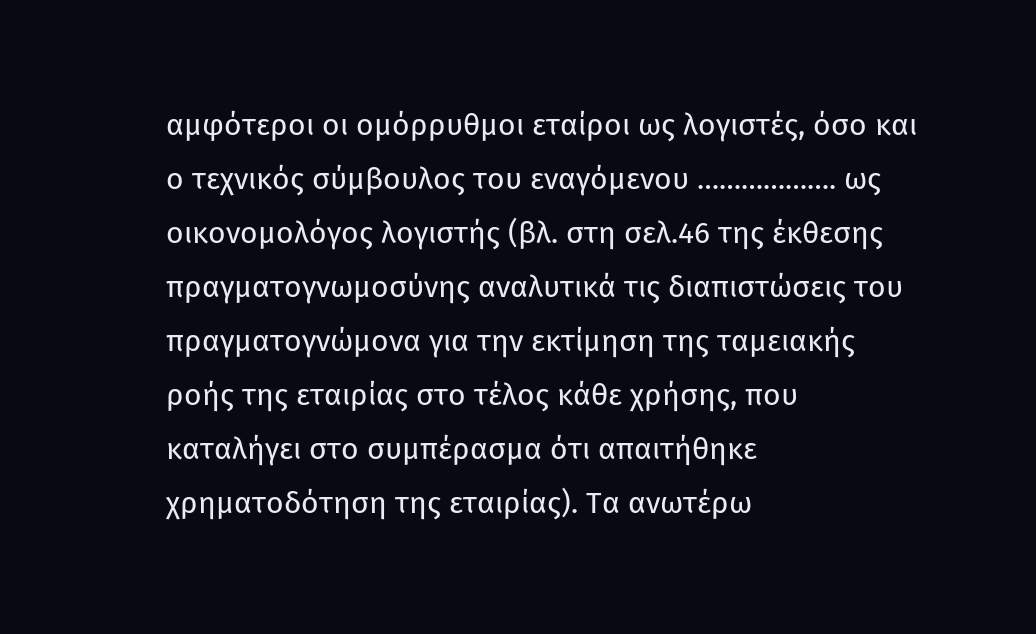αμφότεροι οι ομόρρυθμοι εταίροι ως λογιστές, όσο και ο τεχνικός σύμβουλος του εναγόμενου ………………. ως οικονομολόγος λογιστής (βλ. στη σελ.46 της έκθεσης πραγματογνωμοσύνης αναλυτικά τις διαπιστώσεις του πραγματογνώμονα για την εκτίμηση της ταμειακής ροής της εταιρίας στο τέλος κάθε χρήσης, που καταλήγει στο συμπέρασμα ότι απαιτήθηκε χρηματοδότηση της εταιρίας). Τα ανωτέρω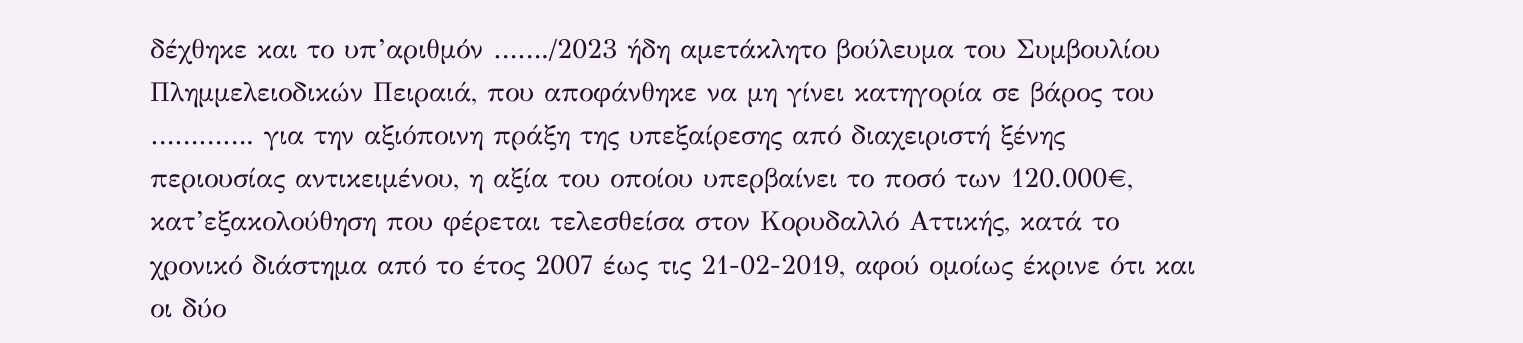δέχθηκε και το υπ’αριθμόν ……./2023 ήδη αμετάκλητο βούλευμα του Συμβουλίου Πλημμελειοδικών Πειραιά, που αποφάνθηκε να μη γίνει κατηγορία σε βάρος του …………. για την αξιόποινη πράξη της υπεξαίρεσης από διαχειριστή ξένης περιουσίας αντικειμένου, η αξία του οποίου υπερβαίνει το ποσό των 120.000€, κατ’εξακολούθηση που φέρεται τελεσθείσα στον Κορυδαλλό Αττικής, κατά το χρονικό διάστημα από το έτος 2007 έως τις 21-02-2019, αφού ομοίως έκρινε ότι και οι δύο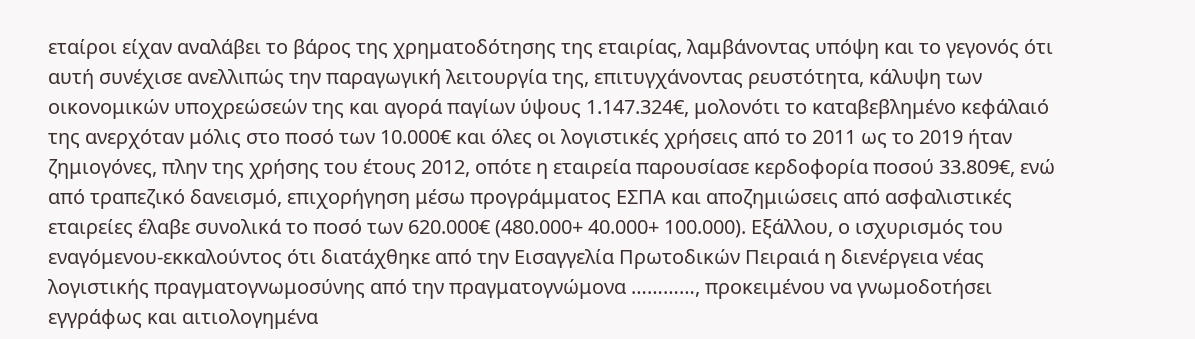εταίροι είχαν αναλάβει το βάρος της χρηματοδότησης της εταιρίας, λαμβάνοντας υπόψη και το γεγονός ότι αυτή συνέχισε ανελλιπώς την παραγωγική λειτουργία της, επιτυγχάνοντας ρευστότητα, κάλυψη των οικονομικών υποχρεώσεών της και αγορά παγίων ύψους 1.147.324€, μολονότι το καταβεβλημένο κεφάλαιό της ανερχόταν μόλις στο ποσό των 10.000€ και όλες οι λογιστικές χρήσεις από το 2011 ως το 2019 ήταν ζημιογόνες, πλην της χρήσης του έτους 2012, οπότε η εταιρεία παρουσίασε κερδοφορία ποσού 33.809€, ενώ από τραπεζικό δανεισμό, επιχορήγηση μέσω προγράμματος ΕΣΠΑ και αποζημιώσεις από ασφαλιστικές εταιρείες έλαβε συνολικά το ποσό των 620.000€ (480.000+ 40.000+ 100.000). Εξάλλου, ο ισχυρισμός του εναγόμενου-εκκαλούντος ότι διατάχθηκε από την Εισαγγελία Πρωτοδικών Πειραιά η διενέργεια νέας λογιστικής πραγματογνωμοσύνης από την πραγματογνώμονα …………, προκειμένου να γνωμοδοτήσει εγγράφως και αιτιολογημένα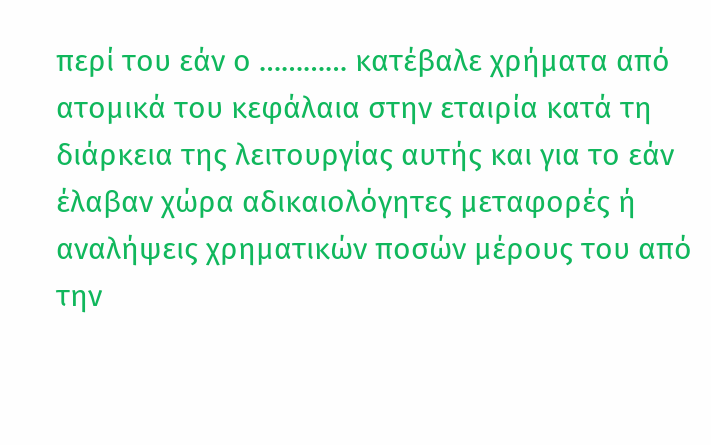περί του εάν ο ………… κατέβαλε χρήματα από ατομικά του κεφάλαια στην εταιρία κατά τη διάρκεια της λειτουργίας αυτής και για το εάν έλαβαν χώρα αδικαιολόγητες μεταφορές ή αναλήψεις χρηματικών ποσών μέρους του από την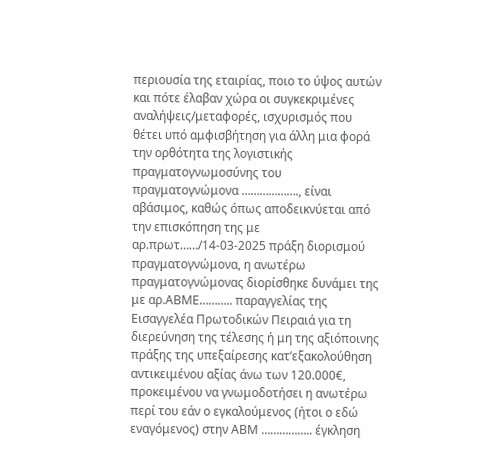περιουσία της εταιρίας, ποιο το ύψος αυτών και πότε έλαβαν χώρα οι συγκεκριμένες αναλήψεις/μεταφορές, ισχυρισμός που θέτει υπό αμφισβήτηση για άλλη μια φορά την ορθότητα της λογιστικής πραγματογνωμοσύνης του πραγματογνώμονα ………………., είναι αβάσιμος, καθώς όπως αποδεικνύεται από την επισκόπηση της με αρ.πρωτ……/14-03-2025 πράξη διορισμού πραγματογνώμονα, η ανωτέρω πραγματογνώμονας διορίσθηκε δυνάμει της με αρ.ΑΒΜΕ……….. παραγγελίας της Εισαγγελέα Πρωτοδικών Πειραιά για τη διερεύνηση της τέλεσης ή μη της αξιόποινης πράξης της υπεξαίρεσης κατ’εξακολούθηση αντικειμένου αξίας άνω των 120.000€, προκειμένου να γνωμοδοτήσει η ανωτέρω περί του εάν ο εγκαλούμενος (ήτοι ο εδώ εναγόμενος) στην ΑΒΜ …………….. έγκληση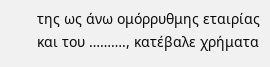της ως άνω ομόρρυθμης εταιρίας και του ………., κατέβαλε χρήματα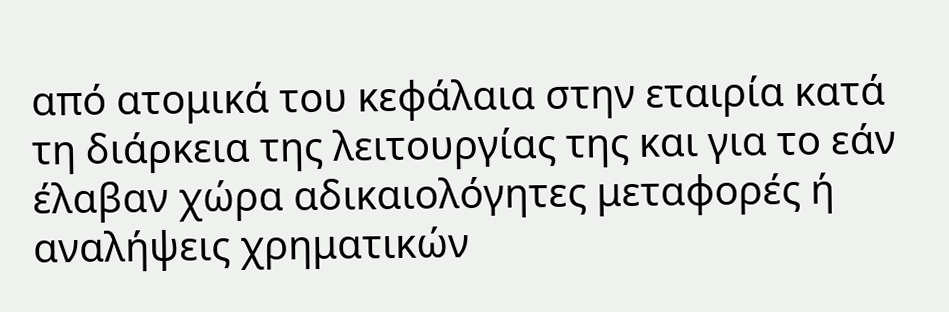από ατομικά του κεφάλαια στην εταιρία κατά τη διάρκεια της λειτουργίας της και για το εάν έλαβαν χώρα αδικαιολόγητες μεταφορές ή αναλήψεις χρηματικών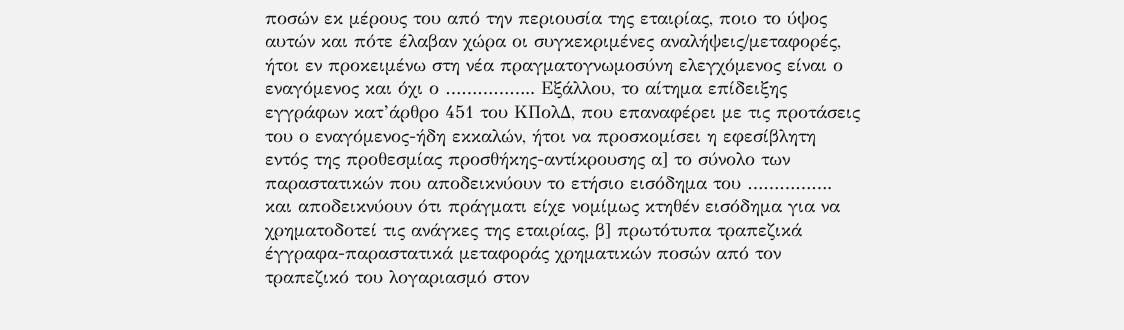ποσών εκ μέρους του από την περιουσία της εταιρίας, ποιο το ύψος αυτών και πότε έλαβαν χώρα οι συγκεκριμένες αναλήψεις/μεταφορές, ήτοι εν προκειμένω στη νέα πραγματογνωμοσύνη ελεγχόμενος είναι ο εναγόμενος και όχι ο …………….. Εξάλλου, το αίτημα επίδειξης εγγράφων κατ’άρθρο 451 του ΚΠολΔ, που επαναφέρει με τις προτάσεις του ο εναγόμενος-ήδη εκκαλών, ήτοι να προσκομίσει η εφεσίβλητη εντός της προθεσμίας προσθήκης-αντίκρουσης α] το σύνολο των παραστατικών που αποδεικνύουν το ετήσιο εισόδημα του ……………. και αποδεικνύουν ότι πράγματι είχε νομίμως κτηθέν εισόδημα για να χρηματοδοτεί τις ανάγκες της εταιρίας, β] πρωτότυπα τραπεζικά έγγραφα-παραστατικά μεταφοράς χρηματικών ποσών από τον τραπεζικό του λογαριασμό στον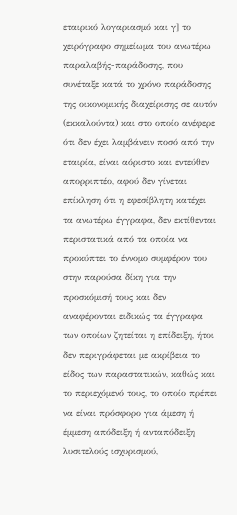εταιρικό λογαριασμό και γ] το χειρόγραφο σημείωμα του ανωτέρω παραλαβής-παράδοσης, που συνέταξε κατά το χρόνο παράδοσης της οικονομικής διαχείρισης σε αυτόν (εκκαλούντα) και στο οποίο ανέφερε ότι δεν έχει λαμβάνειν ποσό από την εταιρία, είναι αόριστο και εντεύθεν απορριπτέο, αφού δεν γίνεται επίκληση ότι η εφεσίβλητη κατέχει τα ανωτέρω έγγραφα, δεν εκτίθενται περιστατικά από τα οποία να προκύπτει το έννομο συμφέρον του στην παρούσα δίκη για την προσκόμισή τους και δεν αναφέρονται ειδικώς τα έγγραφα των οποίων ζητείται η επίδειξη, ήτοι δεν περιγράφεται με ακρίβεια το είδος των παραστατικών, καθώς και το περιεχόμενό τους, το οποίο πρέπει να είναι πρόσφορο για άμεση ή έμμεση απόδειξη ή ανταπόδειξη λυσιτελούς ισχυρισμού,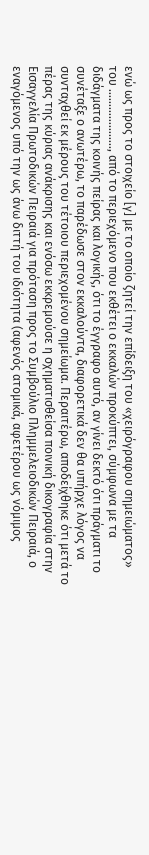ενώ ως προς το στοιχείο [γ] με το οποίο ζητεί την επίδειξη του «χειρόγραφου σημειώματος» του ……………….., από το περιεχόμενο που εκθέτει ο εκκαλών προκύπτει, σύμφωνα με τα διδάγματα της κοινής πείρας και λογικής, ότι το έγγραφο αυτό, αν γίνει δεκτό ότι πράγματι το συνέταξε ο ανωτέρω, το παρέδωσε στον εκκαλούντα, διαφορετικά δεν θα υπήρχε λόγος να συνταχθεί εκ μέρους του τέτοιου περιεχομένου σημείωμα. Περαιτέρω, αποδείχθηκε ότι μετά το πέρας της κύριας ανάκρισης και ενόσω εκκρεμούσε η σχηματισθείσα ποινική δικογραφία στην Εισαγγελία Πρωτοδικών Πειραιά για πρόταση προς το Συμβούλιο Πλημμελειοδικών Πειραιά, ο εναγόμενος υπό την ως άνω διττή του ιδιότητα (αφενός ατομικά, αφετέρου ως νόμιμος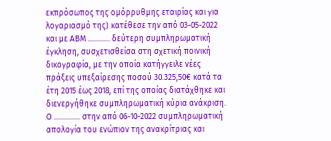εκπρόσωπος της ομόρρυθμης εταιρίας και για λογαριασμό της) κατέθεσε την από 03-05-2022 και με ΑΒΜ ……….. δεύτερη συμπληρωματική έγκληση, συσχετισθείσα στη σχετική ποινική δικογραφία, με την οποία κατήγγειλε νέες πράξεις υπεξαίρεσης ποσού 30.325,50€ κατά τα έτη 2015 έως 2018, επί της οποίας διατάχθηκε και διενεργήθηκε συμπληρωματική κύρια ανάκριση. Ο …………. στην από 06-10-2022 συμπληρωματική απολογία του ενώπιον της ανακρίτριας και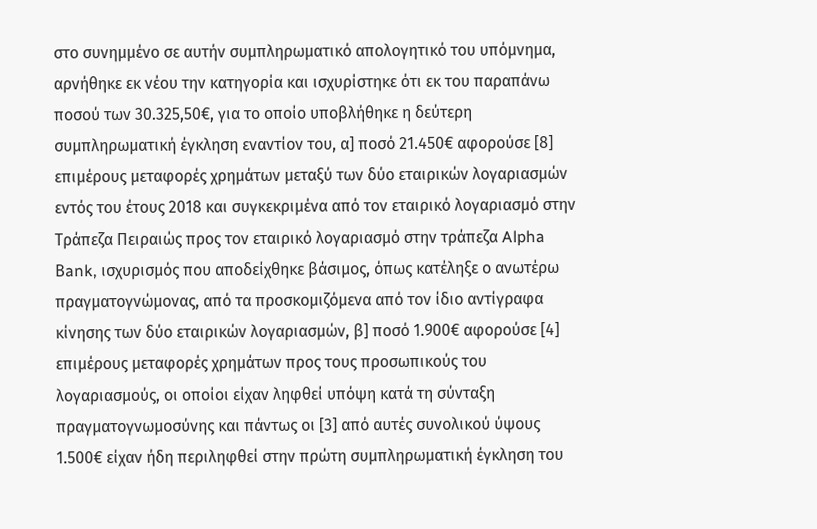στο συνημμένο σε αυτήν συμπληρωματικό απολογητικό του υπόμνημα, αρνήθηκε εκ νέου την κατηγορία και ισχυρίστηκε ότι εκ του παραπάνω ποσού των 30.325,50€, για το οποίο υποβλήθηκε η δεύτερη συμπληρωματική έγκληση εναντίον του, α] ποσό 21.450€ αφορούσε [8] επιμέρους μεταφορές χρημάτων μεταξύ των δύο εταιρικών λογαριασμών εντός του έτους 2018 και συγκεκριμένα από τον εταιρικό λογαριασμό στην Τράπεζα Πειραιώς προς τον εταιρικό λογαριασμό στην τράπεζα Alpha Βank, ισχυρισμός που αποδείχθηκε βάσιμος, όπως κατέληξε ο ανωτέρω πραγματογνώμονας, από τα προσκομιζόμενα από τον ίδιο αντίγραφα κίνησης των δύο εταιρικών λογαριασμών, β] ποσό 1.900€ αφορούσε [4] επιμέρους μεταφορές χρημάτων προς τους προσωπικούς του λογαριασμούς, οι οποίοι είχαν ληφθεί υπόψη κατά τη σύνταξη πραγματογνωμοσύνης και πάντως οι [3] από αυτές συνολικού ύψους 1.500€ είχαν ήδη περιληφθεί στην πρώτη συμπληρωματική έγκληση του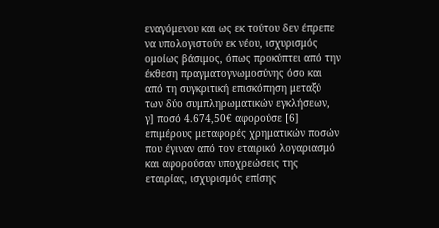εναγόμενου και ως εκ τούτου δεν έπρεπε να υπολογιστούν εκ νέου, ισχυρισμός ομοίως βάσιμος, όπως προκύπτει από την έκθεση πραγματογνωμοσύνης όσο και από τη συγκριτική επισκόπηση μεταξύ των δύο συμπληρωματικών εγκλήσεων, γ] ποσό 4.674,50€ αφορούσε [6] επιμέρους μεταφορές χρηματικών ποσών που έγιναν από τον εταιρικό λογαριασμό και αφορούσαν υποχρεώσεις της εταιρίας, ισχυρισμός επίσης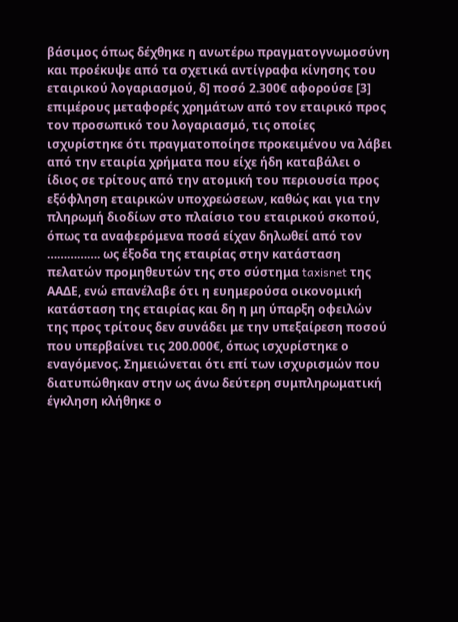βάσιμος όπως δέχθηκε η ανωτέρω πραγματογνωμοσύνη και προέκυψε από τα σχετικά αντίγραφα κίνησης του εταιρικού λογαριασμού, δ] ποσό 2.300€ αφορούσε [3] επιμέρους μεταφορές χρημάτων από τον εταιρικό προς τον προσωπικό του λογαριασμό, τις οποίες ισχυρίστηκε ότι πραγματοποίησε προκειμένου να λάβει από την εταιρία χρήματα που είχε ήδη καταβάλει ο ίδιος σε τρίτους από την ατομική του περιουσία προς εξόφληση εταιρικών υποχρεώσεων, καθώς και για την πληρωμή διοδίων στο πλαίσιο του εταιρικού σκοπού, όπως τα αναφερόμενα ποσά είχαν δηλωθεί από τον ……………. ως έξοδα της εταιρίας στην κατάσταση πελατών προμηθευτών της στο σύστημα taxisnet της ΑΑΔΕ, ενώ επανέλαβε ότι η ευημερούσα οικονομική κατάσταση της εταιρίας και δη η μη ύπαρξη οφειλών της προς τρίτους δεν συνάδει με την υπεξαίρεση ποσού που υπερβαίνει τις 200.000€, όπως ισχυρίστηκε ο εναγόμενος. Σημειώνεται ότι επί των ισχυρισμών που διατυπώθηκαν στην ως άνω δεύτερη συμπληρωματική έγκληση κλήθηκε ο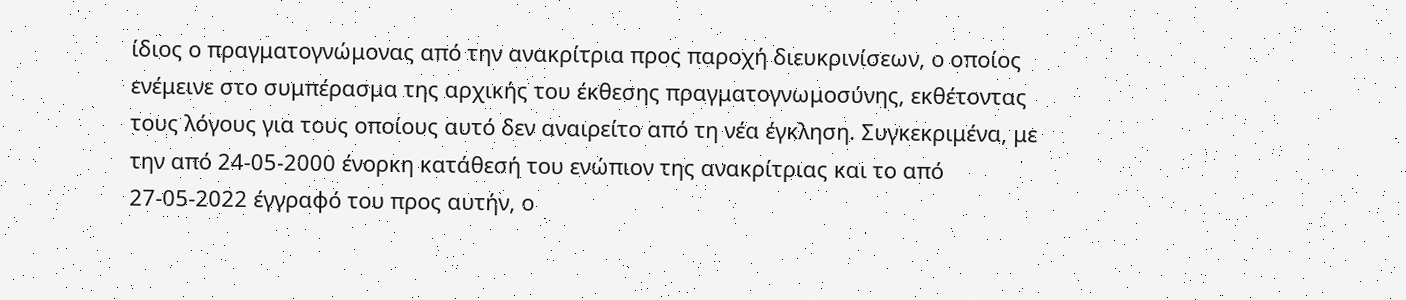ίδιος ο πραγματογνώμονας από την ανακρίτρια προς παροχή διευκρινίσεων, ο οποίος ενέμεινε στο συμπέρασμα της αρχικής του έκθεσης πραγματογνωμοσύνης, εκθέτοντας τους λόγους για τους οποίους αυτό δεν αναιρείτο από τη νέα έγκληση. Συγκεκριμένα, με την από 24-05-2000 ένορκη κατάθεσή του ενώπιον της ανακρίτριας και το από 27-05-2022 έγγραφό του προς αυτήν, ο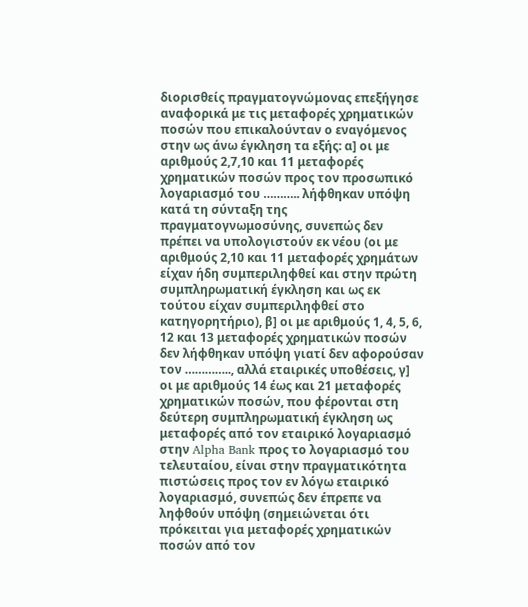διορισθείς πραγματογνώμονας επεξήγησε αναφορικά με τις μεταφορές χρηματικών ποσών που επικαλούνταν ο εναγόμενος στην ως άνω έγκληση τα εξής: α] οι με αριθμούς 2,7,10 και 11 μεταφορές χρηματικών ποσών προς τον προσωπικό λογαριασμό του ……….. λήφθηκαν υπόψη κατά τη σύνταξη της πραγματογνωμοσύνης, συνεπώς δεν πρέπει να υπολογιστούν εκ νέου (οι με αριθμούς 2,10 και 11 μεταφορές χρημάτων είχαν ήδη συμπεριληφθεί και στην πρώτη συμπληρωματική έγκληση και ως εκ τούτου είχαν συμπεριληφθεί στο κατηγορητήριο), β] οι με αριθμούς 1, 4, 5, 6, 12 και 13 μεταφορές χρηματικών ποσών δεν λήφθηκαν υπόψη γιατί δεν αφορούσαν τον ………….., αλλά εταιρικές υποθέσεις, γ] οι με αριθμούς 14 έως και 21 μεταφορές χρηματικών ποσών, που φέρονται στη δεύτερη συμπληρωματική έγκληση ως μεταφορές από τον εταιρικό λογαριασμό στην Alpha Bank προς το λογαριασμό του τελευταίου, είναι στην πραγματικότητα πιστώσεις προς τον εν λόγω εταιρικό λογαριασμό, συνεπώς δεν έπρεπε να ληφθούν υπόψη (σημειώνεται ότι πρόκειται για μεταφορές χρηματικών ποσών από τον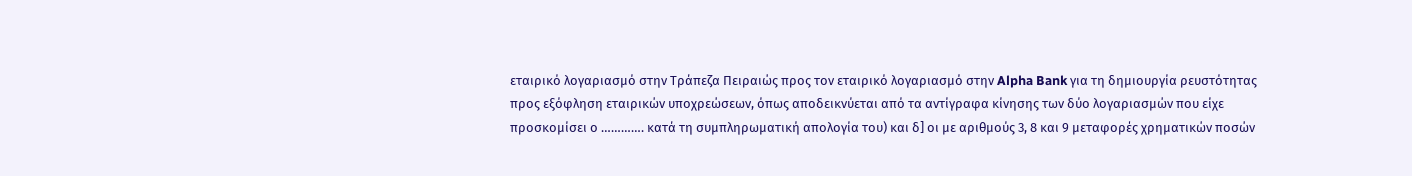εταιρικό λογαριασμό στην Τράπεζα Πειραιώς προς τον εταιρικό λογαριασμό στην Alpha Bank για τη δημιουργία ρευστότητας προς εξόφληση εταιρικών υποχρεώσεων, όπως αποδεικνύεται από τα αντίγραφα κίνησης των δύο λογαριασμών που είχε προσκομίσει ο …………. κατά τη συμπληρωματική απολογία του) και δ] οι με αριθμούς 3, 8 και 9 μεταφορές χρηματικών ποσών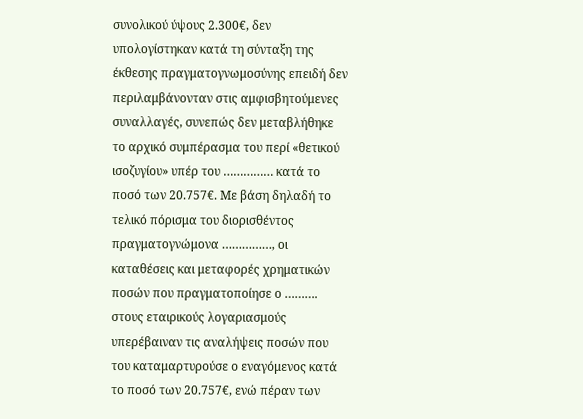συνολικού ύψους 2.300€, δεν υπολογίστηκαν κατά τη σύνταξη της έκθεσης πραγματογνωμοσύνης επειδή δεν περιλαμβάνονταν στις αμφισβητούμενες συναλλαγές, συνεπώς δεν μεταβλήθηκε το αρχικό συμπέρασμα του περί «θετικού ισοζυγίου» υπέρ του …………… κατά το ποσό των 20.757€. Με βάση δηλαδή το τελικό πόρισμα του διορισθέντος πραγματογνώμονα ……………, οι καταθέσεις και μεταφορές χρηματικών ποσών που πραγματοποίησε ο ………. στους εταιρικούς λογαριασμούς υπερέβαιναν τις αναλήψεις ποσών που του καταμαρτυρούσε ο εναγόμενος κατά το ποσό των 20.757€, ενώ πέραν των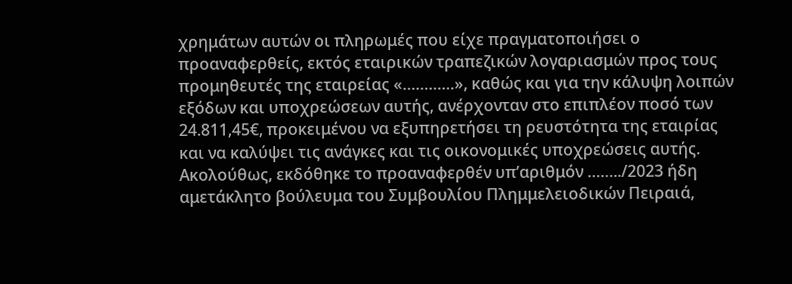χρημάτων αυτών οι πληρωμές που είχε πραγματοποιήσει ο προαναφερθείς, εκτός εταιρικών τραπεζικών λογαριασμών προς τους προμηθευτές της εταιρείας «…………», καθώς και για την κάλυψη λοιπών εξόδων και υποχρεώσεων αυτής, ανέρχονταν στο επιπλέον ποσό των 24.811,45€, προκειμένου να εξυπηρετήσει τη ρευστότητα της εταιρίας και να καλύψει τις ανάγκες και τις οικονομικές υποχρεώσεις αυτής. Ακολούθως, εκδόθηκε το προαναφερθέν υπ’αριθμόν ……../2023 ήδη αμετάκλητο βούλευμα του Συμβουλίου Πλημμελειοδικών Πειραιά,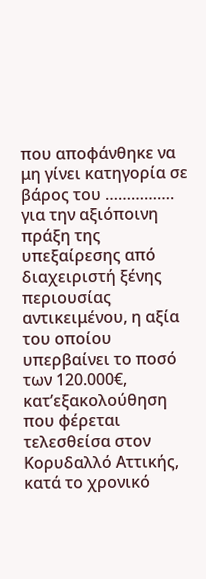που αποφάνθηκε να μη γίνει κατηγορία σε βάρος του ……………. για την αξιόποινη πράξη της υπεξαίρεσης από διαχειριστή ξένης περιουσίας αντικειμένου, η αξία του οποίου υπερβαίνει το ποσό των 120.000€, κατ’εξακολούθηση που φέρεται τελεσθείσα στον Κορυδαλλό Αττικής, κατά το χρονικό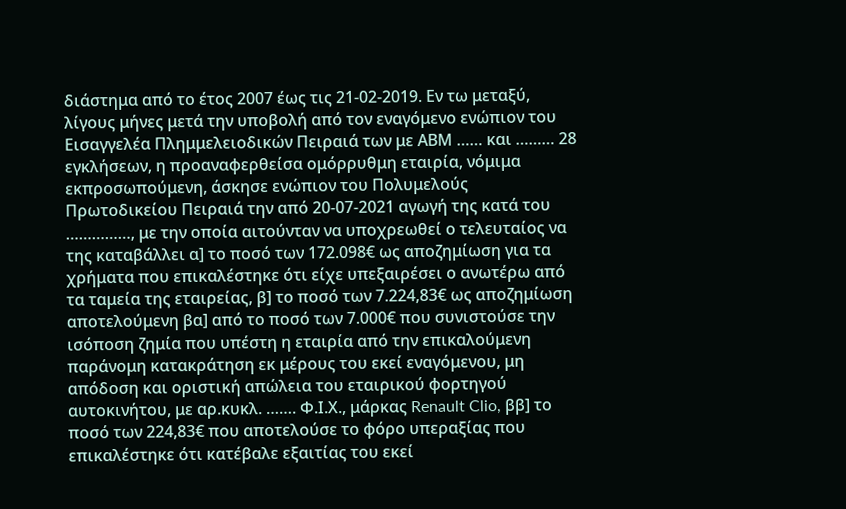διάστημα από το έτος 2007 έως τις 21-02-2019. Εν τω μεταξύ, λίγους μήνες μετά την υποβολή από τον εναγόμενο ενώπιον του Εισαγγελέα Πλημμελειοδικών Πειραιά των με ΑΒΜ …… και ……… 28 εγκλήσεων, η προαναφερθείσα ομόρρυθμη εταιρία, νόμιμα εκπροσωπούμενη, άσκησε ενώπιον του Πολυμελούς Πρωτοδικείου Πειραιά την από 20-07-2021 αγωγή της κατά του ……………, με την οποία αιτούνταν να υποχρεωθεί ο τελευταίος να της καταβάλλει α] το ποσό των 172.098€ ως αποζημίωση για τα χρήματα που επικαλέστηκε ότι είχε υπεξαιρέσει ο ανωτέρω από τα ταμεία της εταιρείας, β] το ποσό των 7.224,83€ ως αποζημίωση αποτελούμενη βα] από το ποσό των 7.000€ που συνιστούσε την ισόποση ζημία που υπέστη η εταιρία από την επικαλούμενη παράνομη κατακράτηση εκ μέρους του εκεί εναγόμενου, μη απόδοση και οριστική απώλεια του εταιρικού φορτηγού αυτοκινήτου, με αρ.κυκλ. ……. Φ.Ι.Χ., μάρκας Renault Clio, ββ] το ποσό των 224,83€ που αποτελούσε το φόρο υπεραξίας που επικαλέστηκε ότι κατέβαλε εξαιτίας του εκεί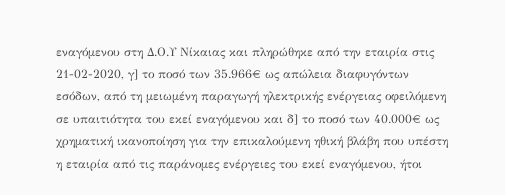εναγόμενου στη Δ.Ο.Υ Νίκαιας και πληρώθηκε από την εταιρία στις 21-02-2020, γ] το ποσό των 35.966€ ως απώλεια διαφυγόντων εσόδων, από τη μειωμένη παραγωγή ηλεκτρικής ενέργειας οφειλόμενη σε υπαιτιότητα του εκεί εναγόμενου και δ] το ποσό των 40.000€ ως χρηματική ικανοποίηση για την επικαλούμενη ηθική βλάβη που υπέστη η εταιρία από τις παράνομες ενέργειες του εκεί εναγόμενου, ήτοι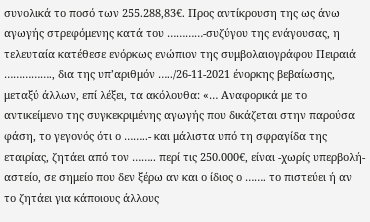συνολικά το ποσό των 255.288,83€. Προς αντίκρουση της ως άνω αγωγής στρεφόμενης κατά του …………-συζύγου της ενάγουσας, η τελευταία κατέθεσε ενόρκως ενώπιον της συμβολαιογράφου Πειραιά ……………., δια της υπ’αριθμόν …../26-11-2021 ένορκης βεβαίωσης, μεταξύ άλλων, επί λέξει, τα ακόλουθα: «… Αναφορικά με το αντικείμενο της συγκεκριμένης αγωγής που δικάζεται στην παρούσα φάση, το γεγονός ότι ο ……..- και μάλιστα υπό τη σφραγίδα της εταιρίας, ζητάει από τον …….. περί τις 250.000€, είναι -χωρίς υπερβολή- αστείο, σε σημείο που δεν ξέρω αν και ο ίδιος ο ……. το πιστεύει ή αν το ζητάει για κάποιους άλλους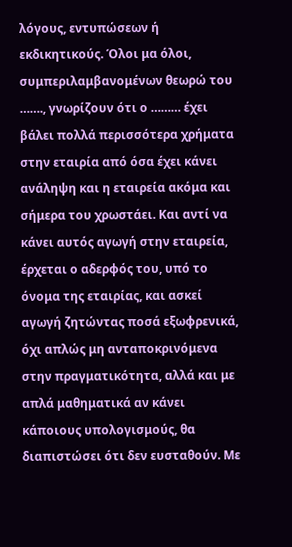λόγους, εντυπώσεων ή εκδικητικούς. Όλοι μα όλοι, συμπεριλαμβανομένων θεωρώ του ……., γνωρίζουν ότι ο ……… έχει βάλει πολλά περισσότερα χρήματα στην εταιρία από όσα έχει κάνει ανάληψη και η εταιρεία ακόμα και σήμερα του χρωστάει. Και αντί να κάνει αυτός αγωγή στην εταιρεία, έρχεται ο αδερφός του, υπό το όνομα της εταιρίας, και ασκεί αγωγή ζητώντας ποσά εξωφρενικά, όχι απλώς μη ανταποκρινόμενα στην πραγματικότητα, αλλά και με απλά μαθηματικά αν κάνει κάποιους υπολογισμούς, θα διαπιστώσει ότι δεν ευσταθούν. Με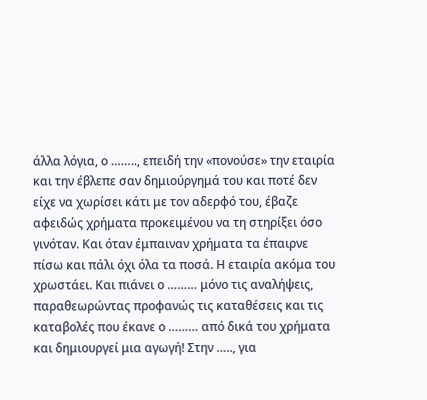άλλα λόγια, ο …….., επειδή την «πονούσε» την εταιρία και την έβλεπε σαν δημιούργημά του και ποτέ δεν είχε να χωρίσει κάτι με τον αδερφό του, έβαζε αφειδώς χρήματα προκειμένου να τη στηρίξει όσο γινόταν. Και όταν έμπαιναν χρήματα τα έπαιρνε πίσω και πάλι όχι όλα τα ποσά. Η εταιρία ακόμα του χρωστάει. Και πιάνει ο ……… μόνο τις αναλήψεις, παραθεωρώντας προφανώς τις καταθέσεις και τις καταβολές που έκανε ο ……… από δικά του χρήματα και δημιουργεί μια αγωγή! Στην ….., για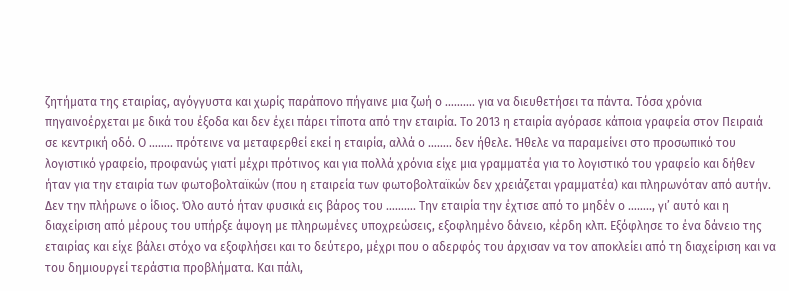ζητήματα της εταιρίας, αγόγγυστα και χωρίς παράπονο πήγαινε μια ζωή ο ………. για να διευθετήσει τα πάντα. Τόσα χρόνια πηγαινοέρχεται με δικά του έξοδα και δεν έχει πάρει τίποτα από την εταιρία. Το 2013 η εταιρία αγόρασε κάποια γραφεία στον Πειραιά σε κεντρική οδό. Ο …….. πρότεινε να μεταφερθεί εκεί η εταιρία, αλλά ο …….. δεν ήθελε. Ήθελε να παραμείνει στο προσωπικό του λογιστικό γραφείο, προφανώς γιατί μέχρι πρότινος και για πολλά χρόνια είχε μια γραμματέα για το λογιστικό του γραφείο και δήθεν ήταν για την εταιρία των φωτοβολταϊκών (που η εταιρεία των φωτοβολταϊκών δεν χρειάζεται γραμματέα) και πληρωνόταν από αυτήν. Δεν την πλήρωνε ο ίδιος. Όλο αυτό ήταν φυσικά εις βάρος του ………. Την εταιρία την έχτισε από το μηδέν ο …….., γι’ αυτό και η διαχείριση από μέρους του υπήρξε άψογη με πληρωμένες υποχρεώσεις, εξοφλημένο δάνειο, κέρδη κλπ. Εξόφλησε το ένα δάνειο της εταιρίας και είχε βάλει στόχο να εξοφλήσει και το δεύτερο, μέχρι που ο αδερφός του άρχισαν να τον αποκλείει από τη διαχείριση και να του δημιουργεί τεράστια προβλήματα. Και πάλι,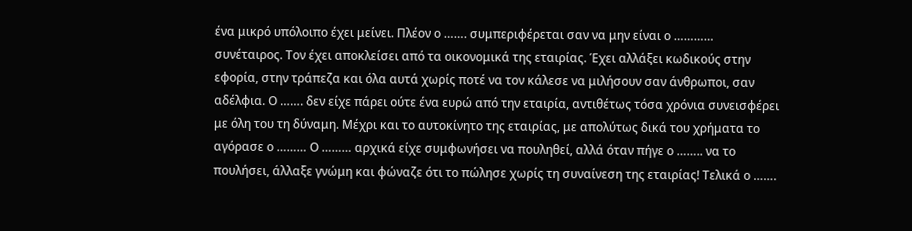ένα μικρό υπόλοιπο έχει μείνει. Πλέον ο ……. συμπεριφέρεται σαν να μην είναι ο ………… συνέταιρος. Τον έχει αποκλείσει από τα οικονομικά της εταιρίας. Έχει αλλάξει κωδικούς στην εφορία, στην τράπεζα και όλα αυτά χωρίς ποτέ να τον κάλεσε να μιλήσουν σαν άνθρωποι, σαν αδέλφια. Ο ……. δεν είχε πάρει ούτε ένα ευρώ από την εταιρία, αντιθέτως τόσα χρόνια συνεισφέρει με όλη του τη δύναμη. Μέχρι και το αυτοκίνητο της εταιρίας, με απολύτως δικά του χρήματα το αγόρασε ο ……… Ο ……… αρχικά είχε συμφωνήσει να πουληθεί, αλλά όταν πήγε ο …….. να το πουλήσει, άλλαξε γνώμη και φώναζε ότι το πώλησε χωρίς τη συναίνεση της εταιρίας! Τελικά ο …….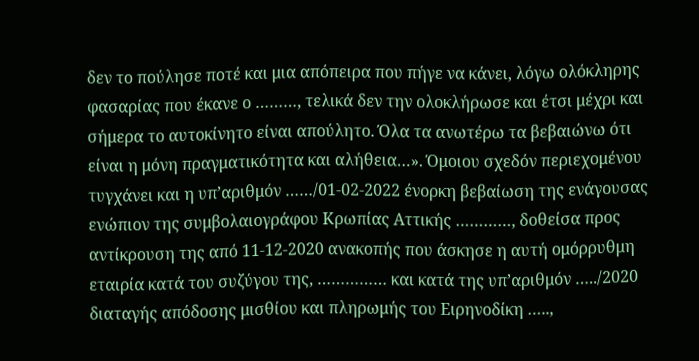δεν το πούλησε ποτέ και μια απόπειρα που πήγε να κάνει, λόγω ολόκληρης φασαρίας που έκανε ο ………, τελικά δεν την ολοκλήρωσε και έτσι μέχρι και σήμερα το αυτοκίνητο είναι απούλητο. Όλα τα ανωτέρω τα βεβαιώνω ότι είναι η μόνη πραγματικότητα και αλήθεια…». Όμοιου σχεδόν περιεχομένου τυγχάνει και η υπ’αριθμόν ……/01-02-2022 ένορκη βεβαίωση της ενάγουσας ενώπιον της συμβολαιογράφου Κρωπίας Αττικής …………, δοθείσα προς αντίκρουση της από 11-12-2020 ανακοπής που άσκησε η αυτή ομόρρυθμη εταιρία κατά του συζύγου της, …………… και κατά της υπ’αριθμόν …../2020 διαταγής απόδοσης μισθίου και πληρωμής του Ειρηνοδίκη …..,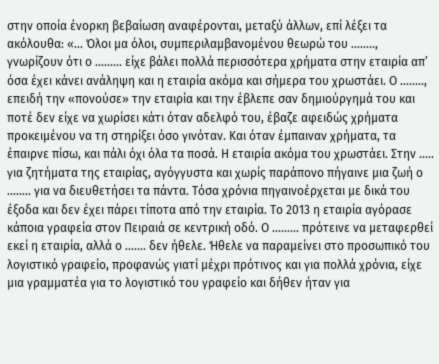στην οποία ένορκη βεβαίωση αναφέρονται, μεταξύ άλλων, επί λέξει τα ακόλουθα: «… Όλοι μα όλοι, συμπεριλαμβανομένου θεωρώ του …….., γνωρίζουν ότι ο ……… είχε βάλει πολλά περισσότερα χρήματα στην εταιρία απ’ όσα έχει κάνει ανάληψη και η εταιρία ακόμα και σήμερα του χρωστάει. Ο …….., επειδή την «πονούσε» την εταιρία και την έβλεπε σαν δημιούργημά του και ποτέ δεν είχε να χωρίσει κάτι όταν αδελφό του, έβαζε αφειδώς χρήματα προκειμένου να τη στηρίξει όσο γινόταν. Και όταν έμπαιναν χρήματα, τα έπαιρνε πίσω, και πάλι όχι όλα τα ποσά. Η εταιρία ακόμα του χρωστάει. Στην ….. για ζητήματα της εταιρίας, αγόγγυστα και χωρίς παράπονο πήγαινε μια ζωή ο …….. για να διευθετήσει τα πάντα. Τόσα χρόνια πηγαινοέρχεται με δικά του έξοδα και δεν έχει πάρει τίποτα από την εταιρία. Το 2013 η εταιρία αγόρασε κάποια γραφεία στον Πειραιά σε κεντρική οδό. Ο ……… πρότεινε να μεταφερθεί εκεί η εταιρία, αλλά ο ……. δεν ήθελε. Ήθελε να παραμείνει στο προσωπικό του λογιστικό γραφείο, προφανώς γιατί μέχρι πρότινος και για πολλά χρόνια, είχε μια γραμματέα για το λογιστικό του γραφείο και δήθεν ήταν για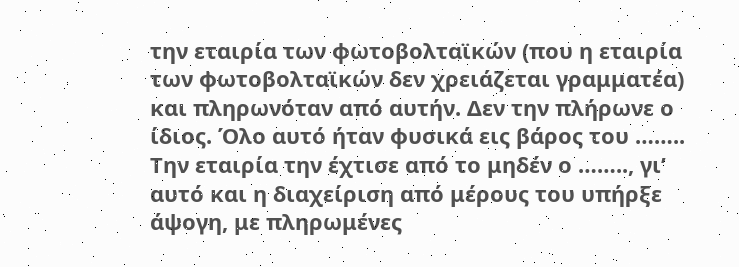την εταιρία των φωτοβολταϊκών (που η εταιρία των φωτοβολταϊκών δεν χρειάζεται γραμματέα) και πληρωνόταν από αυτήν. Δεν την πλήρωνε ο ίδιος. Όλο αυτό ήταν φυσικά εις βάρος του …….. Την εταιρία την έχτισε από το μηδέν ο …….., γι’ αυτό και η διαχείριση από μέρους του υπήρξε άψογη, με πληρωμένες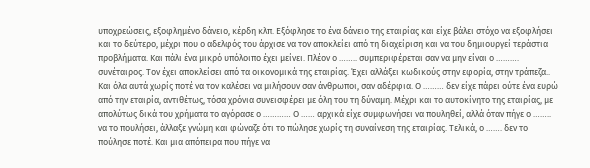υποχρεώσεις, εξοφλημένο δάνειο, κέρδη κλπ. Εξόφλησε το ένα δάνειο της εταιρίας και είχε βάλει στόχο να εξοφλήσει και το δεύτερο, μέχρι που ο αδελφός του άρχισε να τον αποκλείει από τη διαχείριση και να του δημιουργεί τεράστια προβλήματα. Και πάλι ένα μικρό υπόλοιπο έχει μείνει. Πλέον ο …….. συμπεριφέρεται σαν να μην είναι ο ………. συνέταιρος. Τον έχει αποκλείσει από τα οικονομικά της εταιρίας. Έχει αλλάξει κωδικούς στην εφορία, στην τράπεζα.. Και όλα αυτά χωρίς ποτέ να τον καλέσει να μιλήσουν σαν άνθρωποι, σαν αδέρφια. Ο ……… δεν είχε πάρει ούτε ένα ευρώ από την εταιρία, αντιθέτως, τόσα χρόνια συνεισφέρει με όλη του τη δύναμη. Μέχρι και το αυτοκίνητο της εταιρίας, με απολύτως δικά του χρήματα το αγόρασε ο ………… Ο …… αρχικά είχε συμφωνήσει να πουληθεί, αλλά όταν πήγε ο …….. να το πουλήσει, άλλαξε γνώμη και φώναζε ότι το πώλησε χωρίς τη συναίνεση της εταιρίας. Τελικά, ο ……. δεν το πούλησε ποτέ. Και μια απόπειρα που πήγε να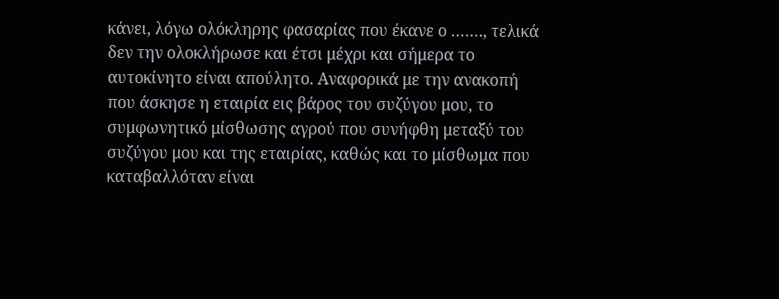κάνει, λόγω ολόκληρης φασαρίας που έκανε ο ……., τελικά δεν την ολοκλήρωσε και έτσι μέχρι και σήμερα το αυτοκίνητο είναι απούλητο. Αναφορικά με την ανακοπή που άσκησε η εταιρία εις βάρος του συζύγου μου, το συμφωνητικό μίσθωσης αγρού που συνήφθη μεταξύ του συζύγου μου και της εταιρίας, καθώς και το μίσθωμα που καταβαλλόταν είναι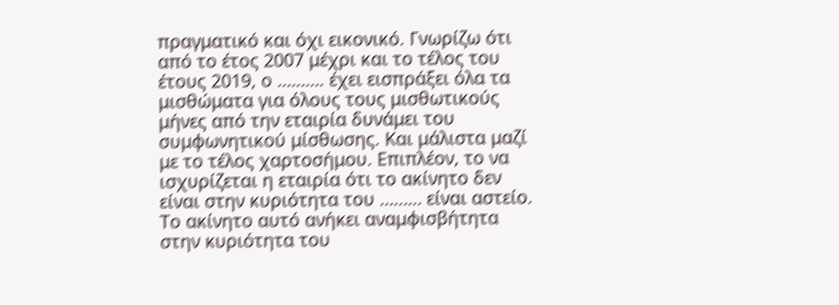πραγματικό και όχι εικονικό. Γνωρίζω ότι από το έτος 2007 μέχρι και το τέλος του έτους 2019, ο ………. έχει εισπράξει όλα τα μισθώματα για όλους τους μισθωτικούς μήνες από την εταιρία δυνάμει του συμφωνητικού μίσθωσης. Και μάλιστα μαζί με το τέλος χαρτοσήμου. Επιπλέον, το να ισχυρίζεται η εταιρία ότι το ακίνητο δεν είναι στην κυριότητα του ……… είναι αστείο. Το ακίνητο αυτό ανήκει αναμφισβήτητα στην κυριότητα του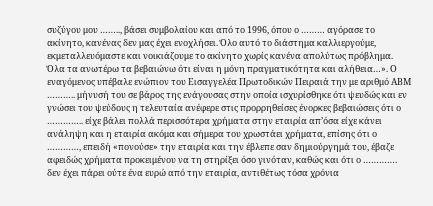συζύγου μου …….., βάσει συμβολαίου και από το 1996, όπου ο ……… αγόρασε το ακίνητο, κανένας δεν μας έχει ενοχλήσει. Όλο αυτό το διάστημα καλλιεργούμε, εκμεταλλευόμαστε και νοικιάζουμε το ακίνητο χωρίς κανένα απολύτως πρόβλημα. Όλα τα ανωτέρω τα βεβαιώνω ότι είναι η μόνη πραγματικότητα και αλήθεια…». Ο εναγόμενος υπέβαλε ενώπιον του Εισαγγελέα Πρωτοδικών Πειραιά την με αριθμό ΑΒΜ ……….. μήνυσή του σε βάρος της ενάγουσας στην οποία ισχυρίσθηκε ότι ψευδώς και εν γνώσει του ψεύδους η τελευταία ανέφερε στις προρρηθείσες ένορκες βεβαιώσεις ότι ο ………….. είχε βάλει πολλά περισσότερα χρήματα στην εταιρία απ’όσα είχε κάνει ανάληψη και η εταιρία ακόμα και σήμερα του χρωστάει χρήματα, επίσης ότι ο …………, επειδή «πονούσε» την εταιρία και την έβλεπε σαν δημιούργημά του, έβαζε αφειδώς χρήματα προκειμένου να τη στηρίξει όσο γινόταν, καθώς και ότι ο …………. δεν έχει πάρει ούτε ένα ευρώ από την εταιρία, αντιθέτως τόσα χρόνια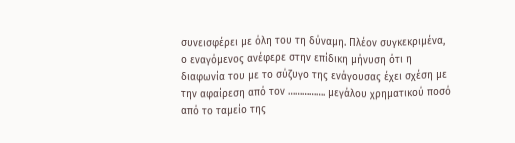συνεισφέρει με όλη του τη δύναμη. Πλέον συγκεκριμένα, ο εναγόμενος ανέφερε στην επίδικη μήνυση ότι η διαφωνία του με το σύζυγο της ενάγουσας έχει σχέση με την αφαίρεση από τον ……………. μεγάλου χρηματικού ποσό από το ταμείο της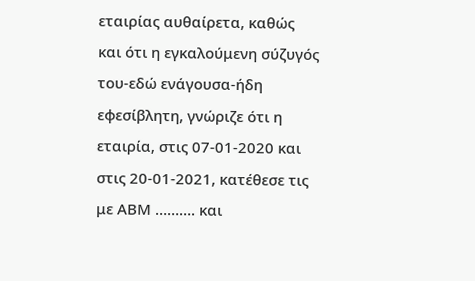εταιρίας αυθαίρετα, καθώς και ότι η εγκαλούμενη σύζυγός του-εδώ ενάγουσα-ήδη εφεσίβλητη, γνώριζε ότι η εταιρία, στις 07-01-2020 και στις 20-01-2021, κατέθεσε τις με ΑΒΜ ………. και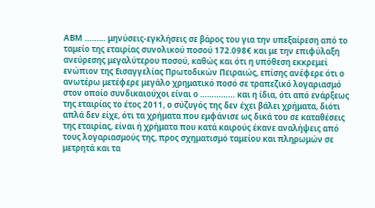ΑΒΜ ……… μηνύσεις-εγκλήσεις σε βάρος του για την υπεξαίρεση από το ταμείο της εταιρίας συνολικού ποσού 172.098€ και με την επιφύλαξη ανεύρεσης μεγαλύτερου ποσού, καθώς και ότι η υπόθεση εκκρεμεί ενώπιον της Εισαγγελίας Πρωτοδικών Πειραιώς, επίσης ανέφερε ότι ο ανωτέρω μετέφερε μεγάλο χρηματικό ποσό σε τραπεζικό λογαριασμό στον οποίο συνδικαιούχοι είναι ο …………… και η ίδια, ότι από ενάρξεως της εταιρίας το έτος 2011, ο σύζυγός της δεν έχει βάλει χρήματα, διότι απλά δεν είχε, ότι τα χρήματα που εμφάνισε ως δικά του σε καταθέσεις της εταιρίας, είναι ή χρήματα που κατά καιρούς έκανε αναλήψεις από τους λογαριασμούς της, προς σχηματισμό ταμείου και πληρωμών σε μετρητά και τα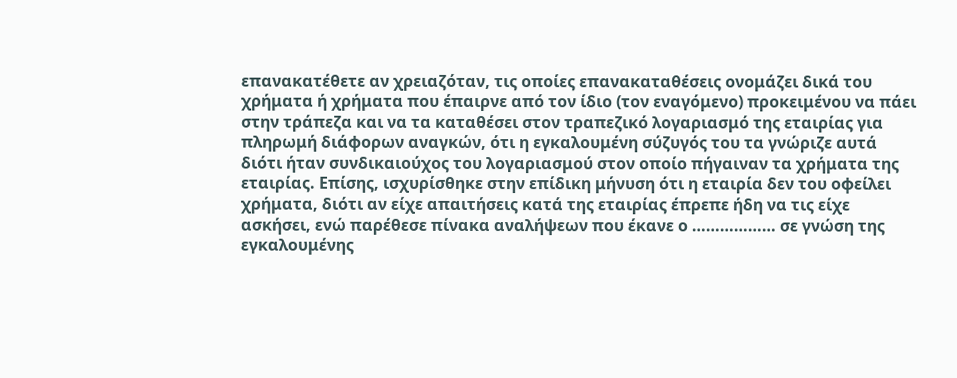επανακατέθετε αν χρειαζόταν, τις οποίες επανακαταθέσεις ονομάζει δικά του χρήματα ή χρήματα που έπαιρνε από τον ίδιο (τον εναγόμενο) προκειμένου να πάει στην τράπεζα και να τα καταθέσει στον τραπεζικό λογαριασμό της εταιρίας για πληρωμή διάφορων αναγκών, ότι η εγκαλουμένη σύζυγός του τα γνώριζε αυτά διότι ήταν συνδικαιούχος του λογαριασμού στον οποίο πήγαιναν τα χρήματα της εταιρίας. Επίσης, ισχυρίσθηκε στην επίδικη μήνυση ότι η εταιρία δεν του οφείλει χρήματα, διότι αν είχε απαιτήσεις κατά της εταιρίας έπρεπε ήδη να τις είχε ασκήσει, ενώ παρέθεσε πίνακα αναλήψεων που έκανε ο ……………… σε γνώση της εγκαλουμένης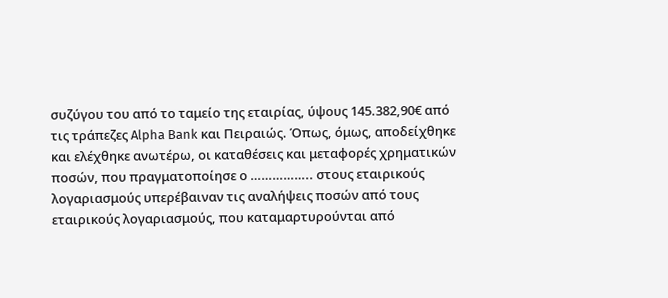συζύγου του από το ταμείο της εταιρίας, ύψους 145.382,90€ από τις τράπεζες Alpha Bank και Πειραιώς. Όπως, όμως, αποδείχθηκε και ελέχθηκε ανωτέρω, οι καταθέσεις και μεταφορές χρηματικών ποσών, που πραγματοποίησε ο …………….. στους εταιρικούς λογαριασμούς υπερέβαιναν τις αναλήψεις ποσών από τους εταιρικούς λογαριασμούς, που καταμαρτυρούνται από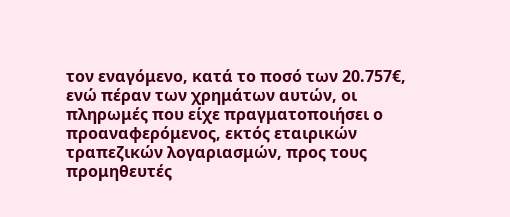τον εναγόμενο, κατά το ποσό των 20.757€, ενώ πέραν των χρημάτων αυτών, οι πληρωμές που είχε πραγματοποιήσει ο προαναφερόμενος, εκτός εταιρικών τραπεζικών λογαριασμών, προς τους προμηθευτές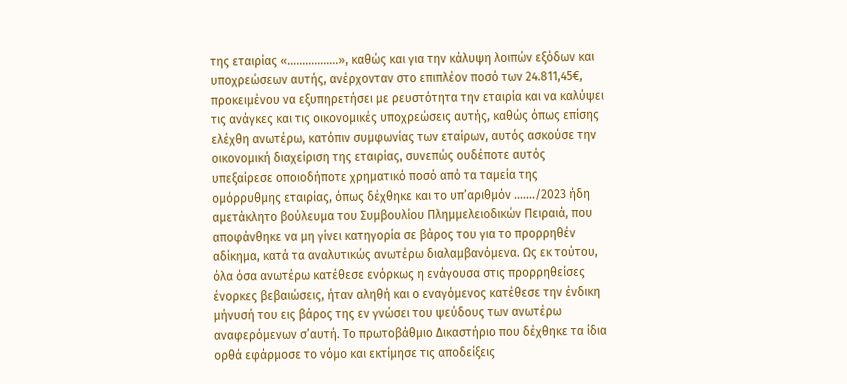της εταιρίας «……………..», καθώς και για την κάλυψη λοιπών εξόδων και υποχρεώσεων αυτής, ανέρχονταν στο επιπλέον ποσό των 24.811,45€, προκειμένου να εξυπηρετήσει με ρευστότητα την εταιρία και να καλύψει τις ανάγκες και τις οικονομικές υποχρεώσεις αυτής, καθώς όπως επίσης ελέχθη ανωτέρω, κατόπιν συμφωνίας των εταίρων, αυτός ασκούσε την οικονομική διαχείριση της εταιρίας, συνεπώς ουδέποτε αυτός υπεξαίρεσε οποιοδήποτε χρηματικό ποσό από τα ταμεία της ομόρρυθμης εταιρίας, όπως δέχθηκε και το υπ’αριθμόν ……./2023 ήδη αμετάκλητο βούλευμα του Συμβουλίου Πλημμελειοδικών Πειραιά, που αποφάνθηκε να μη γίνει κατηγορία σε βάρος του για το προρρηθέν αδίκημα, κατά τα αναλυτικώς ανωτέρω διαλαμβανόμενα. Ως εκ τούτου, όλα όσα ανωτέρω κατέθεσε ενόρκως η ενάγουσα στις προρρηθείσες ένορκες βεβαιώσεις, ήταν αληθή και ο εναγόμενος κατέθεσε την ένδικη μήνυσή του εις βάρος της εν γνώσει του ψεύδους των ανωτέρω αναφερόμενων σ’αυτή. Το πρωτοβάθμιο Δικαστήριο που δέχθηκε τα ίδια ορθά εφάρμοσε το νόμο και εκτίμησε τις αποδείξεις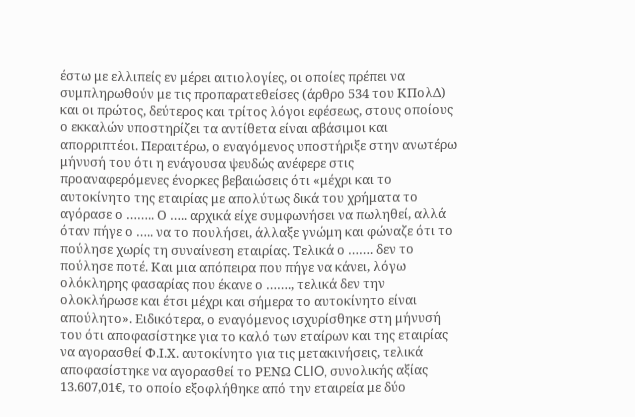έστω με ελλιπείς εν μέρει αιτιολογίες, οι οποίες πρέπει να συμπληρωθούν με τις προπαρατεθείσες (άρθρο 534 του ΚΠολΔ) και οι πρώτος, δεύτερος και τρίτος λόγοι εφέσεως, στους οποίους ο εκκαλών υποστηρίζει τα αντίθετα είναι αβάσιμοι και απορριπτέοι. Περαιτέρω, ο εναγόμενος υποστήριξε στην ανωτέρω μήνυσή του ότι η ενάγουσα ψευδώς ανέφερε στις προαναφερόμενες ένορκες βεβαιώσεις ότι «μέχρι και το αυτοκίνητο της εταιρίας με απολύτως δικά του χρήματα το αγόρασε ο …….. Ο ….. αρχικά είχε συμφωνήσει να πωληθεί, αλλά όταν πήγε ο ….. να το πουλήσει, άλλαξε γνώμη και φώναζε ότι το πούλησε χωρίς τη συναίνεση εταιρίας. Τελικά ο ……. δεν το πούλησε ποτέ. Και μια απόπειρα που πήγε να κάνει, λόγω ολόκληρης φασαρίας που έκανε ο ……., τελικά δεν την ολοκλήρωσε και έτσι μέχρι και σήμερα το αυτοκίνητο είναι απούλητο». Ειδικότερα, ο εναγόμενος ισχυρίσθηκε στη μήνυσή του ότι αποφασίστηκε για το καλό των εταίρων και της εταιρίας να αγορασθεί Φ.Ι.Χ. αυτοκίνητο για τις μετακινήσεις, τελικά αποφασίστηκε να αγορασθεί το ΡΕΝΩ CLIO, συνολικής αξίας 13.607,01€, το οποίο εξοφλήθηκε από την εταιρεία με δύο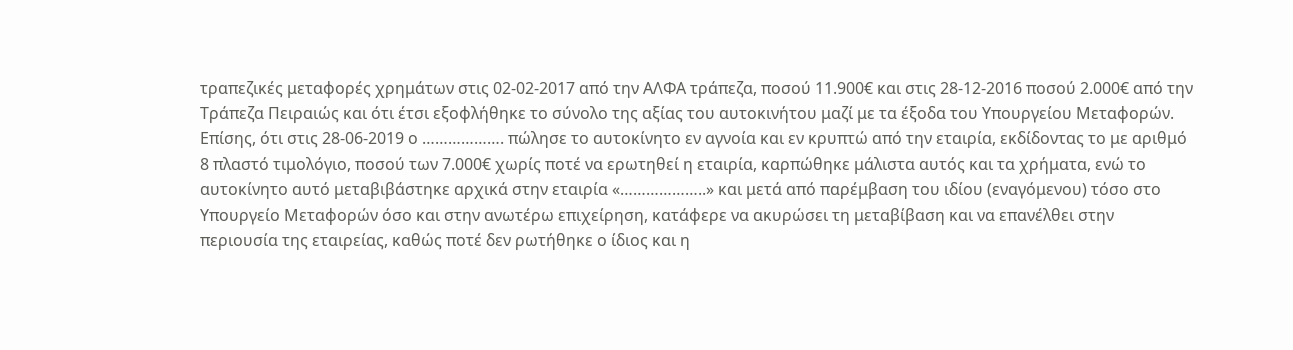τραπεζικές μεταφορές χρημάτων στις 02-02-2017 από την ΑΛΦΑ τράπεζα, ποσού 11.900€ και στις 28-12-2016 ποσού 2.000€ από την Τράπεζα Πειραιώς και ότι έτσι εξοφλήθηκε το σύνολο της αξίας του αυτοκινήτου μαζί με τα έξοδα του Υπουργείου Μεταφορών. Επίσης, ότι στις 28-06-2019 ο ………………. πώλησε το αυτοκίνητο εν αγνοία και εν κρυπτώ από την εταιρία, εκδίδοντας το με αριθμό 8 πλαστό τιμολόγιο, ποσού των 7.000€ χωρίς ποτέ να ερωτηθεί η εταιρία, καρπώθηκε μάλιστα αυτός και τα χρήματα, ενώ το αυτοκίνητο αυτό μεταβιβάστηκε αρχικά στην εταιρία «………………..» και μετά από παρέμβαση του ιδίου (εναγόμενου) τόσο στο Υπουργείο Μεταφορών όσο και στην ανωτέρω επιχείρηση, κατάφερε να ακυρώσει τη μεταβίβαση και να επανέλθει στην περιουσία της εταιρείας, καθώς ποτέ δεν ρωτήθηκε ο ίδιος και η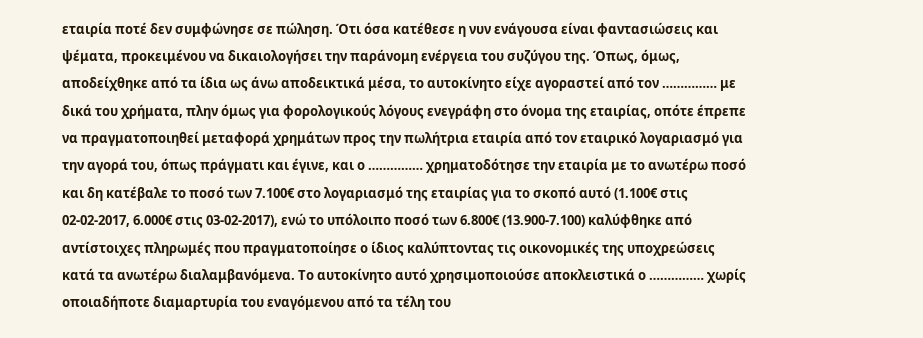εταιρία ποτέ δεν συμφώνησε σε πώληση. Ότι όσα κατέθεσε η νυν ενάγουσα είναι φαντασιώσεις και ψέματα, προκειμένου να δικαιολογήσει την παράνομη ενέργεια του συζύγου της. Όπως, όμως, αποδείχθηκε από τα ίδια ως άνω αποδεικτικά μέσα, το αυτοκίνητο είχε αγοραστεί από τον …………… με δικά του χρήματα, πλην όμως για φορολογικούς λόγους ενεγράφη στο όνομα της εταιρίας, οπότε έπρεπε να πραγματοποιηθεί μεταφορά χρημάτων προς την πωλήτρια εταιρία από τον εταιρικό λογαριασμό για την αγορά του, όπως πράγματι και έγινε, και ο …………… χρηματοδότησε την εταιρία με το ανωτέρω ποσό και δη κατέβαλε το ποσό των 7.100€ στο λογαριασμό της εταιρίας για το σκοπό αυτό (1.100€ στις 02-02-2017, 6.000€ στις 03-02-2017), ενώ το υπόλοιπο ποσό των 6.800€ (13.900-7.100) καλύφθηκε από αντίστοιχες πληρωμές που πραγματοποίησε ο ίδιος καλύπτοντας τις οικονομικές της υποχρεώσεις κατά τα ανωτέρω διαλαμβανόμενα. Το αυτοκίνητο αυτό χρησιμοποιούσε αποκλειστικά ο …………… χωρίς οποιαδήποτε διαμαρτυρία του εναγόμενου από τα τέλη του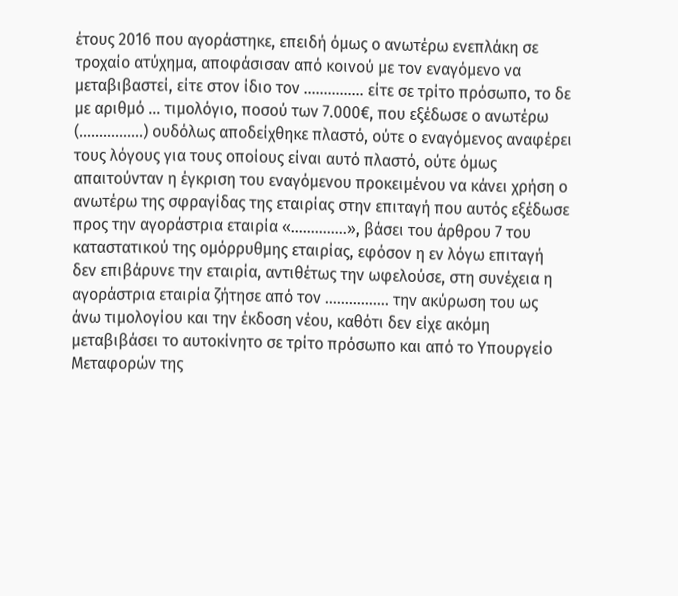έτους 2016 που αγοράστηκε, επειδή όμως ο ανωτέρω ενεπλάκη σε τροχαίο ατύχημα, αποφάσισαν από κοινού με τον εναγόμενο να μεταβιβαστεί, είτε στον ίδιο τον …………… είτε σε τρίτο πρόσωπο, το δε με αριθμό … τιμολόγιο, ποσού των 7.000€, που εξέδωσε ο ανωτέρω (…………….) ουδόλως αποδείχθηκε πλαστό, ούτε ο εναγόμενος αναφέρει τους λόγους για τους οποίους είναι αυτό πλαστό, ούτε όμως απαιτούνταν η έγκριση του εναγόμενου προκειμένου να κάνει χρήση ο ανωτέρω της σφραγίδας της εταιρίας στην επιταγή που αυτός εξέδωσε προς την αγοράστρια εταιρία «…………..», βάσει του άρθρου 7 του καταστατικού της ομόρρυθμης εταιρίας, εφόσον η εν λόγω επιταγή δεν επιβάρυνε την εταιρία, αντιθέτως την ωφελούσε, στη συνέχεια η αγοράστρια εταιρία ζήτησε από τον ……………. την ακύρωση του ως άνω τιμολογίου και την έκδοση νέου, καθότι δεν είχε ακόμη μεταβιβάσει το αυτοκίνητο σε τρίτο πρόσωπο και από το Υπουργείο Μεταφορών της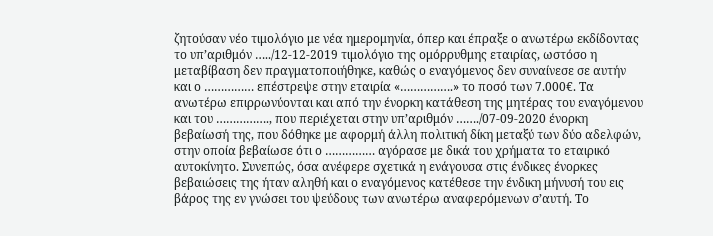ζητούσαν νέο τιμολόγιο με νέα ημερομηνία, όπερ και έπραξε ο ανωτέρω εκδίδοντας το υπ’αριθμόν …../12-12-2019 τιμολόγιο της ομόρρυθμης εταιρίας, ωστόσο η μεταβίβαση δεν πραγματοποιήθηκε, καθώς ο εναγόμενος δεν συναίνεσε σε αυτήν και ο …………… επέστρεψε στην εταιρία «…………….» το ποσό των 7.000€. Τα ανωτέρω επιρρωνύονται και από την ένορκη κατάθεση της μητέρας του εναγόμενου και του ……………., που περιέχεται στην υπ’αριθμόν ……./07-09-2020 ένορκη βεβαίωσή της, που δόθηκε με αφορμή άλλη πολιτική δίκη μεταξύ των δύο αδελφών, στην οποία βεβαίωσε ότι ο …………… αγόρασε με δικά του χρήματα το εταιρικό αυτοκίνητο. Συνεπώς, όσα ανέφερε σχετικά η ενάγουσα στις ένδικες ένορκες βεβαιώσεις της ήταν αληθή και ο εναγόμενος κατέθεσε την ένδικη μήνυσή του εις βάρος της εν γνώσει του ψεύδους των ανωτέρω αναφερόμενων σ’αυτή. Το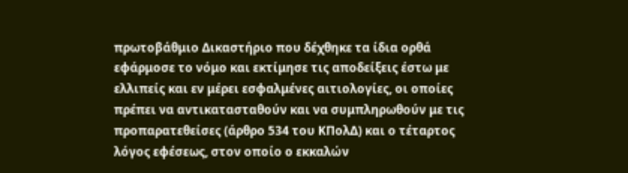πρωτοβάθμιο Δικαστήριο που δέχθηκε τα ίδια ορθά εφάρμοσε το νόμο και εκτίμησε τις αποδείξεις έστω με ελλιπείς και εν μέρει εσφαλμένες αιτιολογίες, οι οποίες πρέπει να αντικατασταθούν και να συμπληρωθούν με τις προπαρατεθείσες (άρθρο 534 του ΚΠολΔ) και ο τέταρτος λόγος εφέσεως, στον οποίο ο εκκαλών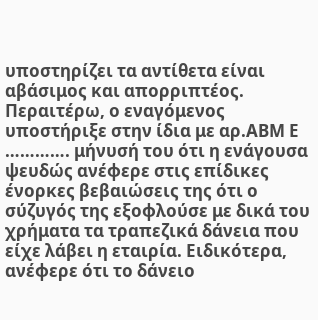υποστηρίζει τα αντίθετα είναι αβάσιμος και απορριπτέος. Περαιτέρω, ο εναγόμενος υποστήριξε στην ίδια με αρ.ΑΒΜ Ε …………. μήνυσή του ότι η ενάγουσα ψευδώς ανέφερε στις επίδικες ένορκες βεβαιώσεις της ότι ο σύζυγός της εξοφλούσε με δικά του χρήματα τα τραπεζικά δάνεια που είχε λάβει η εταιρία. Ειδικότερα, ανέφερε ότι το δάνειο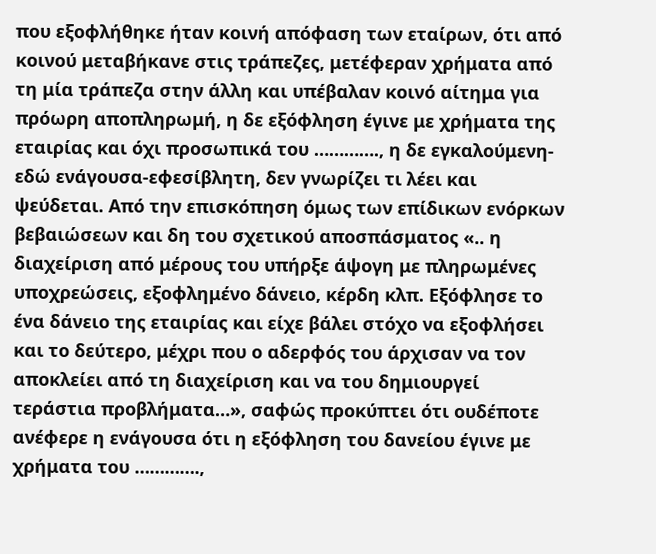που εξοφλήθηκε ήταν κοινή απόφαση των εταίρων, ότι από κοινού μεταβήκανε στις τράπεζες, μετέφεραν χρήματα από τη μία τράπεζα στην άλλη και υπέβαλαν κοινό αίτημα για πρόωρη αποπληρωμή, η δε εξόφληση έγινε με χρήματα της εταιρίας και όχι προσωπικά του …………., η δε εγκαλούμενη-εδώ ενάγουσα-εφεσίβλητη, δεν γνωρίζει τι λέει και ψεύδεται. Από την επισκόπηση όμως των επίδικων ενόρκων βεβαιώσεων και δη του σχετικού αποσπάσματος «.. η διαχείριση από μέρους του υπήρξε άψογη με πληρωμένες υποχρεώσεις, εξοφλημένο δάνειο, κέρδη κλπ. Εξόφλησε το ένα δάνειο της εταιρίας και είχε βάλει στόχο να εξοφλήσει και το δεύτερο, μέχρι που ο αδερφός του άρχισαν να τον αποκλείει από τη διαχείριση και να του δημιουργεί τεράστια προβλήματα…», σαφώς προκύπτει ότι ουδέποτε ανέφερε η ενάγουσα ότι η εξόφληση του δανείου έγινε με χρήματα του ………….,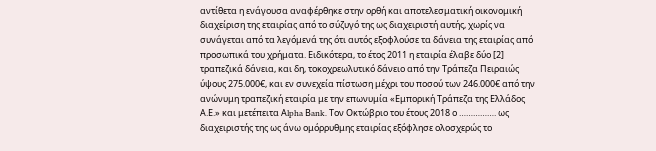αντίθετα η ενάγουσα αναφέρθηκε στην ορθή και αποτελεσματική οικονομική διαχείριση της εταιρίας από το σύζυγό της ως διαχειριστή αυτής, χωρίς να συνάγεται από τα λεγόμενά της ότι αυτός εξοφλούσε τα δάνεια της εταιρίας από προσωπικά του χρήματα. Ειδικότερα, το έτος 2011 η εταιρία έλαβε δύο [2] τραπεζικά δάνεια, και δη, τοκοχρεωλυτικό δάνειο από την Τράπεζα Πειραιώς ύψους 275.000€, και εν συνεχεία πίστωση μέχρι του ποσού των 246.000€ από την ανώνυμη τραπεζική εταιρία με την επωνυμία «Εμπορική Τράπεζα της Ελλάδος Α.Ε.» και μετέπειτα Αlpha Βank. Τον Οκτώβριο του έτους 2018 ο ……………. ως διαχειριστής της ως άνω ομόρρυθμης εταιρίας εξόφλησε ολοσχερώς το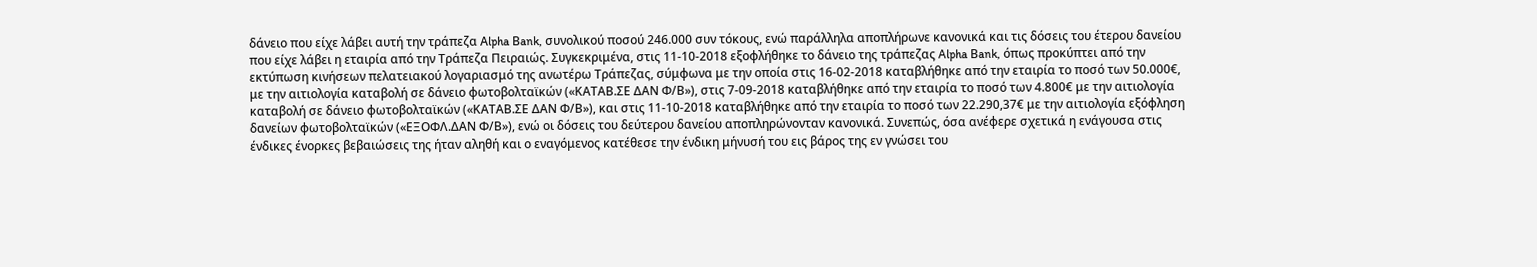δάνειο που είχε λάβει αυτή την τράπεζα Αlpha Βank, συνολικού ποσού 246.000 συν τόκους, ενώ παράλληλα αποπλήρωνε κανονικά και τις δόσεις του έτερου δανείου που είχε λάβει η εταιρία από την Τράπεζα Πειραιώς. Συγκεκριμένα, στις 11-10-2018 εξοφλήθηκε το δάνειο της τράπεζας Alpha Βank, όπως προκύπτει από την εκτύπωση κινήσεων πελατειακού λογαριασμό της ανωτέρω Τράπεζας, σύμφωνα με την οποία στις 16-02-2018 καταβλήθηκε από την εταιρία το ποσό των 50.000€, με την αιτιολογία καταβολή σε δάνειο φωτοβολταϊκών («ΚΑΤΑΒ.ΣΕ ΔΑΝ Φ/Β»), στις 7-09-2018 καταβλήθηκε από την εταιρία το ποσό των 4.800€ με την αιτιολογία καταβολή σε δάνειο φωτοβολταϊκών («ΚΑΤΑΒ.ΣΕ ΔΑΝ Φ/Β»), και στις 11-10-2018 καταβλήθηκε από την εταιρία το ποσό των 22.290,37€ με την αιτιολογία εξόφληση δανείων φωτοβολταϊκών («ΕΞΟΦΛ.ΔΑΝ Φ/Β»), ενώ οι δόσεις του δεύτερου δανείου αποπληρώνονταν κανονικά. Συνεπώς, όσα ανέφερε σχετικά η ενάγουσα στις ένδικες ένορκες βεβαιώσεις της ήταν αληθή και ο εναγόμενος κατέθεσε την ένδικη μήνυσή του εις βάρος της εν γνώσει του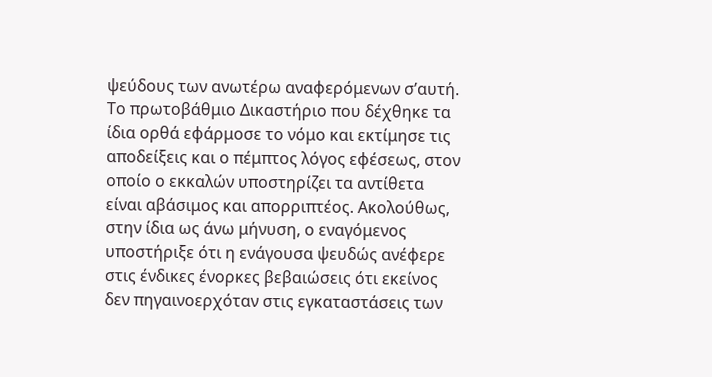ψεύδους των ανωτέρω αναφερόμενων σ’αυτή. Το πρωτοβάθμιο Δικαστήριο που δέχθηκε τα ίδια ορθά εφάρμοσε το νόμο και εκτίμησε τις αποδείξεις και ο πέμπτος λόγος εφέσεως, στον οποίο ο εκκαλών υποστηρίζει τα αντίθετα είναι αβάσιμος και απορριπτέος. Ακολούθως, στην ίδια ως άνω μήνυση, ο εναγόμενος υποστήριξε ότι η ενάγουσα ψευδώς ανέφερε στις ένδικες ένορκες βεβαιώσεις ότι εκείνος δεν πηγαινοερχόταν στις εγκαταστάσεις των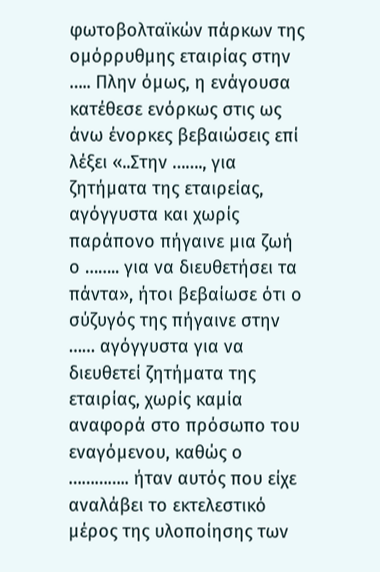φωτοβολταϊκών πάρκων της ομόρρυθμης εταιρίας στην ….. Πλην όμως, η ενάγουσα κατέθεσε ενόρκως στις ως άνω ένορκες βεβαιώσεις επί λέξει «..Στην ……., για ζητήματα της εταιρείας, αγόγγυστα και χωρίς παράπονο πήγαινε μια ζωή ο …….. για να διευθετήσει τα πάντα», ήτοι βεβαίωσε ότι ο σύζυγός της πήγαινε στην …… αγόγγυστα για να διευθετεί ζητήματα της εταιρίας, χωρίς καμία αναφορά στο πρόσωπο του εναγόμενου, καθώς ο ………….. ήταν αυτός που είχε αναλάβει το εκτελεστικό μέρος της υλοποίησης των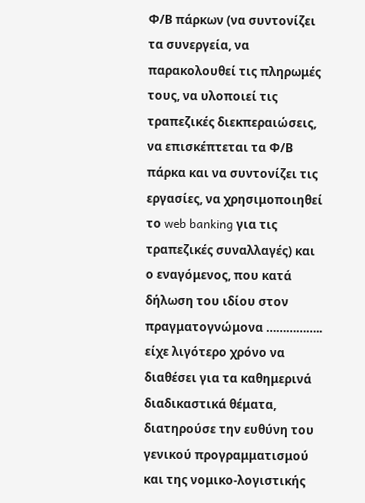Φ/Β πάρκων (να συντονίζει τα συνεργεία, να παρακολουθεί τις πληρωμές τους, να υλοποιεί τις τραπεζικές διεκπεραιώσεις, να επισκέπτεται τα Φ/Β πάρκα και να συντονίζει τις εργασίες, να χρησιμοποιηθεί το web banking για τις τραπεζικές συναλλαγές) και ο εναγόμενος, που κατά δήλωση του ιδίου στον πραγματογνώμονα …………….. είχε λιγότερο χρόνο να διαθέσει για τα καθημερινά διαδικαστικά θέματα, διατηρούσε την ευθύνη του γενικού προγραμματισμού και της νομικο-λογιστικής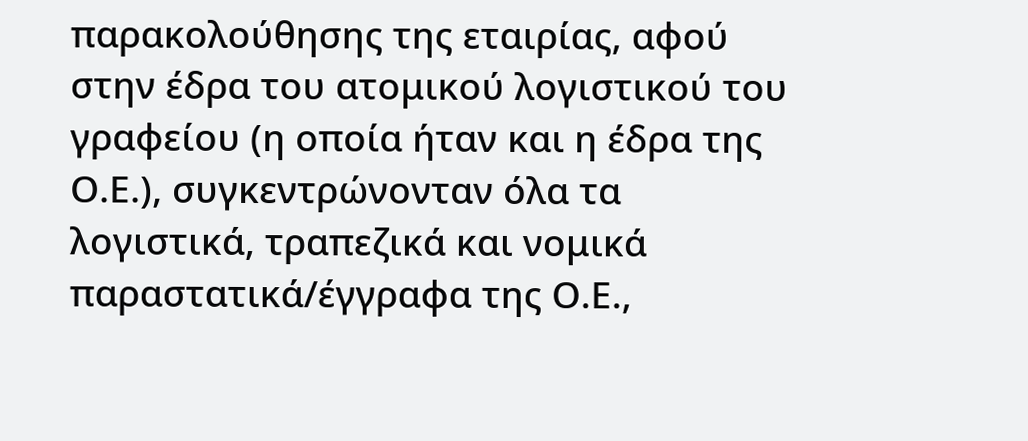παρακολούθησης της εταιρίας, αφού στην έδρα του ατομικού λογιστικού του γραφείου (η οποία ήταν και η έδρα της Ο.Ε.), συγκεντρώνονταν όλα τα λογιστικά, τραπεζικά και νομικά παραστατικά/έγγραφα της Ο.Ε.,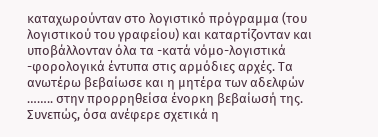καταχωρούνταν στο λογιστικό πρόγραμμα (του λογιστικού του γραφείου) και καταρτίζονταν και υποβάλλονταν όλα τα -κατά νόμο-λογιστικά -φορολογικά έντυπα στις αρμόδιες αρχές. Τα ανωτέρω βεβαίωσε και η μητέρα των αδελφών …….. στην προρρηθείσα ένορκη βεβαίωσή της. Συνεπώς, όσα ανέφερε σχετικά η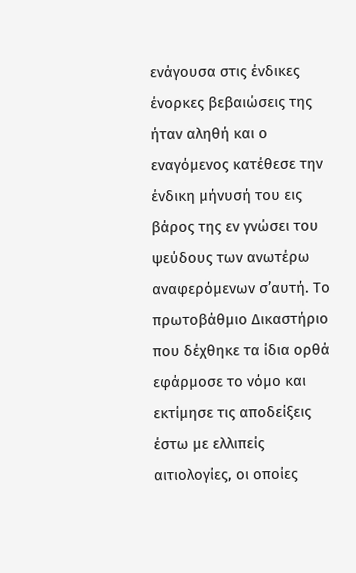ενάγουσα στις ένδικες ένορκες βεβαιώσεις της ήταν αληθή και ο εναγόμενος κατέθεσε την ένδικη μήνυσή του εις βάρος της εν γνώσει του ψεύδους των ανωτέρω αναφερόμενων σ’αυτή. Το πρωτοβάθμιο Δικαστήριο που δέχθηκε τα ίδια ορθά εφάρμοσε το νόμο και εκτίμησε τις αποδείξεις έστω με ελλιπείς αιτιολογίες, οι οποίες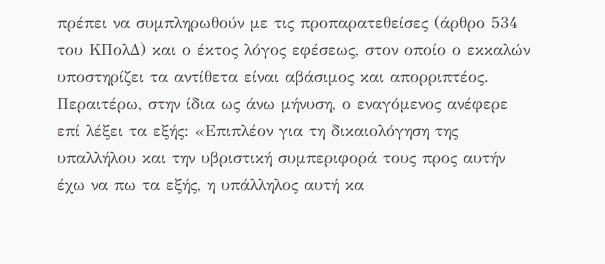πρέπει να συμπληρωθούν με τις προπαρατεθείσες (άρθρο 534 του ΚΠολΔ) και ο έκτος λόγος εφέσεως, στον οποίο ο εκκαλών υποστηρίζει τα αντίθετα είναι αβάσιμος και απορριπτέος. Περαιτέρω, στην ίδια ως άνω μήνυση, ο εναγόμενος ανέφερε επί λέξει τα εξής: «Επιπλέον για τη δικαιολόγηση της υπαλλήλου και την υβριστική συμπεριφορά τους προς αυτήν έχω να πω τα εξής, η υπάλληλος αυτή κα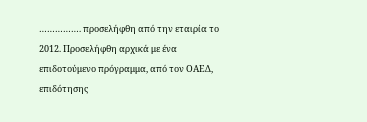……………. προσελήφθη από την εταιρία το 2012. Προσελήφθη αρχικά με ένα επιδοτούμενο πρόγραμμα, από τον ΟΑΕΔ, επιδότησης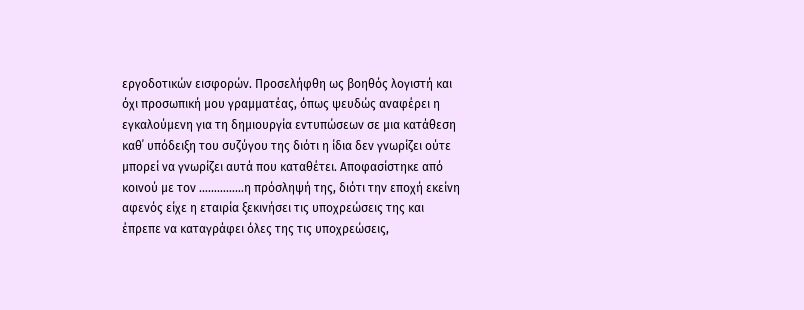εργοδοτικών εισφορών. Προσελήφθη ως βοηθός λογιστή και όχι προσωπική μου γραμματέας, όπως ψευδώς αναφέρει η εγκαλούμενη για τη δημιουργία εντυπώσεων σε μια κατάθεση καθ΄ υπόδειξη του συζύγου της διότι η ίδια δεν γνωρίζει ούτε μπορεί να γνωρίζει αυτά που καταθέτει. Αποφασίστηκε από κοινού με τον ……………η πρόσληψή της, διότι την εποχή εκείνη αφενός είχε η εταιρία ξεκινήσει τις υποχρεώσεις της και έπρεπε να καταγράφει όλες της τις υποχρεώσεις,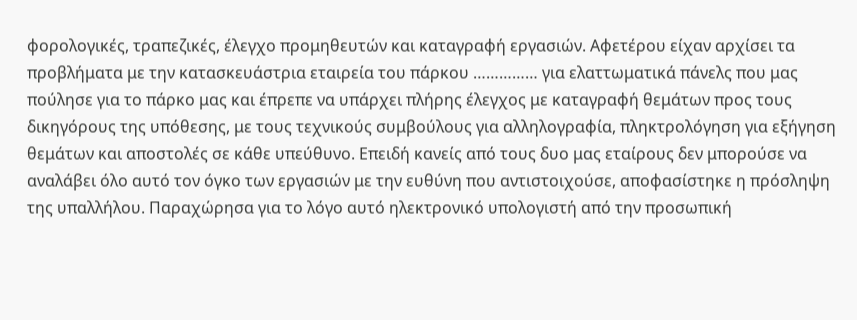φορολογικές, τραπεζικές, έλεγχο προμηθευτών και καταγραφή εργασιών. Αφετέρου είχαν αρχίσει τα προβλήματα με την κατασκευάστρια εταιρεία του πάρκου …………… για ελαττωματικά πάνελς που μας πούλησε για το πάρκο μας και έπρεπε να υπάρχει πλήρης έλεγχος με καταγραφή θεμάτων προς τους δικηγόρους της υπόθεσης, με τους τεχνικούς συμβούλους για αλληλογραφία, πληκτρολόγηση για εξήγηση θεμάτων και αποστολές σε κάθε υπεύθυνο. Επειδή κανείς από τους δυο μας εταίρους δεν μπορούσε να αναλάβει όλο αυτό τον όγκο των εργασιών με την ευθύνη που αντιστοιχούσε, αποφασίστηκε η πρόσληψη της υπαλλήλου. Παραχώρησα για το λόγο αυτό ηλεκτρονικό υπολογιστή από την προσωπική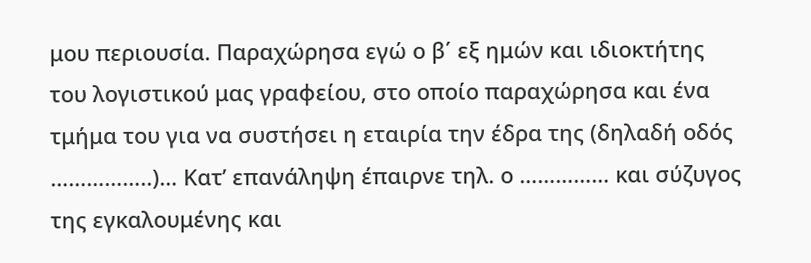μου περιουσία. Παραχώρησα εγώ ο β΄ εξ ημών και ιδιοκτήτης του λογιστικού μας γραφείου, στο οποίο παραχώρησα και ένα τμήμα του για να συστήσει η εταιρία την έδρα της (δηλαδή οδός ……………..)… Κατ’ επανάληψη έπαιρνε τηλ. ο …………… και σύζυγος της εγκαλουμένης και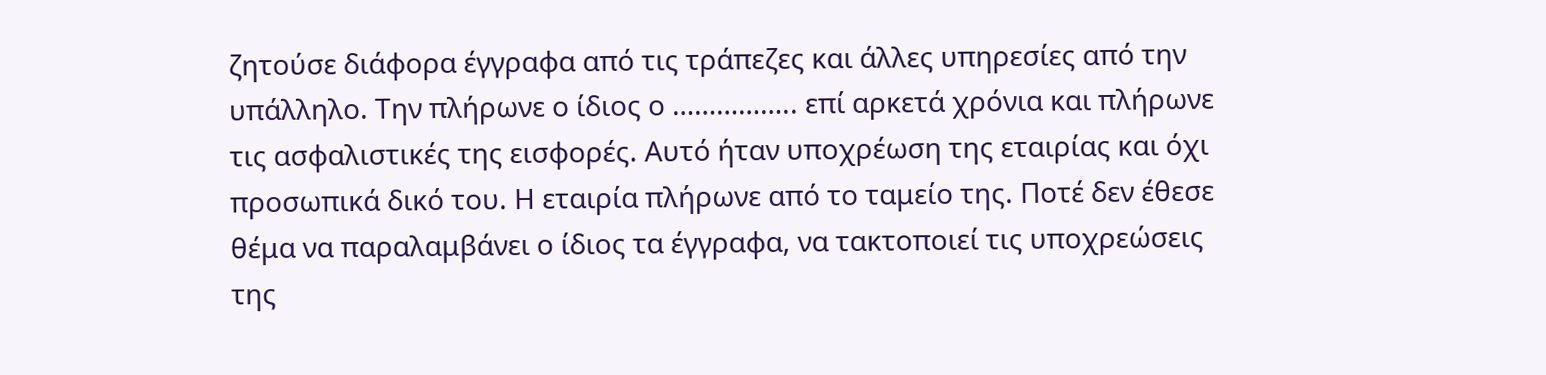ζητούσε διάφορα έγγραφα από τις τράπεζες και άλλες υπηρεσίες από την υπάλληλο. Την πλήρωνε ο ίδιος ο …………….. επί αρκετά χρόνια και πλήρωνε τις ασφαλιστικές της εισφορές. Αυτό ήταν υποχρέωση της εταιρίας και όχι προσωπικά δικό του. Η εταιρία πλήρωνε από το ταμείο της. Ποτέ δεν έθεσε θέμα να παραλαμβάνει ο ίδιος τα έγγραφα, να τακτοποιεί τις υποχρεώσεις της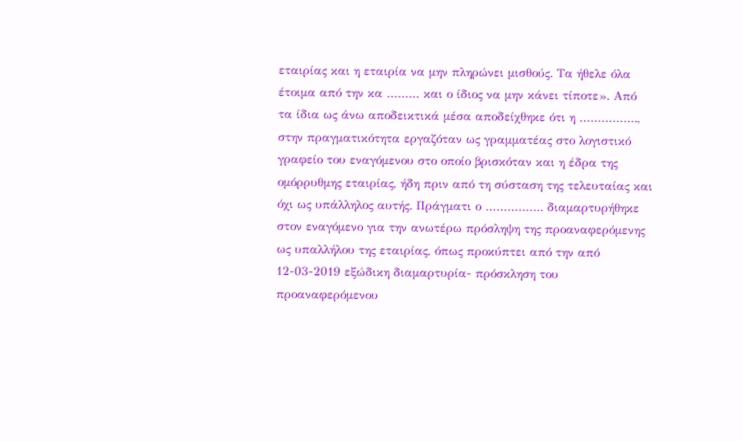εταιρίας και η εταιρία να μην πληρώνει μισθούς. Τα ήθελε όλα έτοιμα από την κα ……… και ο ίδιος να μην κάνει τίποτε». Από τα ίδια ως άνω αποδεικτικά μέσα αποδείχθηκε ότι η ……………., στην πραγματικότητα εργαζόταν ως γραμματέας στο λογιστικό γραφείο του εναγόμενου στο οποίο βρισκόταν και η έδρα της ομόρρυθμης εταιρίας, ήδη πριν από τη σύσταση της τελευταίας και όχι ως υπάλληλος αυτής. Πράγματι ο ……………. διαμαρτυρήθηκε στον εναγόμενο για την ανωτέρω πρόσληψη της προαναφερόμενης ως υπαλλήλου της εταιρίας, όπως προκύπτει από την από 12-03-2019 εξώδικη διαμαρτυρία- πρόσκληση του προαναφερόμενου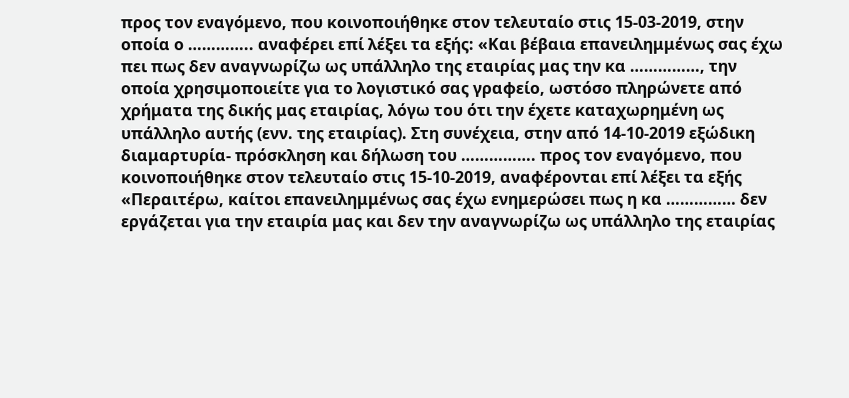προς τον εναγόμενο, που κοινοποιήθηκε στον τελευταίο στις 15-03-2019, στην οποία ο ………….. αναφέρει επί λέξει τα εξής: «Και βέβαια επανειλημμένως σας έχω πει πως δεν αναγνωρίζω ως υπάλληλο της εταιρίας μας την κα ……………, την οποία χρησιμοποιείτε για το λογιστικό σας γραφείο, ωστόσο πληρώνετε από χρήματα της δικής μας εταιρίας, λόγω του ότι την έχετε καταχωρημένη ως υπάλληλο αυτής (ενν. της εταιρίας). Στη συνέχεια, στην από 14-10-2019 εξώδικη διαμαρτυρία- πρόσκληση και δήλωση του ……………. προς τον εναγόμενο, που κοινοποιήθηκε στον τελευταίο στις 15-10-2019, αναφέρονται επί λέξει τα εξής «Περαιτέρω, καίτοι επανειλημμένως σας έχω ενημερώσει πως η κα …………… δεν εργάζεται για την εταιρία μας και δεν την αναγνωρίζω ως υπάλληλο της εταιρίας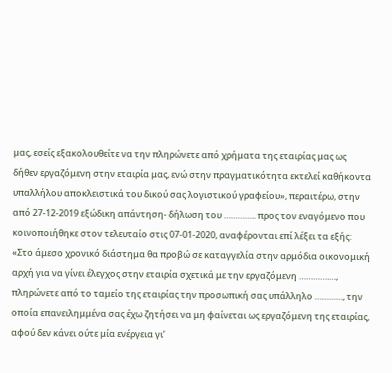μας, εσείς εξακολουθείτε να την πληρώνετε από χρήματα της εταιρίας μας ως δήθεν εργαζόμενη στην εταιρία μας, ενώ στην πραγματικότητα εκτελεί καθήκοντα υπαλλήλου αποκλειστικά του δικού σας λογιστικού γραφείου», περαιτέρω, στην από 27-12-2019 εξώδικη απάντηση- δήλωση του ………….. προς τον εναγόμενο που κοινοποιήθηκε στον τελευταίο στις 07-01-2020, αναφέρονται επί λέξει τα εξής: «Στο άμεσο χρονικό διάστημα θα προβώ σε καταγγελία στην αρμόδια οικονομική αρχή για να γίνει έλεγχος στην εταιρία σχετικά με την εργαζόμενη ………….…, πληρώνετε από το ταμείο της εταιρίας την προσωπική σας υπάλληλο …………, την οποία επανειλημμένα σας έχω ζητήσει να μη φαίνεται ως εργαζόμενη της εταιρίας, αφού δεν κάνει ούτε μία ενέργεια γι’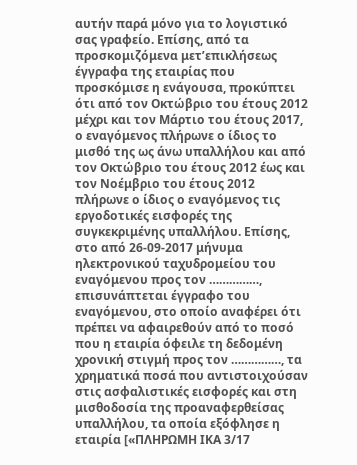αυτήν παρά μόνο για το λογιστικό σας γραφείο. Επίσης, από τα προσκομιζόμενα μετ’επικλήσεως έγγραφα της εταιρίας που προσκόμισε η ενάγουσα, προκύπτει ότι από τον Οκτώβριο του έτους 2012 μέχρι και τον Μάρτιο του έτους 2017, ο εναγόμενος πλήρωνε ο ίδιος το μισθό της ως άνω υπαλλήλου και από τον Οκτώβριο του έτους 2012 έως και τον Νοέμβριο του έτους 2012 πλήρωνε ο ίδιος ο εναγόμενος τις εργοδοτικές εισφορές της συγκεκριμένης υπαλλήλου. Επίσης, στο από 26-09-2017 μήνυμα ηλεκτρονικού ταχυδρομείου του εναγόμενου προς τον ……………, επισυνάπτεται έγγραφο του εναγόμενου, στο οποίο αναφέρει ότι πρέπει να αφαιρεθούν από το ποσό που η εταιρία όφειλε τη δεδομένη χρονική στιγμή προς τον ……………, τα χρηματικά ποσά που αντιστοιχούσαν στις ασφαλιστικές εισφορές και στη μισθοδοσία της προαναφερθείσας υπαλλήλου, τα οποία εξόφλησε η εταιρία [«ΠΛΗΡΩΜΗ ΙΚΑ 3/17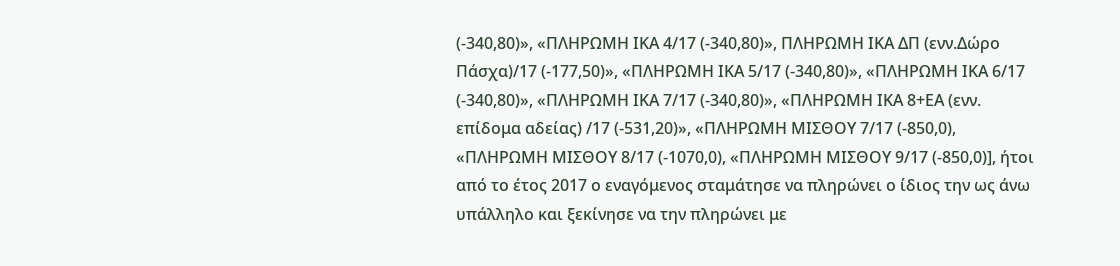(-340,80)», «ΠΛΗΡΩΜΗ ΙΚΑ 4/17 (-340,80)», ΠΛΗΡΩΜΗ ΙΚΑ ΔΠ (ενν.Δώρο Πάσχα)/17 (-177,50)», «ΠΛΗΡΩΜΗ ΙΚΑ 5/17 (-340,80)», «ΠΛΗΡΩΜΗ ΙΚΑ 6/17 (-340,80)», «ΠΛΗΡΩΜΗ ΙΚΑ 7/17 (-340,80)», «ΠΛΗΡΩΜΗ ΙΚΑ 8+ΕΑ (ενν. επίδομα αδείας) /17 (-531,20)», «ΠΛΗΡΩΜΗ ΜΙΣΘΟΥ 7/17 (-850,0), «ΠΛΗΡΩΜΗ ΜΙΣΘΟΥ 8/17 (-1070,0), «ΠΛΗΡΩΜΗ ΜΙΣΘΟΥ 9/17 (-850,0)], ήτοι από το έτος 2017 ο εναγόμενος σταμάτησε να πληρώνει ο ίδιος την ως άνω υπάλληλο και ξεκίνησε να την πληρώνει με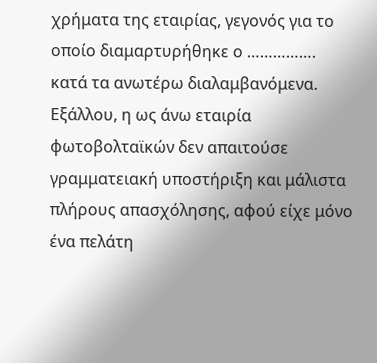χρήματα της εταιρίας, γεγονός για το οποίο διαμαρτυρήθηκε ο ……………. κατά τα ανωτέρω διαλαμβανόμενα. Εξάλλου, η ως άνω εταιρία φωτοβολταϊκών δεν απαιτούσε γραμματειακή υποστήριξη και μάλιστα πλήρους απασχόλησης, αφού είχε μόνο ένα πελάτη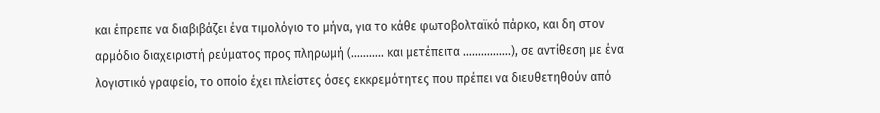και έπρεπε να διαβιβάζει ένα τιμολόγιο το μήνα, για το κάθε φωτοβολταϊκό πάρκο, και δη στον αρμόδιο διαχειριστή ρεύματος προς πληρωμή (……….. και μετέπειτα …………….), σε αντίθεση με ένα λογιστικό γραφείο, το οποίο έχει πλείστες όσες εκκρεμότητες που πρέπει να διευθετηθούν από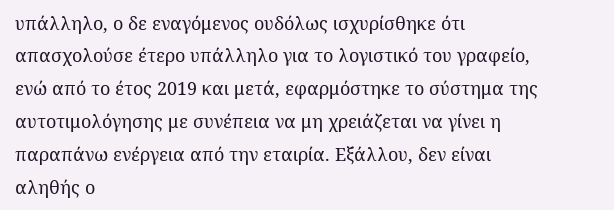υπάλληλο, ο δε εναγόμενος ουδόλως ισχυρίσθηκε ότι απασχολούσε έτερο υπάλληλο για το λογιστικό του γραφείο, ενώ από το έτος 2019 και μετά, εφαρμόστηκε το σύστημα της αυτοτιμολόγησης με συνέπεια να μη χρειάζεται να γίνει η παραπάνω ενέργεια από την εταιρία. Εξάλλου, δεν είναι αληθής ο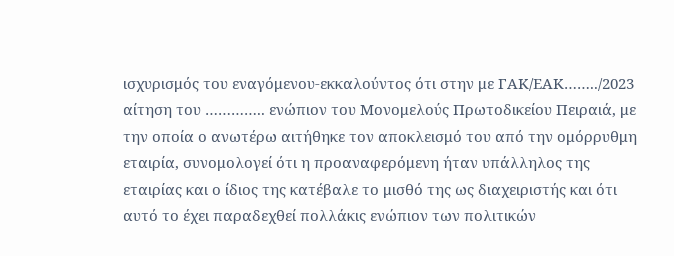ισχυρισμός του εναγόμενου-εκκαλούντος ότι στην με ΓΑΚ/ΕΑΚ……../2023 αίτηση του ………….. ενώπιον του Μονομελούς Πρωτοδικείου Πειραιά, με την οποία ο ανωτέρω αιτήθηκε τον αποκλεισμό του από την ομόρρυθμη εταιρία, συνομολογεί ότι η προαναφερόμενη ήταν υπάλληλος της εταιρίας και ο ίδιος της κατέβαλε το μισθό της ως διαχειριστής και ότι αυτό το έχει παραδεχθεί πολλάκις ενώπιον των πολιτικών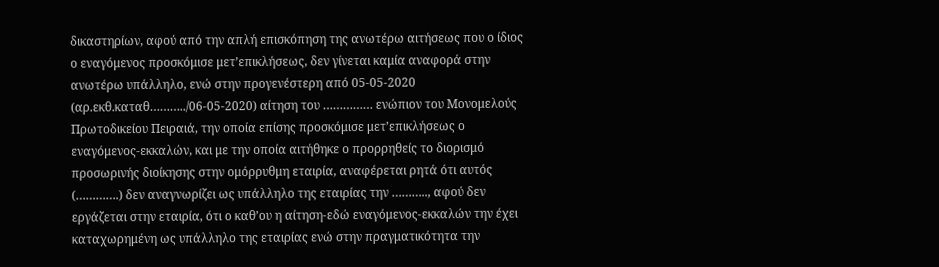δικαστηρίων, αφού από την απλή επισκόπηση της ανωτέρω αιτήσεως που ο ίδιος ο εναγόμενος προσκόμισε μετ’επικλήσεως, δεν γίνεται καμία αναφορά στην ανωτέρω υπάλληλο, ενώ στην προγενέστερη από 05-05-2020 (αρ.εκθ.καταθ………../06-05-2020) αίτηση του …………… ενώπιον του Μονομελούς Πρωτοδικείου Πειραιά, την οποία επίσης προσκόμισε μετ’επικλήσεως ο εναγόμενος-εκκαλών, και με την οποία αιτήθηκε ο προρρηθείς το διορισμό προσωρινής διοίκησης στην ομόρρυθμη εταιρία, αναφέρεται ρητά ότι αυτός (………….) δεν αναγνωρίζει ως υπάλληλο της εταιρίας την ……….., αφού δεν εργάζεται στην εταιρία, ότι ο καθ’ου η αίτηση-εδώ εναγόμενος-εκκαλών την έχει καταχωρημένη ως υπάλληλο της εταιρίας ενώ στην πραγματικότητα την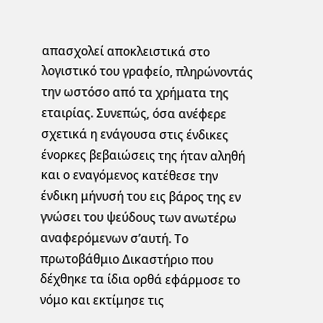απασχολεί αποκλειστικά στο λογιστικό του γραφείο, πληρώνοντάς την ωστόσο από τα χρήματα της εταιρίας. Συνεπώς, όσα ανέφερε σχετικά η ενάγουσα στις ένδικες ένορκες βεβαιώσεις της ήταν αληθή και ο εναγόμενος κατέθεσε την ένδικη μήνυσή του εις βάρος της εν γνώσει του ψεύδους των ανωτέρω αναφερόμενων σ’αυτή. Το πρωτοβάθμιο Δικαστήριο που δέχθηκε τα ίδια ορθά εφάρμοσε το νόμο και εκτίμησε τις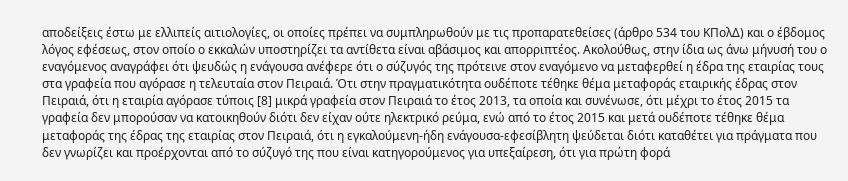αποδείξεις έστω με ελλιπείς αιτιολογίες, οι οποίες πρέπει να συμπληρωθούν με τις προπαρατεθείσες (άρθρο 534 του ΚΠολΔ) και ο έβδομος λόγος εφέσεως, στον οποίο ο εκκαλών υποστηρίζει τα αντίθετα είναι αβάσιμος και απορριπτέος. Ακολούθως, στην ίδια ως άνω μήνυσή του ο εναγόμενος αναγράφει ότι ψευδώς η ενάγουσα ανέφερε ότι ο σύζυγός της πρότεινε στον εναγόμενο να μεταφερθεί η έδρα της εταιρίας τους στα γραφεία που αγόρασε η τελευταία στον Πειραιά. Ότι στην πραγματικότητα ουδέποτε τέθηκε θέμα μεταφοράς εταιρικής έδρας στον Πειραιά, ότι η εταιρία αγόρασε τύποις [8] μικρά γραφεία στον Πειραιά το έτος 2013, τα οποία και συνένωσε, ότι μέχρι το έτος 2015 τα γραφεία δεν μπορούσαν να κατοικηθούν διότι δεν είχαν ούτε ηλεκτρικό ρεύμα, ενώ από το έτος 2015 και μετά ουδέποτε τέθηκε θέμα μεταφοράς της έδρας της εταιρίας στον Πειραιά, ότι η εγκαλούμενη-ήδη ενάγουσα-εφεσίβλητη ψεύδεται διότι καταθέτει για πράγματα που δεν γνωρίζει και προέρχονται από το σύζυγό της που είναι κατηγορούμενος για υπεξαίρεση, ότι για πρώτη φορά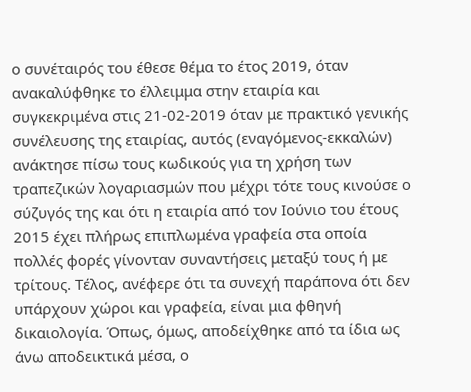ο συνέταιρός του έθεσε θέμα το έτος 2019, όταν ανακαλύφθηκε το έλλειμμα στην εταιρία και συγκεκριμένα στις 21-02-2019 όταν με πρακτικό γενικής συνέλευσης της εταιρίας, αυτός (εναγόμενος-εκκαλών) ανάκτησε πίσω τους κωδικούς για τη χρήση των τραπεζικών λογαριασμών που μέχρι τότε τους κινούσε ο σύζυγός της και ότι η εταιρία από τον Ιούνιο του έτους 2015 έχει πλήρως επιπλωμένα γραφεία στα οποία πολλές φορές γίνονταν συναντήσεις μεταξύ τους ή με τρίτους. Τέλος, ανέφερε ότι τα συνεχή παράπονα ότι δεν υπάρχουν χώροι και γραφεία, είναι μια φθηνή δικαιολογία. Όπως, όμως, αποδείχθηκε από τα ίδια ως άνω αποδεικτικά μέσα, ο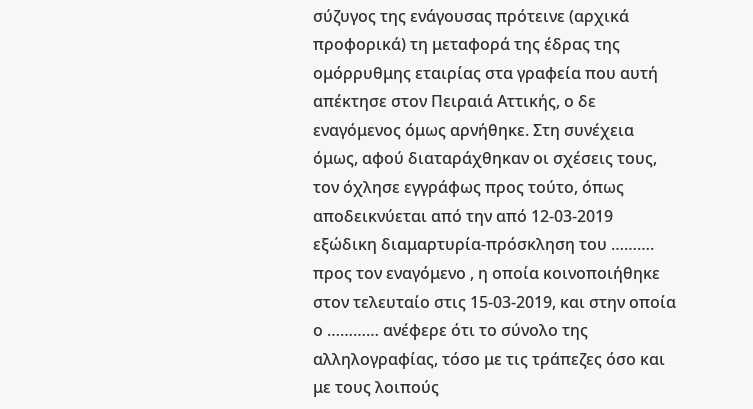σύζυγος της ενάγουσας πρότεινε (αρχικά προφορικά) τη μεταφορά της έδρας της ομόρρυθμης εταιρίας στα γραφεία που αυτή απέκτησε στον Πειραιά Αττικής, ο δε εναγόμενος όμως αρνήθηκε. Στη συνέχεια όμως, αφού διαταράχθηκαν οι σχέσεις τους, τον όχλησε εγγράφως προς τούτο, όπως αποδεικνύεται από την από 12-03-2019 εξώδικη διαμαρτυρία-πρόσκληση του ………. προς τον εναγόμενο , η οποία κοινοποιήθηκε στον τελευταίο στις 15-03-2019, και στην οποία ο ………… ανέφερε ότι το σύνολο της αλληλογραφίας, τόσο με τις τράπεζες όσο και με τους λοιπούς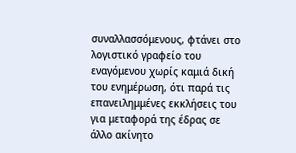συναλλασσόμενους, φτάνει στο λογιστικό γραφείο του εναγόμενου χωρίς καμιά δική του ενημέρωση, ότι παρά τις επανειλημμένες εκκλήσεις του για μεταφορά της έδρας σε άλλο ακίνητο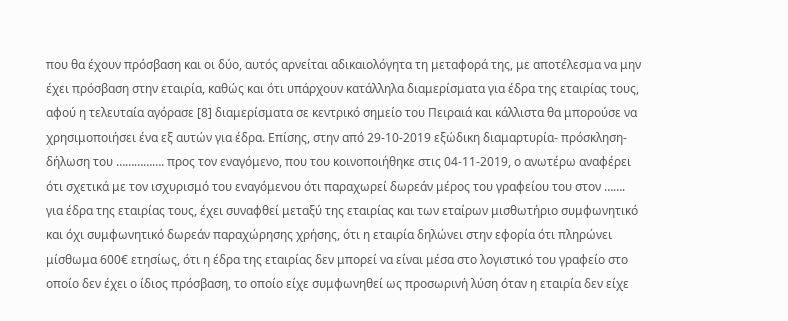που θα έχουν πρόσβαση και οι δύο, αυτός αρνείται αδικαιολόγητα τη μεταφορά της, με αποτέλεσμα να μην έχει πρόσβαση στην εταιρία, καθώς και ότι υπάρχουν κατάλληλα διαμερίσματα για έδρα της εταιρίας τους, αφού η τελευταία αγόρασε [8] διαμερίσματα σε κεντρικό σημείο του Πειραιά και κάλλιστα θα μπορούσε να χρησιμοποιήσει ένα εξ αυτών για έδρα. Επίσης, στην από 29-10-2019 εξώδικη διαμαρτυρία- πρόσκληση- δήλωση του ……………. προς τον εναγόμενο, που του κοινοποιήθηκε στις 04-11-2019, ο ανωτέρω αναφέρει ότι σχετικά με τον ισχυρισμό του εναγόμενου ότι παραχωρεί δωρεάν μέρος του γραφείου του στον ……. για έδρα της εταιρίας τους, έχει συναφθεί μεταξύ της εταιρίας και των εταίρων μισθωτήριο συμφωνητικό και όχι συμφωνητικό δωρεάν παραχώρησης χρήσης, ότι η εταιρία δηλώνει στην εφορία ότι πληρώνει μίσθωμα 600€ ετησίως, ότι η έδρα της εταιρίας δεν μπορεί να είναι μέσα στο λογιστικό του γραφείο στο οποίο δεν έχει ο ίδιος πρόσβαση, το οποίο είχε συμφωνηθεί ως προσωρινή λύση όταν η εταιρία δεν είχε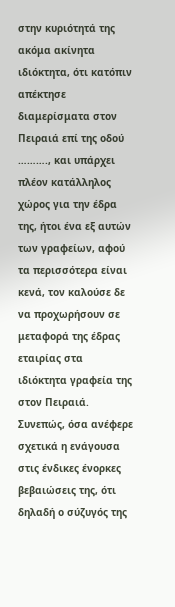στην κυριότητά της ακόμα ακίνητα ιδιόκτητα, ότι κατόπιν απέκτησε διαμερίσματα στον Πειραιά επί της οδού ………., και υπάρχει πλέον κατάλληλος χώρος για την έδρα της, ήτοι ένα εξ αυτών των γραφείων, αφού τα περισσότερα είναι κενά, τον καλούσε δε να προχωρήσουν σε μεταφορά της έδρας εταιρίας στα ιδιόκτητα γραφεία της στον Πειραιά. Συνεπώς, όσα ανέφερε σχετικά η ενάγουσα στις ένδικες ένορκες βεβαιώσεις της, ότι δηλαδή ο σύζυγός της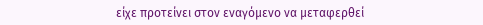είχε προτείνει στον εναγόμενο να μεταφερθεί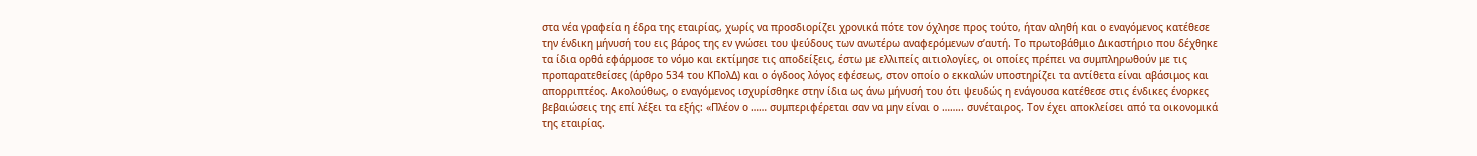στα νέα γραφεία η έδρα της εταιρίας, χωρίς να προσδιορίζει χρονικά πότε τον όχλησε προς τούτο, ήταν αληθή και ο εναγόμενος κατέθεσε την ένδικη μήνυσή του εις βάρος της εν γνώσει του ψεύδους των ανωτέρω αναφερόμενων σ’αυτή. Το πρωτοβάθμιο Δικαστήριο που δέχθηκε τα ίδια ορθά εφάρμοσε το νόμο και εκτίμησε τις αποδείξεις, έστω με ελλιπείς αιτιολογίες, οι οποίες πρέπει να συμπληρωθούν με τις προπαρατεθείσες (άρθρο 534 του ΚΠολΔ) και ο όγδοος λόγος εφέσεως, στον οποίο ο εκκαλών υποστηρίζει τα αντίθετα είναι αβάσιμος και απορριπτέος. Ακολούθως, ο εναγόμενος ισχυρίσθηκε στην ίδια ως άνω μήνυσή του ότι ψευδώς η ενάγουσα κατέθεσε στις ένδικες ένορκες βεβαιώσεις της επί λέξει τα εξής: «Πλέον ο …… συμπεριφέρεται σαν να μην είναι ο …….. συνέταιρος. Τον έχει αποκλείσει από τα οικονομικά της εταιρίας.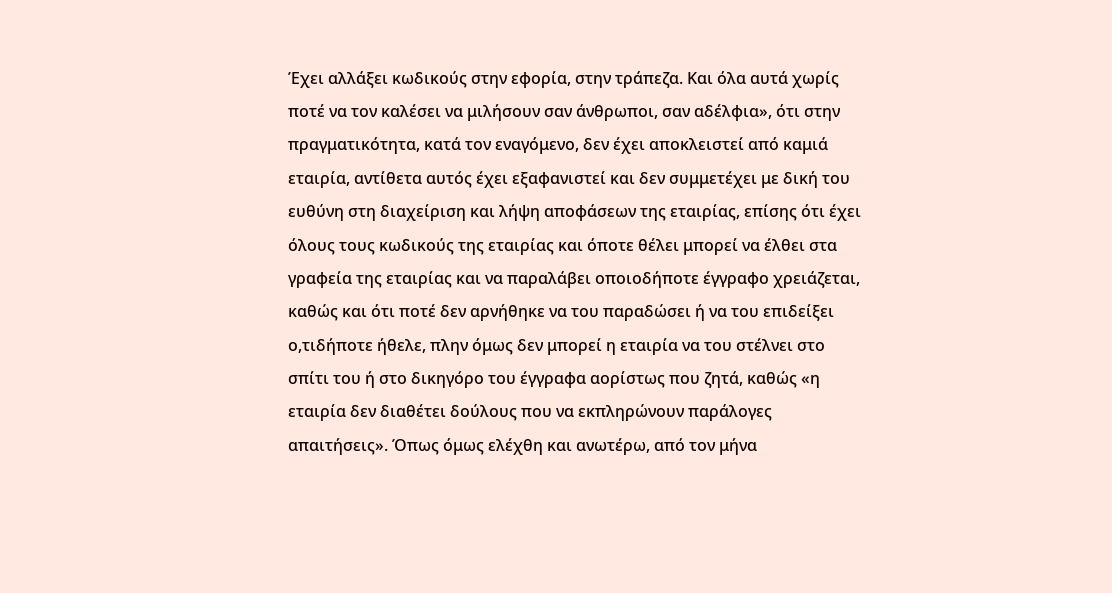Έχει αλλάξει κωδικούς στην εφορία, στην τράπεζα. Και όλα αυτά χωρίς ποτέ να τον καλέσει να μιλήσουν σαν άνθρωποι, σαν αδέλφια», ότι στην πραγματικότητα, κατά τον εναγόμενο, δεν έχει αποκλειστεί από καμιά εταιρία, αντίθετα αυτός έχει εξαφανιστεί και δεν συμμετέχει με δική του ευθύνη στη διαχείριση και λήψη αποφάσεων της εταιρίας, επίσης ότι έχει όλους τους κωδικούς της εταιρίας και όποτε θέλει μπορεί να έλθει στα γραφεία της εταιρίας και να παραλάβει οποιοδήποτε έγγραφο χρειάζεται, καθώς και ότι ποτέ δεν αρνήθηκε να του παραδώσει ή να του επιδείξει ο,τιδήποτε ήθελε, πλην όμως δεν μπορεί η εταιρία να του στέλνει στο σπίτι του ή στο δικηγόρο του έγγραφα αορίστως που ζητά, καθώς «η εταιρία δεν διαθέτει δούλους που να εκπληρώνουν παράλογες απαιτήσεις». Όπως όμως ελέχθη και ανωτέρω, από τον μήνα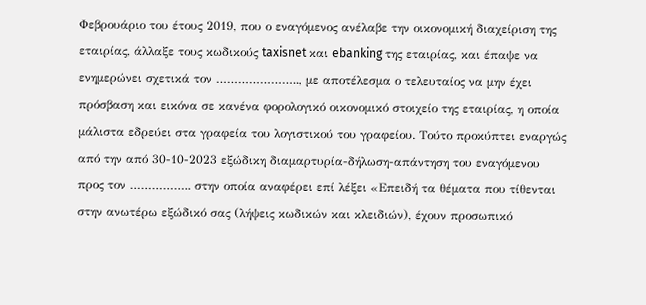Φεβρουάριο του έτους 2019, που ο εναγόμενος ανέλαβε την οικονομική διαχείριση της εταιρίας, άλλαξε τους κωδικούς taxisnet και ebanking της εταιρίας, και έπαψε να ενημερώνει σχετικά τον ………………….., με αποτέλεσμα ο τελευταίος να μην έχει πρόσβαση και εικόνα σε κανένα φορολογικό οικονομικό στοιχείο της εταιρίας, η οποία μάλιστα εδρεύει στα γραφεία του λογιστικού του γραφείου. Τούτο προκύπτει εναργώς από την από 30-10-2023 εξώδικη διαμαρτυρία-δήλωση-απάντηση του εναγόμενου προς τον …………….. στην οποία αναφέρει επί λέξει «Επειδή τα θέματα που τίθενται στην ανωτέρω εξώδικό σας (λήψεις κωδικών και κλειδιών), έχουν προσωπικό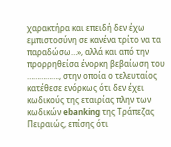χαρακτήρα και επειδή δεν έχω εμπιστοσύνη σε κανένα τρίτο να τα παραδώσω…», αλλά και από την προρρηθείσα ένορκη βεβαίωση του ……………., στην οποία ο τελευταίος κατέθεσε ενόρκως ότι δεν έχει κωδικούς της εταιρίας πλην των κωδικών ebanking της Τράπεζας Πειραιώς, επίσης ότι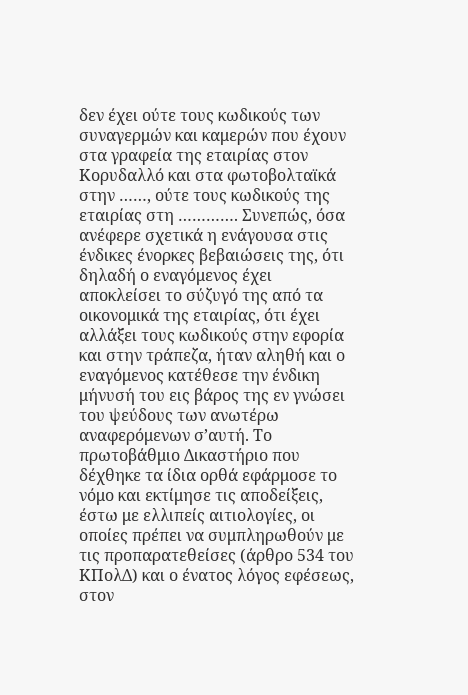δεν έχει ούτε τους κωδικούς των συναγερμών και καμερών που έχουν στα γραφεία της εταιρίας στον Κορυδαλλό και στα φωτοβολταϊκά στην ……, ούτε τους κωδικούς της εταιρίας στη …………. Συνεπώς, όσα ανέφερε σχετικά η ενάγουσα στις ένδικες ένορκες βεβαιώσεις της, ότι δηλαδή ο εναγόμενος έχει αποκλείσει το σύζυγό της από τα οικονομικά της εταιρίας, ότι έχει αλλάξει τους κωδικούς στην εφορία και στην τράπεζα, ήταν αληθή και ο εναγόμενος κατέθεσε την ένδικη μήνυσή του εις βάρος της εν γνώσει του ψεύδους των ανωτέρω αναφερόμενων σ’αυτή. Το πρωτοβάθμιο Δικαστήριο που δέχθηκε τα ίδια ορθά εφάρμοσε το νόμο και εκτίμησε τις αποδείξεις, έστω με ελλιπείς αιτιολογίες, οι οποίες πρέπει να συμπληρωθούν με τις προπαρατεθείσες (άρθρο 534 του ΚΠολΔ) και ο ένατος λόγος εφέσεως, στον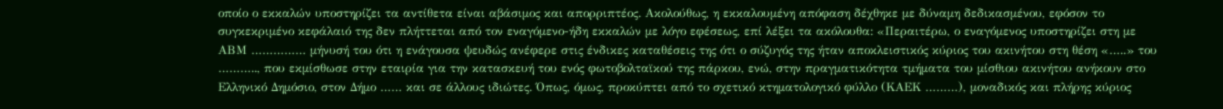οποίο ο εκκαλών υποστηρίζει τα αντίθετα είναι αβάσιμος και απορριπτέος. Ακολούθως, η εκκαλουμένη απόφαση δέχθηκε με δύναμη δεδικασμένου, εφόσον το συγκεκριμένο κεφάλαιό της δεν πλήττεται από τον εναγόμενο-ήδη εκκαλών με λόγο εφέσεως, επί λέξει τα ακόλουθα: «Περαιτέρω, ο εναγόμενος υποστηρίζει στη με ΑΒΜ …………… μήνυσή του ότι η ενάγουσα ψευδώς ανέφερε στις ένδικες καταθέσεις της ότι ο σύζυγός της ήταν αποκλειστικός κύριος του ακινήτου στη θέση «…..» του ……….., που εκμίσθωσε στην εταιρία για την κατασκευή του ενός φωτοβολταϊκού της πάρκου, ενώ, στην πραγματικότητα τμήματα του μίσθιου ακινήτου ανήκουν στο Ελληνικό Δημόσιο, στον Δήμο …… και σε άλλους ιδιώτες. Όπως, όμως, προκύπτει από το σχετικό κτηματολογικό φύλλο (ΚΑΕΚ ………), μοναδικός και πλήρης κύριος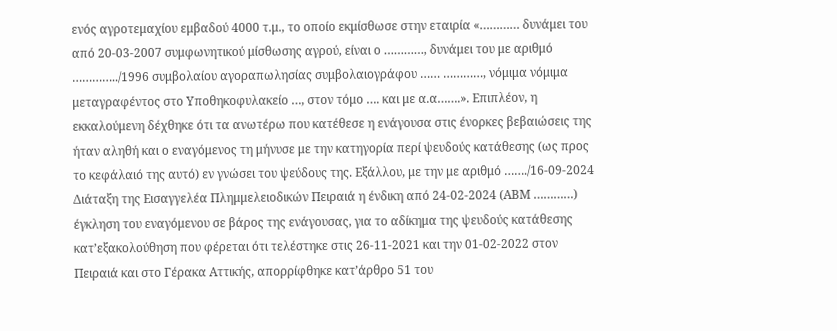ενός αγροτεμαχίου εμβαδού 4000 τ.μ., το οποίο εκμίσθωσε στην εταιρία «………… δυνάμει του από 20-03-2007 συμφωνητικού μίσθωσης αγρού, είναι ο …………, δυνάμει του με αριθμό …………../1996 συμβολαίου αγοραπωλησίας συμβολαιογράφου …… …………, νόμιμα νόμιμα μεταγραφέντος στο Υποθηκοφυλακείο …, στον τόμο …. και με α.α…….». Επιπλέον, η εκκαλούμενη δέχθηκε ότι τα ανωτέρω που κατέθεσε η ενάγουσα στις ένορκες βεβαιώσεις της ήταν αληθή και ο εναγόμενος τη μήνυσε με την κατηγορία περί ψευδούς κατάθεσης (ως προς το κεφάλαιό της αυτό) εν γνώσει του ψεύδους της. Εξάλλου, με την με αριθμό ……./16-09-2024 Διάταξη της Εισαγγελέα Πλημμελειοδικών Πειραιά η ένδικη από 24-02-2024 (ΑΒΜ …………) έγκληση του εναγόμενου σε βάρος της ενάγουσας, για το αδίκημα της ψευδούς κατάθεσης κατ’εξακολούθηση που φέρεται ότι τελέστηκε στις 26-11-2021 και την 01-02-2022 στον Πειραιά και στο Γέρακα Αττικής, απορρίφθηκε κατ’άρθρο 51 του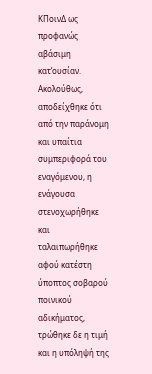ΚΠοινΔ ως προφανώς αβάσιμη κατ’ουσίαν. Ακολούθως, αποδείχθηκε ότι από την παράνομη και υπαίτια συμπεριφορά του εναγόμενου, η ενάγουσα στενοχωρήθηκε και ταλαιπωρήθηκε αφού κατέστη ύποπτος σοβαρού ποινικού αδικήματος, τρώθηκε δε η τιμή και η υπόληψή της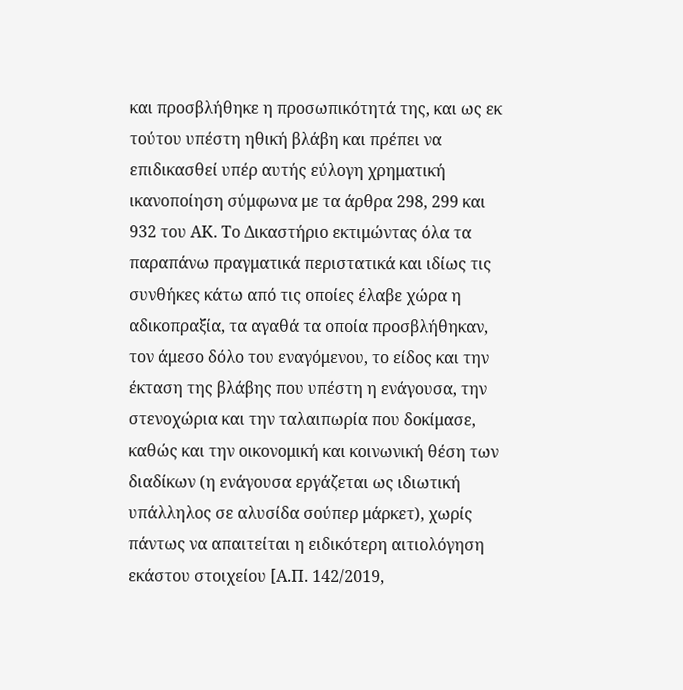και προσβλήθηκε η προσωπικότητά της, και ως εκ τούτου υπέστη ηθική βλάβη και πρέπει να επιδικασθεί υπέρ αυτής εύλογη χρηματική ικανοποίηση σύμφωνα με τα άρθρα 298, 299 και 932 του ΑΚ. Το Δικαστήριο εκτιμώντας όλα τα παραπάνω πραγματικά περιστατικά και ιδίως τις συνθήκες κάτω από τις οποίες έλαβε χώρα η αδικοπραξία, τα αγαθά τα οποία προσβλήθηκαν, τον άμεσο δόλο του εναγόμενου, το είδος και την έκταση της βλάβης που υπέστη η ενάγουσα, την στενοχώρια και την ταλαιπωρία που δοκίμασε, καθώς και την οικονομική και κοινωνική θέση των διαδίκων (η ενάγουσα εργάζεται ως ιδιωτική υπάλληλος σε αλυσίδα σούπερ μάρκετ), χωρίς πάντως να απαιτείται η ειδικότερη αιτιολόγηση εκάστου στοιχείου [Α.Π. 142/2019,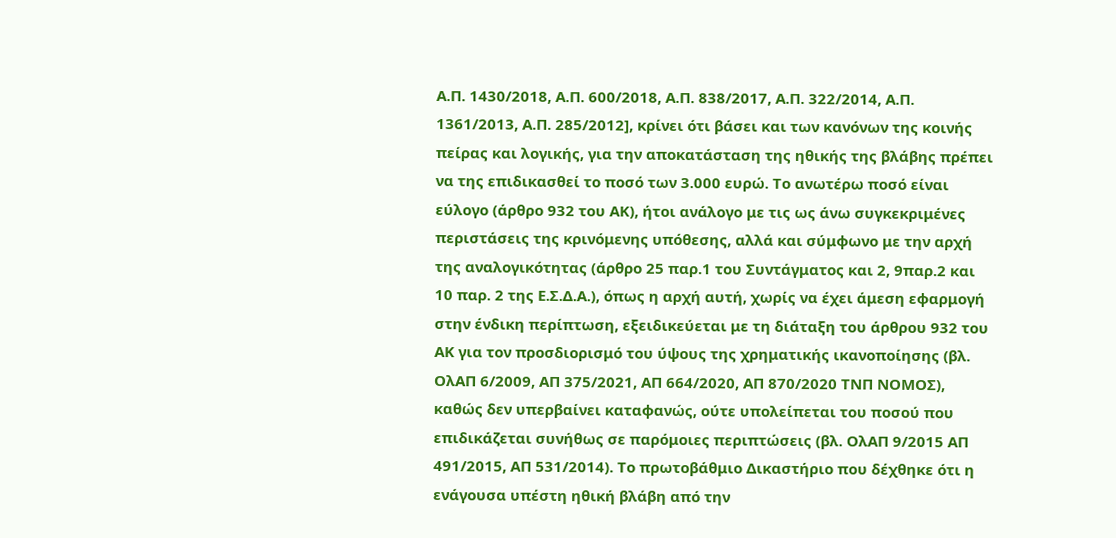Α.Π. 1430/2018, Α.Π. 600/2018, Α.Π. 838/2017, Α.Π. 322/2014, Α.Π. 1361/2013, Α.Π. 285/2012], κρίνει ότι βάσει και των κανόνων της κοινής πείρας και λογικής, για την αποκατάσταση της ηθικής της βλάβης πρέπει να της επιδικασθεί το ποσό των 3.000 ευρώ. Το ανωτέρω ποσό είναι εύλογο (άρθρο 932 του ΑΚ), ήτοι ανάλογο με τις ως άνω συγκεκριμένες περιστάσεις της κρινόμενης υπόθεσης, αλλά και σύμφωνο με την αρχή της αναλογικότητας (άρθρο 25 παρ.1 του Συντάγματος και 2, 9παρ.2 και 10 παρ. 2 της Ε.Σ.Δ.Α.), όπως η αρχή αυτή, χωρίς να έχει άμεση εφαρμογή στην ένδικη περίπτωση, εξειδικεύεται με τη διάταξη του άρθρου 932 του ΑΚ για τον προσδιορισμό του ύψους της χρηματικής ικανοποίησης (βλ. ΟλΑΠ 6/2009, ΑΠ 375/2021, ΑΠ 664/2020, ΑΠ 870/2020 ΤΝΠ ΝΟΜΟΣ), καθώς δεν υπερβαίνει καταφανώς, ούτε υπολείπεται του ποσού που επιδικάζεται συνήθως σε παρόμοιες περιπτώσεις (βλ. ΟλΑΠ 9/2015 ΑΠ 491/2015, ΑΠ 531/2014). Το πρωτοβάθμιο Δικαστήριο που δέχθηκε ότι η ενάγουσα υπέστη ηθική βλάβη από την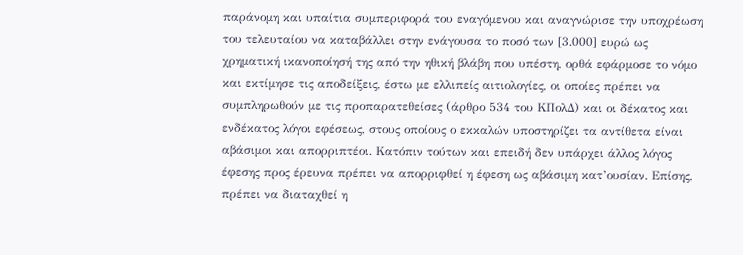παράνομη και υπαίτια συμπεριφορά του εναγόμενου και αναγνώρισε την υποχρέωση του τελευταίου να καταβάλλει στην ενάγουσα το ποσό των [3.000] ευρώ ως χρηματική ικανοποίησή της από την ηθική βλάβη που υπέστη, ορθά εφάρμοσε το νόμο και εκτίμησε τις αποδείξεις, έστω με ελλιπείς αιτιολογίες, οι οποίες πρέπει να συμπληρωθούν με τις προπαρατεθείσες (άρθρο 534 του ΚΠολΔ) και οι δέκατος και ενδέκατος λόγοι εφέσεως, στους οποίους ο εκκαλών υποστηρίζει τα αντίθετα είναι αβάσιμοι και απορριπτέοι. Κατόπιν τούτων και επειδή δεν υπάρχει άλλος λόγος έφεσης προς έρευνα πρέπει να απορριφθεί η έφεση ως αβάσιμη κατ’ουσίαν. Επίσης, πρέπει να διαταχθεί η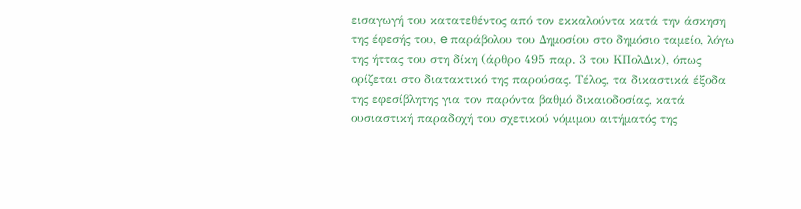εισαγωγή του κατατεθέντος από τον εκκαλούντα κατά την άσκηση της έφεσής του, e παράβολου του Δημοσίου στο δημόσιο ταμείο, λόγω της ήττας του στη δίκη (άρθρο 495 παρ. 3 του ΚΠολΔικ), όπως ορίζεται στο διατακτικό της παρούσας. Τέλος, τα δικαστικά έξοδα της εφεσίβλητης για τον παρόντα βαθμό δικαιοδοσίας, κατά ουσιαστική παραδοχή του σχετικού νόμιμου αιτήματός της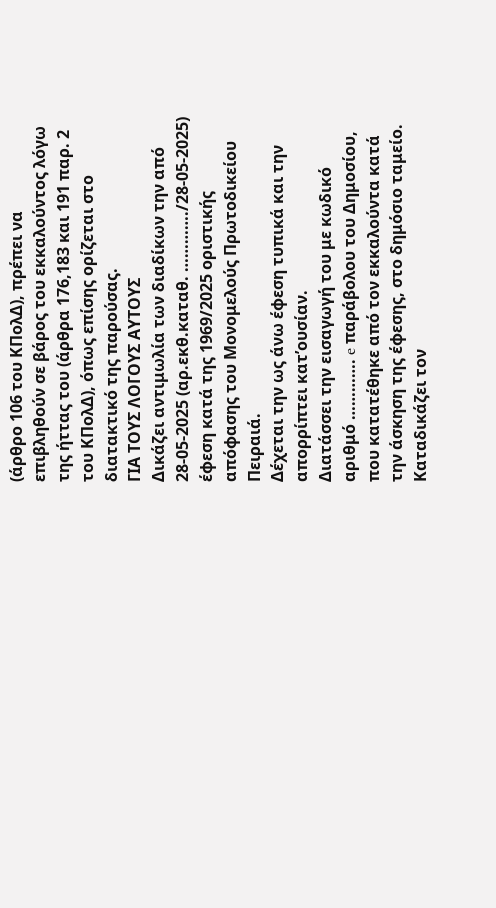(άρθρο 106 του ΚΠολΔ), πρέπει να επιβληθούν σε βάρος του εκκαλούντος λόγω της ήττας του (άρθρα 176,183 και 191 παρ. 2 του ΚΠολΔ), όπως επίσης ορίζεται στο διατακτικό της παρούσας.
ΓΙΑ ΤΟΥΣ ΛΟΓΟΥΣ ΑΥΤΟΥΣ
Δικάζει αντιμωλία των διαδίκων την από 28-05-2025 (αρ.εκθ.καταθ. …………./28-05-2025) έφεση κατά της 1969/2025 οριστικής απόφασης του Μονομελούς Πρωτοδικείου Πειραιά.
Δέχεται την ως άνω έφεση τυπικά και την απορρίπτει κατ’ουσίαν.
Διατάσσει την εισαγωγή του με κωδικό αριθμό …………. e παράβολου του Δημοσίου, που κατατέθηκε από τον εκκαλούντα κατά την άσκηση της έφεσης, στο δημόσιο ταμείο.
Καταδικάζει τον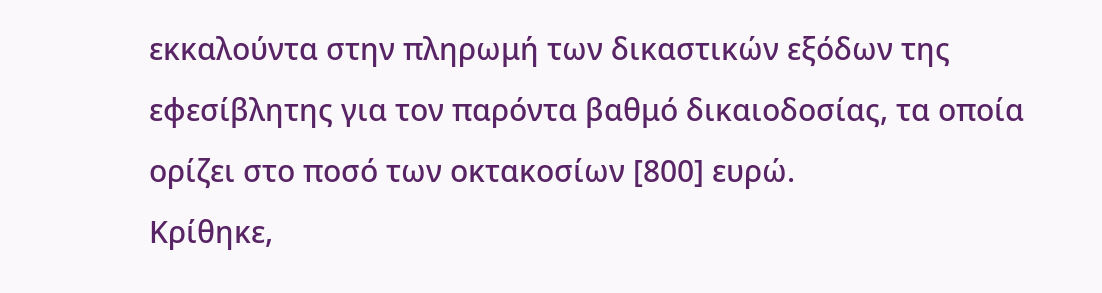εκκαλούντα στην πληρωμή των δικαστικών εξόδων της εφεσίβλητης για τον παρόντα βαθμό δικαιοδοσίας, τα οποία ορίζει στο ποσό των οκτακοσίων [800] ευρώ.
Κρίθηκε,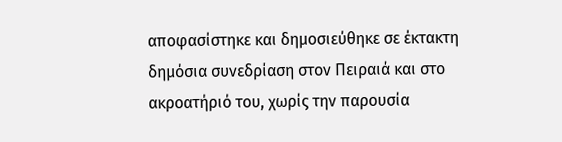αποφασίστηκε και δημοσιεύθηκε σε έκτακτη δημόσια συνεδρίαση στον Πειραιά και στο ακροατήριό του, χωρίς την παρουσία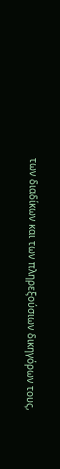των διαδίκων και των πληρεξούσιων δικηγόρων τους,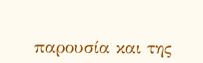παρουσία και της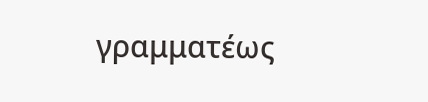γραμματέως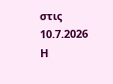στις 10.7.2026
Η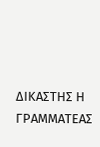ΔΙΚΑΣΤΗΣ Η ΓΡΑΜΜΑΤΕΑΣ